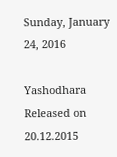Sunday, January 24, 2016

Yashodhara Released on 20.12.2015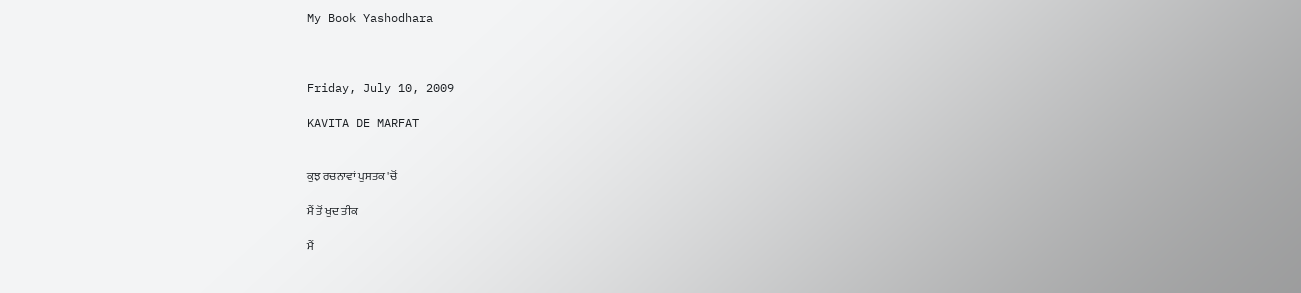My Book Yashodhara



Friday, July 10, 2009

KAVITA DE MARFAT


ਕੁਝ ਰਚਨਾਵਾਂ ਪੁਸਤਕ 'ਚੋਂ

ਮੈਂ ਤੋਂ ਖੁਦ ਤੀਕ

ਮੈਂ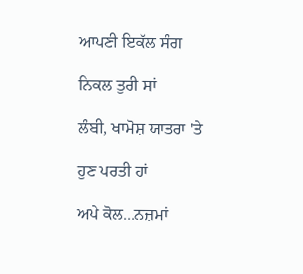ਆਪਣੀ ਇਕੱਲ ਸੰਗ

ਨਿਕਲ ਤੁਰੀ ਸਾਂ

ਲੰਬੀ, ਖਾਮੋਸ਼ ਯਾਤਰਾ 'ਤੇ

ਹੁਣ ਪਰਤੀ ਹਾਂ

ਅਪੇ ਕੋਲ...ਨਜ਼ਮਾਂ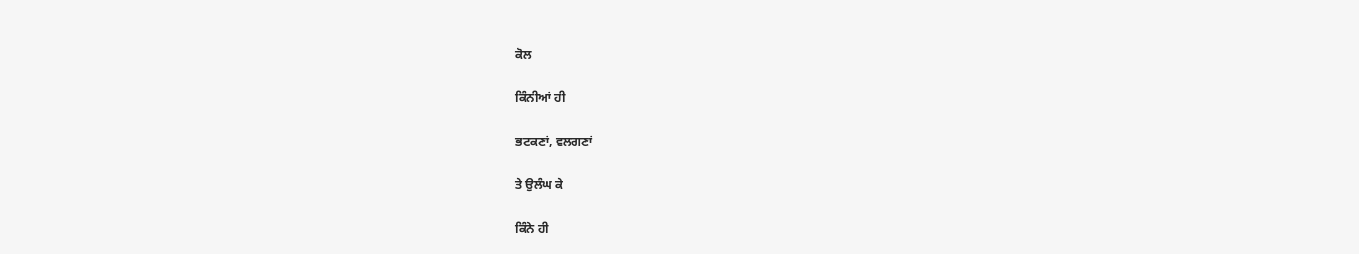ਕੋਲ

ਕਿੰਨੀਆਂ ਹੀ

ਭਟਕਣਾਂ, ਵਲਗਣਾਂ

ਤੇ ਉਲੰਘ ਕੇ

ਕਿੰਨੇ ਹੀ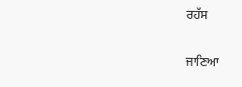ਰਹੱਸ

ਜਾਣਿਆ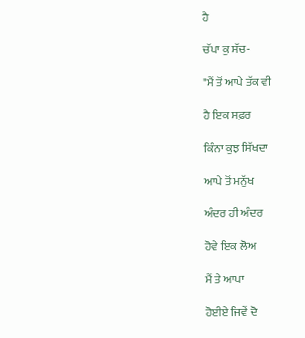ਹੈ

ਚੱਪਾ ਕੁ ਸੱਚ-

"ਮੈਂ ਤੋਂ ਆਪੇ ਤੱਕ ਵੀ

ਹੈ ਇਕ ਸਫ਼ਰ

ਕਿੰਨਾ ਕੁਝ ਸਿੱਖਦਾ

ਆਪੇ ਤੋਂ ਮਨੁੱਖ

ਅੰਦਰ ਹੀ ਅੰਦਰ

ਹੋਵੇ ਇਕ ਲੋਅ

ਮੈਂ ਤੇ ਆਪਾ

ਹੋਈਏ ਜਿਵੇਂ ਦੋ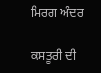ਮਿਰਗ ਅੰਦਰ

ਕਸਤੂਰੀ ਦੀ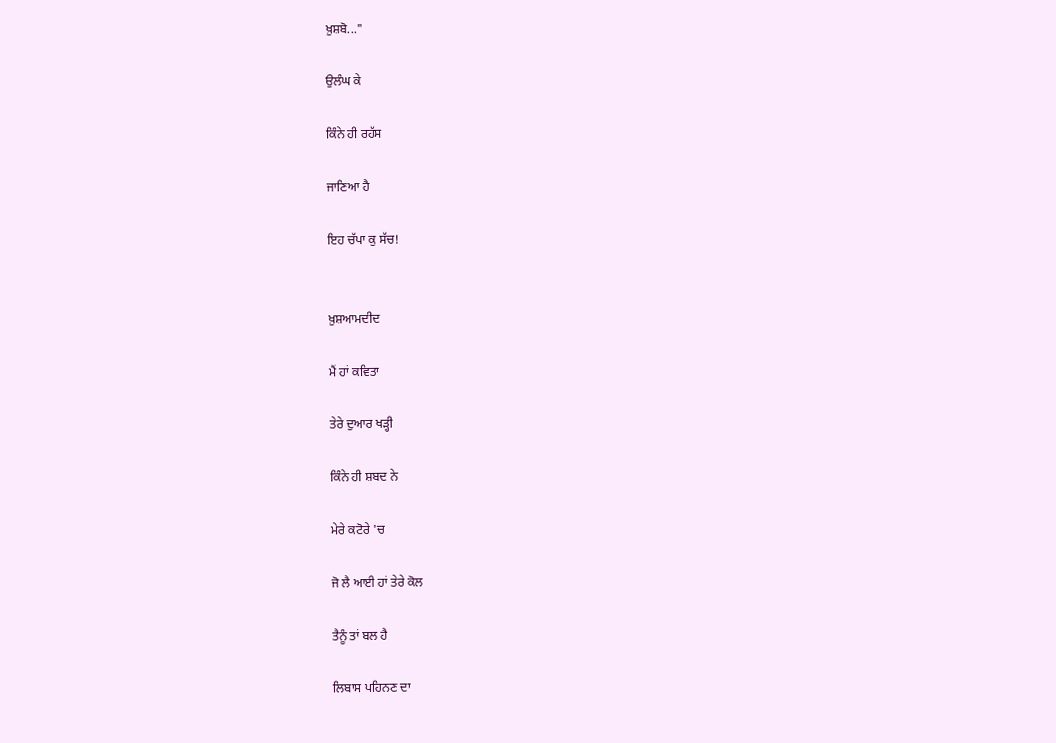ਖ਼ੁਸ਼ਬੋ..."

ਉਲੰਘ ਕੇ

ਕਿੰਨੇ ਹੀ ਰਹੱਸ

ਜਾਣਿਆ ਹੈ

ਇਹ ਚੱਪਾ ਕੁ ਸੱਚ!


ਖ਼ੁਸ਼ਆਮਦੀਦ

ਮੈਂ ਹਾਂ ਕਵਿਤਾ

ਤੇਰੇ ਦੁਆਰ ਖੜ੍ਹੀ

ਕਿੰਨੇ ਹੀ ਸ਼ਬਦ ਨੇ

ਮੇਰੇ ਕਟੋਰੇ 'ਚ

ਜੋ ਲੈ ਆਈ ਹਾਂ ਤੇਰੇ ਕੋਲ

ਤੈਨੂੰ ਤਾਂ ਬਲ ਹੈ

ਲਿਬਾਸ ਪਹਿਨਣ ਦਾ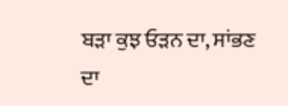ਬੜਾ ਕੁਝ ਓੜਨ ਦਾ, ਸਾਂਭਣ ਦਾ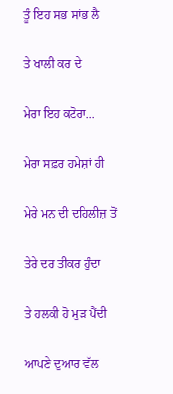ਤੂੰ ਇਹ ਸਭ ਸਾਂਭ ਲੈ

ਤੇ ਖਾਲੀ ਕਰ ਦੇ

ਮੇਰਾ ਇਹ ਕਟੋਰਾ...

ਮੇਰਾ ਸਫ਼ਰ ਹਮੇਸ਼ਾਂ ਹੀ

ਮੇਰੇ ਮਨ ਦੀ ਦਹਿਲੀਜ਼ ਤੋਂ

ਤੇਰੇ ਦਰ ਤੀਕਰ ਹੁੰਦਾ

ਤੇ ਹਲਕੀ ਹੋ ਮੁੜ ਪੈਂਦੀ

ਆਪਣੇ ਦੁਆਰ ਵੱਲ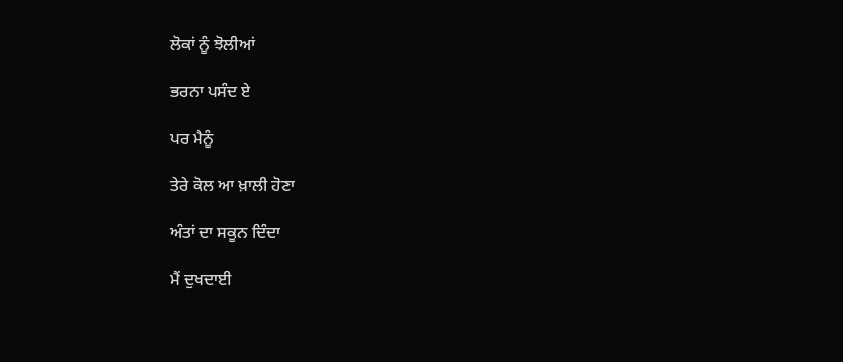ਲੋਕਾਂ ਨੂੰ ਝੋਲੀਆਂ

ਭਰਨਾ ਪਸੰਦ ਏ

ਪਰ ਮੈਨੂੰ

ਤੇਰੇ ਕੋਲ ਆ ਖ਼ਾਲੀ ਹੋਣਾ

ਅੰਤਾਂ ਦਾ ਸਕੂਨ ਦਿੰਦਾ

ਮੈਂ ਦੁਖਦਾਈ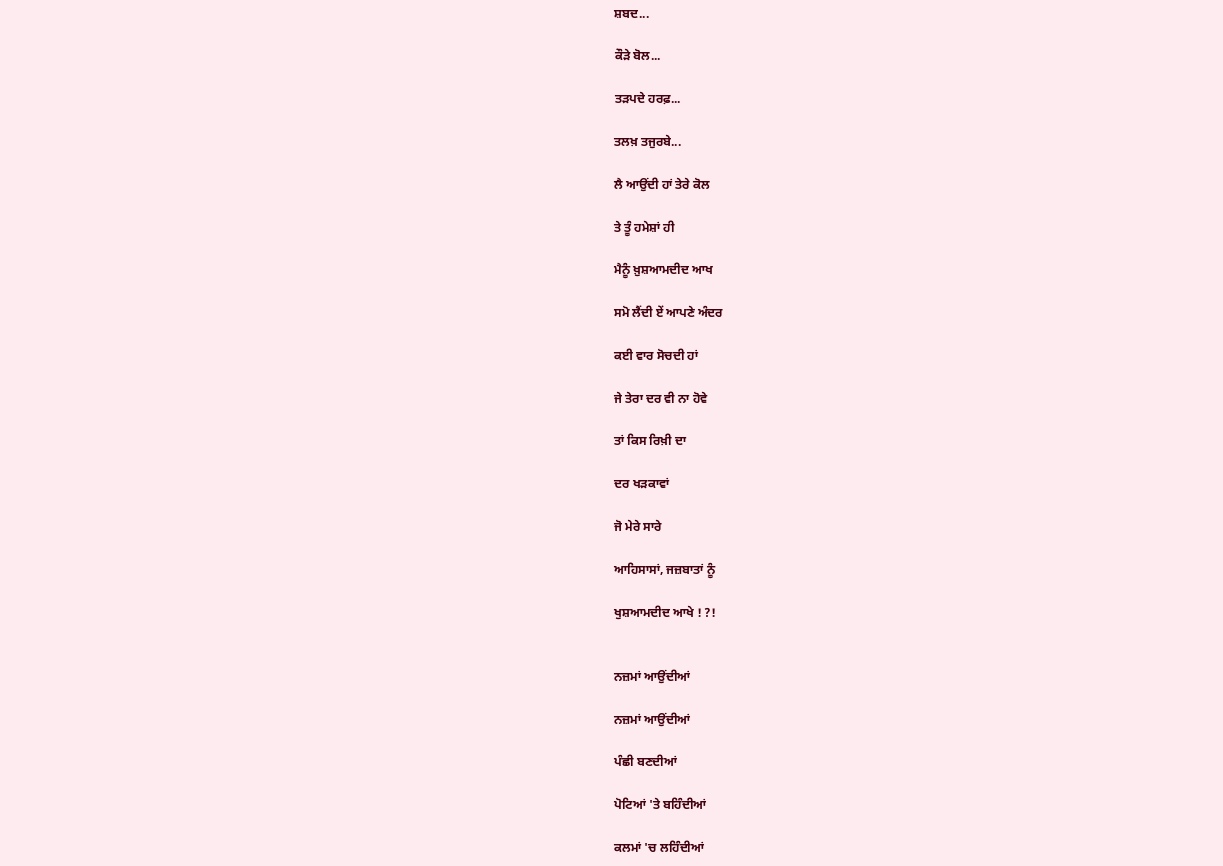ਸ਼ਬਦ...

ਕੌੜੇ ਬੋਲ...

ਤੜਪਦੇ ਹਰਫ਼...

ਤਲਖ਼ ਤਜੁਰਬੇ...

ਲੈ ਆਉਂਦੀ ਹਾਂ ਤੇਰੇ ਕੋਲ

ਤੇ ਤੂੰ ਹਮੇਸ਼ਾਂ ਹੀ

ਮੈਨੂੰ ਖ਼ੁਸ਼ਆਮਦੀਦ ਆਖ

ਸਮੋ ਲੈਂਦੀ ਏਂ ਆਪਣੇ ਅੰਦਰ

ਕਈ ਵਾਰ ਸੋਚਦੀ ਹਾਂ

ਜੇ ਤੇਰਾ ਦਰ ਵੀ ਨਾ ਹੋਵੇ

ਤਾਂ ਕਿਸ ਰਿਖ਼ੀ ਦਾ

ਦਰ ਖੜਕਾਵਾਂ

ਜੋ ਮੇਰੇ ਸਾਰੇ

ਆਹਿਸਾਸਾਂ, ਜਜ਼ਬਾਤਾਂ ਨੂੰ

ਖੁਸ਼ਆਮਦੀਦ ਆਖੇ ! ?!


ਨਜ਼ਮਾਂ ਆਉਂਦੀਆਂ

ਨਜ਼ਮਾਂ ਆਉਂਦੀਆਂ

ਪੰਛੀ ਬਣਦੀਆਂ

ਪੋਟਿਆਂ 'ਤੇ ਬਹਿੰਦੀਆਂ

ਕਲਮਾਂ 'ਚ ਲਹਿੰਦੀਆਂ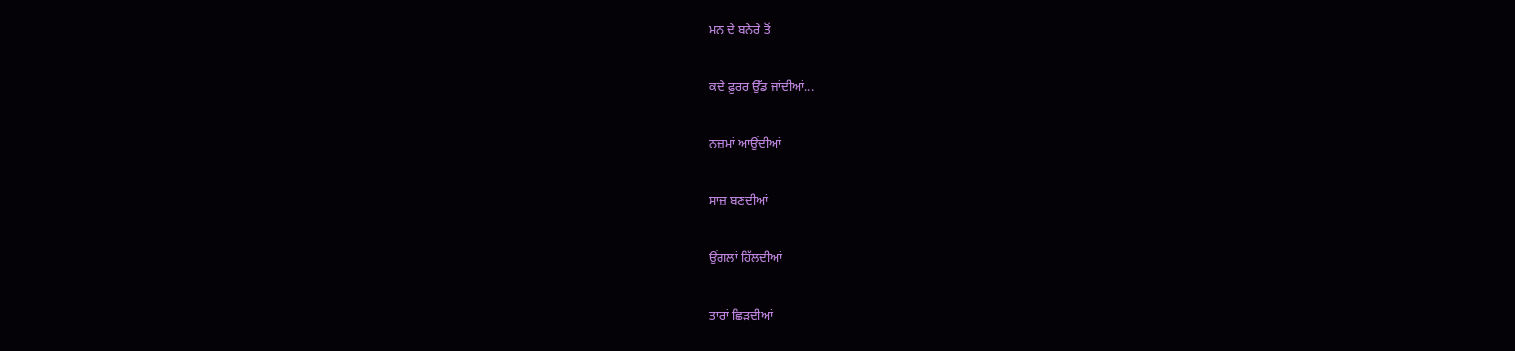ਮਨ ਦੇ ਬਨੇਰੇ ਤੋਂ

ਕਦੇ ਫ਼ੁਰਰ ਉੱਡ ਜਾਂਦੀਆਂ...

ਨਜ਼ਮਾਂ ਆਉਂਦੀਆਂ

ਸਾਜ਼ ਬਣਦੀਆਂ

ਉਂਗਲਾਂ ਹਿੱਲਦੀਆਂ

ਤਾਰਾਂ ਛਿੜਦੀਆਂ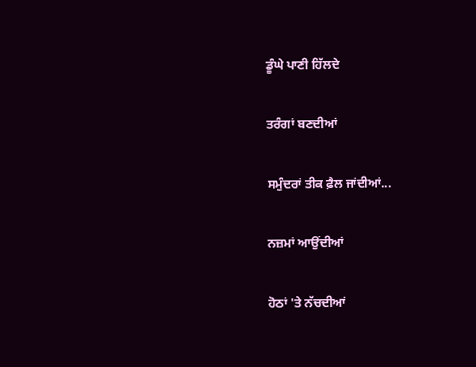ਡੂੰਘੇ ਪਾਣੀ ਹਿੱਲਦੇ

ਤਰੰਗਾਂ ਬਣਦੀਆਂ

ਸਮੁੰਦਰਾਂ ਤੀਕ ਫ਼ੈਲ ਜਾਂਦੀਆਂ...

ਨਜ਼ਮਾਂ ਆਉਂਦੀਆਂ

ਹੋਠਾਂ 'ਤੇ ਨੱਚਦੀਆਂ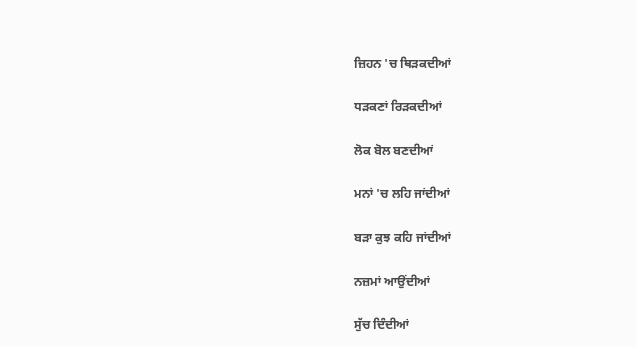ਜ਼ਿਹਨ 'ਚ ਥਿੜਕਦੀਆਂ

ਧੜਕਣਾਂ ਰਿੜਕਦੀਆਂ

ਲੋਕ ਬੋਲ ਬਣਦੀਆਂ

ਮਨਾਂ 'ਚ ਲਹਿ ਜਾਂਦੀਆਂ

ਬੜਾ ਕੁਝ ਕਹਿ ਜਾਂਦੀਆਂ

ਨਜ਼ਮਾਂ ਆਉਂਦੀਆਂ

ਸੁੱਚ ਦਿੰਦੀਆਂ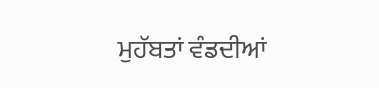ਮੁਹੱਬਤਾਂ ਵੰਡਦੀਆਂ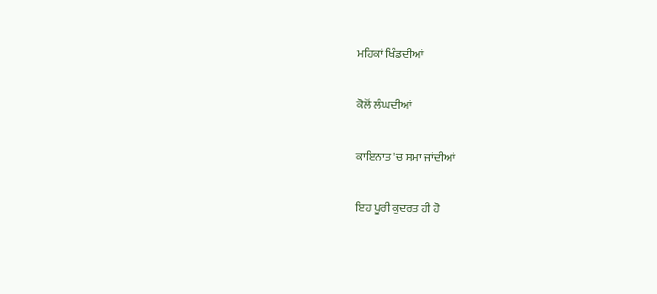ਮਹਿਕਾਂ ਖਿੰਡਦੀਆਂ

ਕੋਲੋਂ ਲੰਘਦੀਆਂ

ਕਾਇਨਾਤ 'ਚ ਸਮਾ ਜਾਂਦੀਆਂ

ਇਹ ਪੂਰੀ ਕੁਦਰਤ ਹੀ ਹੋ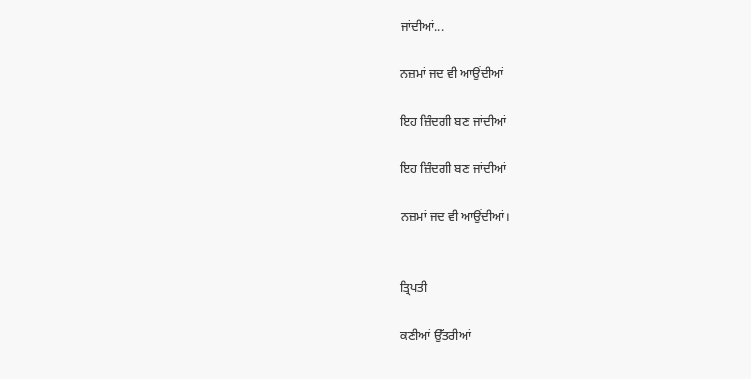ਜਾਂਦੀਆਂ...

ਨਜ਼ਮਾਂ ਜਦ ਵੀ ਆਉਂਦੀਆਂ

ਇਹ ਜ਼ਿੰਦਗੀ ਬਣ ਜਾਂਦੀਆਂ

ਇਹ ਜ਼ਿੰਦਗੀ ਬਣ ਜਾਂਦੀਆਂ

ਨਜ਼ਮਾਂ ਜਦ ਵੀ ਆਉਂਦੀਆਂ।


ਤ੍ਰਿਪਤੀ

ਕਣੀਆਂ ਉੱਤਰੀਆਂ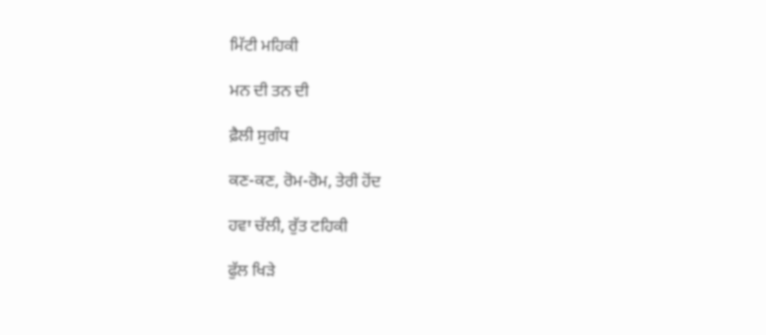ਮਿੱਟੀ ਮਹਿਕੀ

ਮਨ ਦੀ ਤਨ ਦੀ

ਫ਼ੈਲੀ ਸੁਗੰਧ

ਕਣ-ਕਣ, ਰੋਮ-ਰੋਮ, ਤੇਰੀ ਹੋਂਦ

ਹਵਾ ਚੱਲੀ, ਰੁੱਤ ਟਹਿਕੀ

ਫੁੱਲ ਖਿੜੇ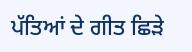ਪੱਤਿਆਂ ਦੇ ਗੀਤ ਛਿੜੇ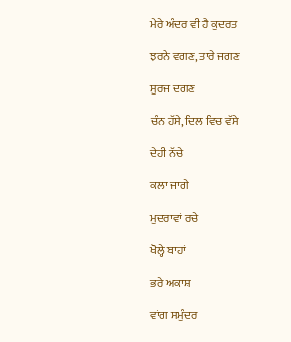ਮੇਰੇ ਅੰਦਰ ਵੀ ਹੈ ਕੁਦਰਤ

ਝਰਨੇ ਵਗਣ, ਤਾਰੇ ਜਗਣ

ਸੂਰਜ ਦਗਣ

ਚੰਨ ਹੱਸੇ, ਦਿਲ ਵਿਚ ਵੱਸੇ

ਦੇਹੀ ਨੱਚੇ

ਕਲਾ ਜਾਗੇ

ਮੁਦਰਾਵਾਂ ਰਚੇ

ਖੋਲ੍ਹੇ ਬਾਹਾਂ

ਭਰੇ ਅਕਾਸ਼

ਵਾਂਗ ਸਮੁੰਦਰ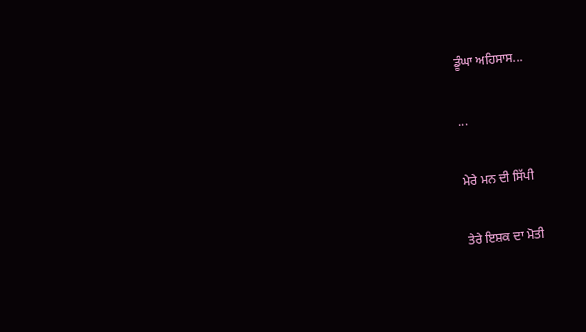ਡੂੰਘਾ ਅਹਿਸਾਸ...

...

ਮੇਰੇ ਮਨ ਦੀ ਸਿੱਪੀ

ਤੇਰੇ ਇਸ਼ਕ ਦਾ ਮੋਤੀ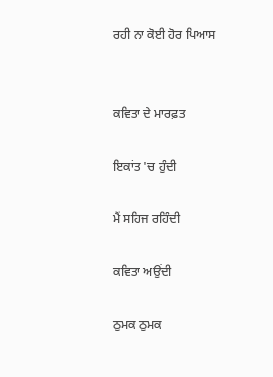ਰਹੀ ਨਾ ਕੋਈ ਹੋਰ ਪਿਆਸ


ਕਵਿਤਾ ਦੇ ਮਾਰਫ਼ਤ

ਇਕਾਂਤ 'ਚ ਹੁੰਦੀ

ਮੈਂ ਸਹਿਜ ਰਹਿੰਦੀ

ਕਵਿਤਾ ਅਉਂਦੀ

ਠੁਮਕ ਠੁਮਕ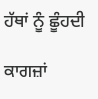ਹੱਥਾਂ ਨੂੰ ਛੂੰਹਦੀ

ਕਾਗਜ਼ਾਂ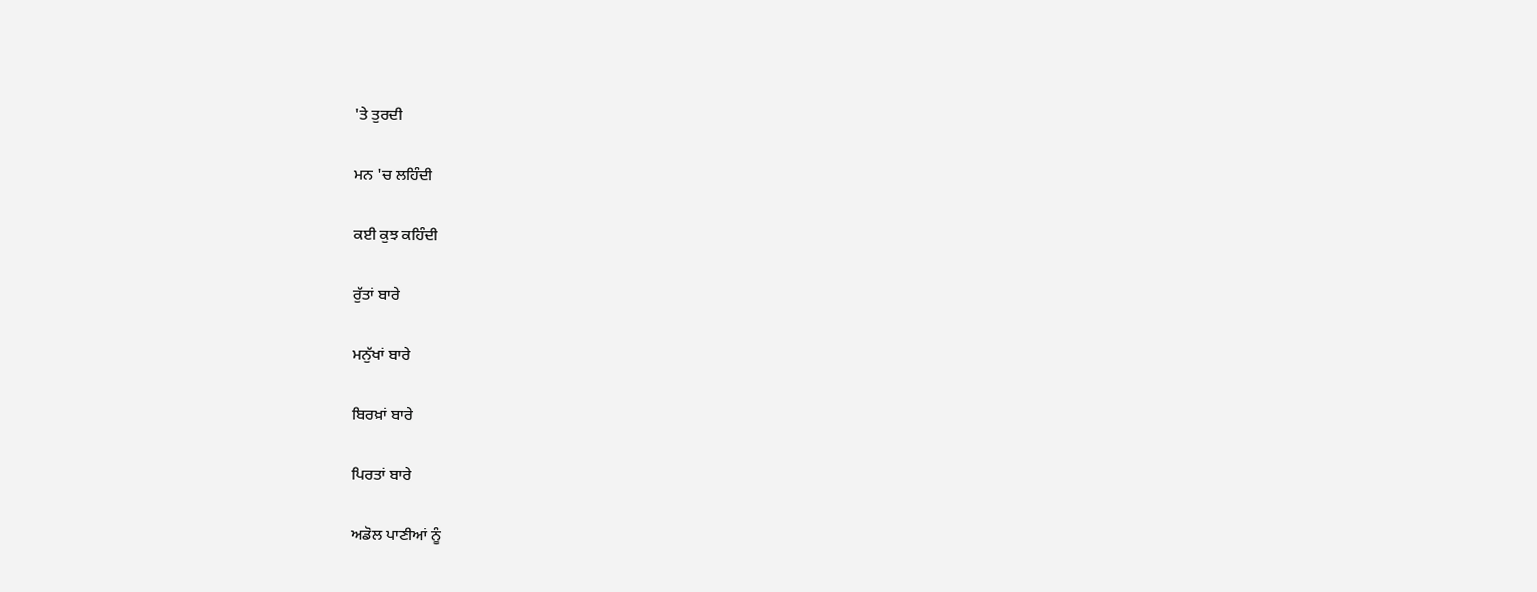'ਤੇ ਤੁਰਦੀ

ਮਨ 'ਚ ਲਹਿੰਦੀ

ਕਈ ਕੁਝ ਕਹਿੰਦੀ

ਰੁੱਤਾਂ ਬਾਰੇ

ਮਨੁੱਖਾਂ ਬਾਰੇ

ਬਿਰਖ਼ਾਂ ਬਾਰੇ

ਪਿਰਤਾਂ ਬਾਰੇ

ਅਡੋਲ ਪਾਣੀਆਂ ਨੂੰ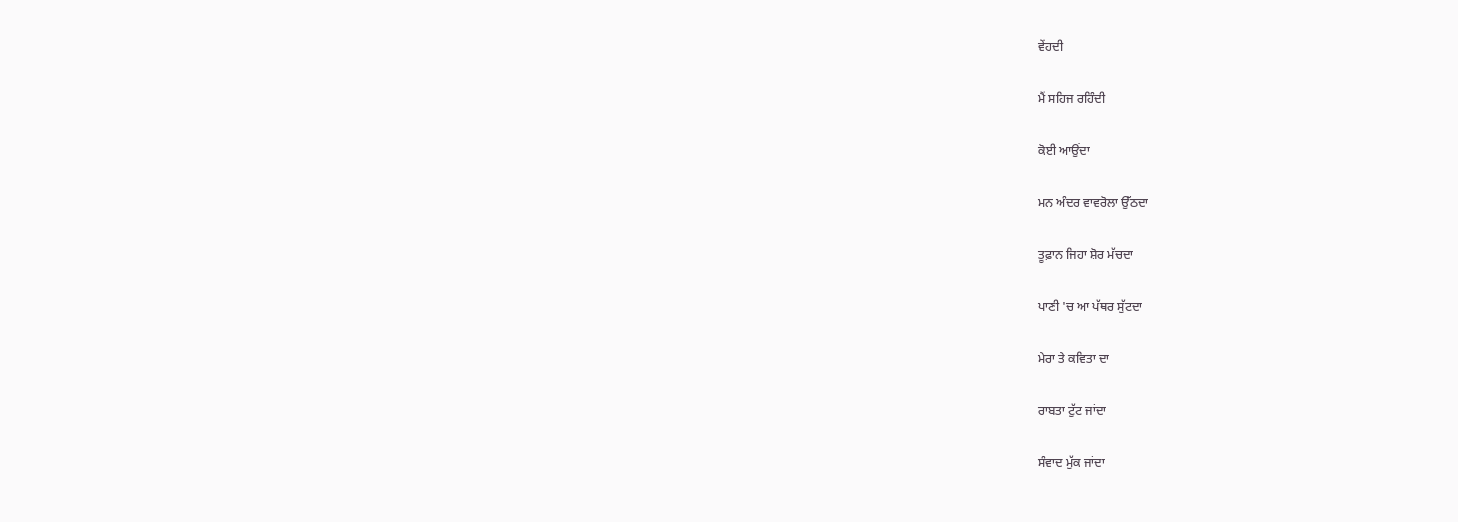ਵੇਂਹਦੀ

ਮੈਂ ਸਹਿਜ ਰਹਿੰਦੀ

ਕੋਈ ਆਉਂਦਾ

ਮਨ ਅੰਦਰ ਵਾਵਰੋਲਾ ਉੱਠਦਾ

ਤੂਫ਼ਾਨ ਜਿਹਾ ਸ਼ੋਰ ਮੱਚਦਾ

ਪਾਣੀ 'ਚ ਆ ਪੱਥਰ ਸੁੱਟਦਾ

ਮੇਰਾ ਤੇ ਕਵਿਤਾ ਦਾ

ਰਾਬਤਾ ਟੁੱਟ ਜਾਂਦਾ

ਸੰਵਾਦ ਮੁੱਕ ਜਾਂਦਾ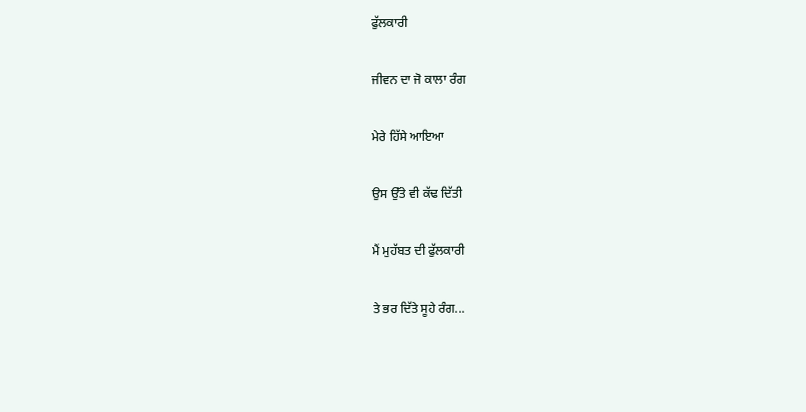ਫੁੱਲਕਾਰੀ

ਜੀਵਨ ਦਾ ਜੋ ਕਾਲਾ ਰੰਗ

ਮੇਰੇ ਹਿੱਸੇ ਆਇਆ

ਉਸ ਉੱਤੇ ਵੀ ਕੱਢ ਦਿੱਤੀ

ਮੈਂ ਮੁਹੱਬਤ ਦੀ ਫੁੱਲਕਾਰੀ

ਤੇ ਭਰ ਦਿੱਤੇ ਸੂਹੇ ਰੰਗ...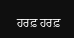ਹਰਫ਼ ਹਰਫ਼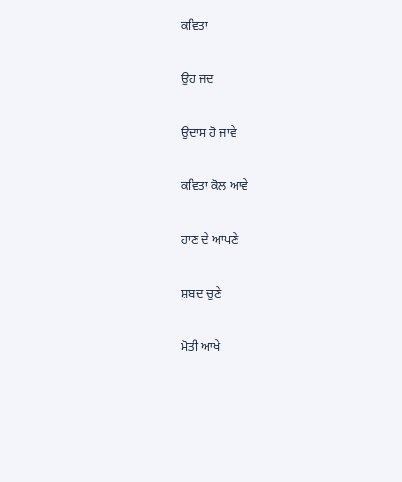ਕਵਿਤਾ

ਉਹ ਜਦ

ਉਦਾਸ ਹੋ ਜਾਵੇ

ਕਵਿਤਾ ਕੋਲ ਆਵੇ

ਹਾਣ ਦੇ ਆਪਣੇ

ਸ਼ਬਦ ਚੁਣੇ

ਮੋਤੀ ਆਖੇ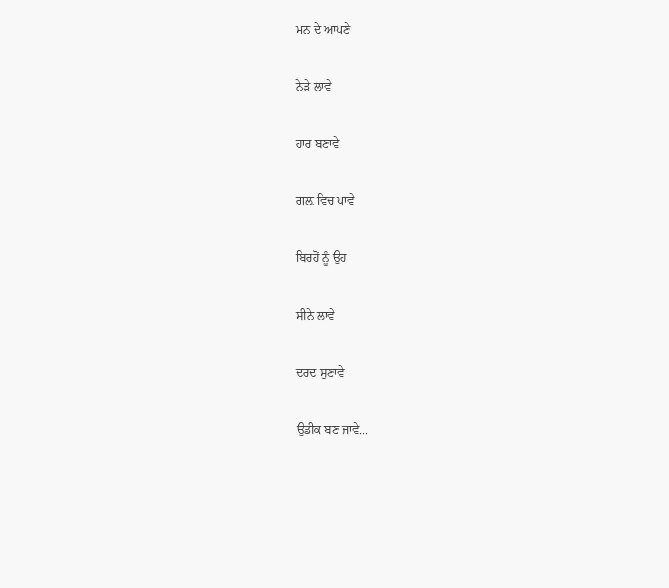ਮਨ ਦੇ ਆਪਣੇ

ਨੇੜੇ ਲਾਵੇ

ਹਾਰ ਬਣਾਵੇ

ਗਲ਼ ਵਿਚ ਪਾਵੇ

ਬਿਰਹੋਂ ਨੂੰ ਉਹ

ਸੀਨੇ ਲਾਵੇ

ਦਰਦ ਸੁਣਾਵੇ

ਉਡੀਕ ਬਣ ਜਾਵੇ...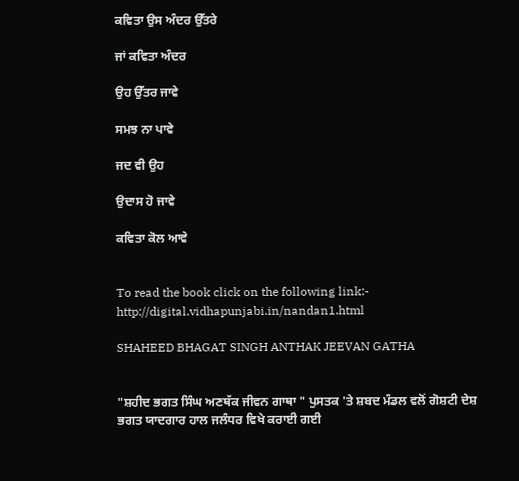ਕਵਿਤਾ ਉਸ ਅੰਦਰ ਉੱਤਰੇ

ਜਾਂ ਕਵਿਤਾ ਅੰਦਰ

ਉਹ ਉੱਤਰ ਜਾਵੇ

ਸਮਝ ਨਾ ਪਾਵੇ

ਜਦ ਵੀ ਉਹ

ਉਦਾਸ ਹੋ ਜਾਵੇ

ਕਵਿਤਾ ਕੋਲ ਆਵੇ


To read the book click on the following link:-
http://digital.vidhapunjabi.in/nandan1.html

SHAHEED BHAGAT SINGH ANTHAK JEEVAN GATHA


"ਸ਼ਹੀਦ ਭਗਤ ਸਿੰਘ ਅਣਥੱਕ ਜੀਵਨ ਗਾਥਾ " ਪੁਸਤਕ 'ਤੇ ਸ਼ਬਦ ਮੰਡਲ ਵਲੋਂ ਗੋਸ਼ਟੀ ਦੇਸ਼ ਭਗਤ ਯਾਦਗਾਰ ਹਾਲ ਜਲੰਧਰ ਵਿਖੇ ਕਰਾਈ ਗਈ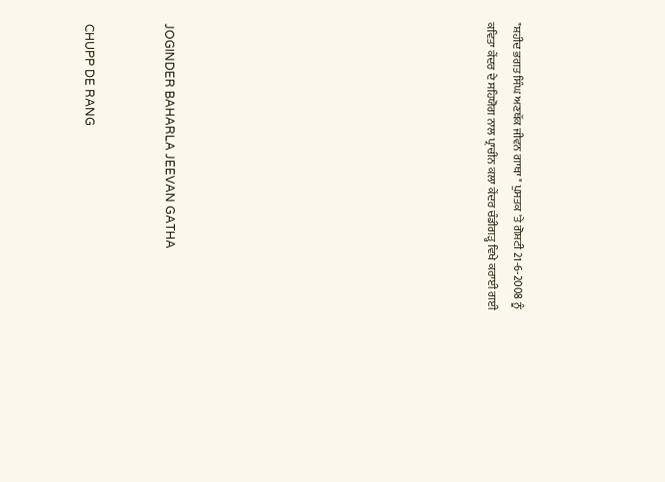"ਸ਼ਹੀਦ ਭਗਤ ਸਿੰਘ ਅਣਥੱਕ ਜੀਵਨ ਗਾਥਾ " ਪੁਸਤਕ 'ਤੇ ਗੋਸ਼ਟੀ 21-6-2008 ਨੂੰ ਕਵਿਤਾ ਕੇਂਦਰ ਦੇ ਸਹਿਯੋਗ ਨਾਲ ਪ੍ਰਾਚੀਨ ਕਲਾ ਕੇਂਦਰ ਚੰਡੀਗੜ੍ਹ ਵਿਖੇ ਕਰਾਈ ਗਈ











JOGINDER BAHARLA JEEVAN GATHA


CHUPP DE RANG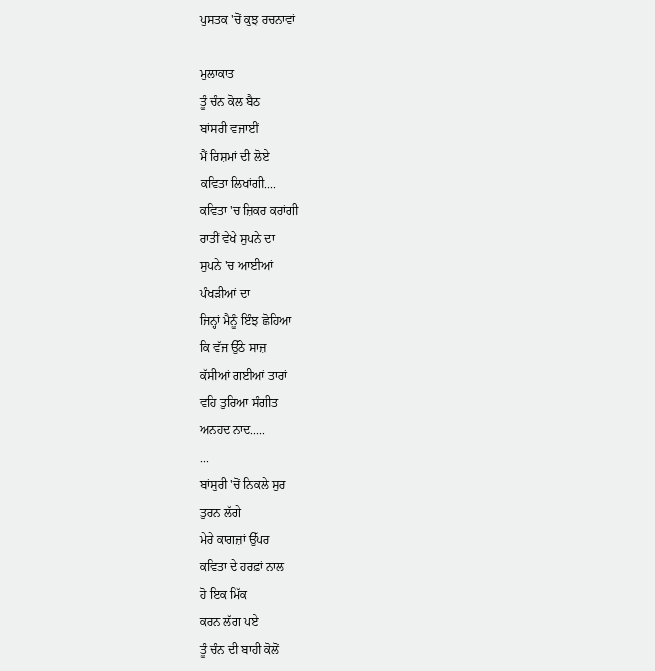ਪੁਸਤਕ 'ਚੋਂ ਕੁਝ ਰਚਨਾਵਾਂ

ਮੁਲਾਕਾਤ
ਤੂੰ ਚੰਨ ਕੋਲ ਬੈਠ
ਬਾਂਸਰੀ ਵਜਾਈਂ
ਮੈਂ ਰਿਸ਼ਮਾਂ ਦੀ ਲੋਏ
ਕਵਿਤਾ ਲਿਖਾਂਗੀ....
ਕਵਿਤਾ 'ਚ ਜ਼ਿਕਰ ਕਰਾਂਗੀ
ਰਾਤੀਂ ਵੇਖੇ ਸੁਪਨੇ ਦਾ
ਸੁਪਨੇ 'ਚ ਆਈਆਂ
ਪੰਖੜੀਆਂ ਦਾ
ਜਿਨ੍ਹਾਂ ਮੈਨੂੰ ਇੰਝ ਛੋਹਿਆ
ਕਿ ਵੱਜ ਉੱਠੇ ਸਾਜ਼
ਕੱਸੀਆਂ ਗਈਆਂ ਤਾਰਾਂ
ਵਹਿ ਤੁਰਿਆ ਸੰਗੀਤ
ਅਨਹਦ ਨਾਦ.....
...
ਬਾਂਸੁਰੀ 'ਚੋਂ ਨਿਕਲੇ ਸੁਰ
ਤੁਰਨ ਲੱਗੇ
ਮੇਰੇ ਕਾਗਜ਼ਾਂ ਉੱਪਰ
ਕਵਿਤਾ ਦੇ ਹਰਫ਼ਾਂ ਨਾਲ
ਹੋ ਇਕ ਮਿੱਕ
ਕਰਨ ਲੱਗ ਪਏ
ਤੂੰ ਚੰਨ ਦੀ ਬਾਹੀ ਕੋਲੋਂ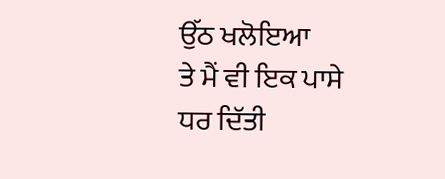ਉੱਠ ਖਲੋਇਆ
ਤੇ ਮੈਂ ਵੀ ਇਕ ਪਾਸੇ
ਧਰ ਦਿੱਤੀ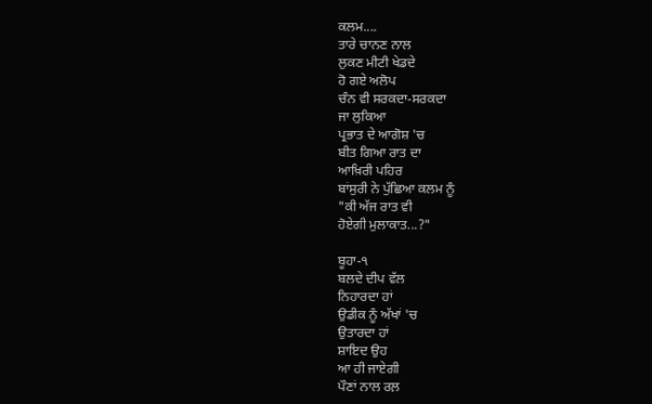ਕਲਮ....
ਤਾਰੇ ਚਾਨਣ ਨਾਲ
ਲੁਕਣ ਮੀਟੀ ਖੇਡਦੇ
ਹੋ ਗਏ ਅਲੋਪ
ਚੰਨ ਵੀ ਸਰਕਦਾ-ਸਰਕਦਾ
ਜਾ ਲੁਕਿਆ
ਪ੍ਰਭਾਤ ਦੇ ਆਗੋਸ਼ 'ਚ
ਬੀਤ ਗਿਆ ਰਾਤ ਦਾ
ਆਖ਼ਿਰੀ ਪਹਿਰ
ਬਾਂਸੁਰੀ ਨੇ ਪੁੱਛਿਆ ਕਲਮ ਨੂੰ
"ਕੀ ਅੱਜ ਰਾਤ ਵੀ
ਹੋਏਗੀ ਮੁਲਾਕਾਤ...?"

ਬੂਹਾ-੧
ਬਲਦੇ ਦੀਪ ਵੱਲ
ਨਿਹਾਰਦਾ ਹਾਂ
ਉਡੀਕ ਨੂੰ ਅੱਖਾਂ 'ਚ
ਉਤਾਰਦਾ ਹਾਂ
ਸ਼ਾਇਦ ਉਹ
ਆ ਹੀ ਜਾਏਗੀ
ਪੌਣਾਂ ਨਾਲ ਰਲ਼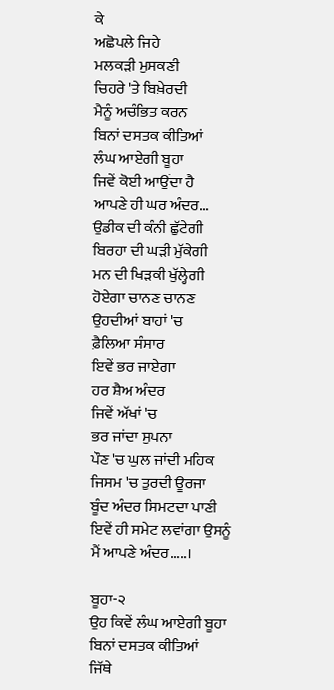ਕੇ
ਅਛੋਪਲੇ ਜਿਹੇ
ਮਲਕੜੀ ਮੁਸਕਣੀ
ਚਿਹਰੇ 'ਤੇ ਬਿਖ਼ੇਰਦੀ
ਮੈਨੂੰ ਅਚੰਭਿਤ ਕਰਨ
ਬਿਨਾਂ ਦਸਤਕ ਕੀਤਿਆਂ
ਲੰਘ ਆਏਗੀ ਬੂਹਾ
ਜਿਵੇਂ ਕੋਈ ਆਉਂਦਾ ਹੈ
ਆਪਣੇ ਹੀ ਘਰ ਅੰਦਰ...
ਉਡੀਕ ਦੀ ਕੰਨੀ ਛੁੱਟੇਗੀ
ਬਿਰਹਾ ਦੀ ਘੜੀ ਮੁੱਕੇਗੀ
ਮਨ ਦੀ ਖਿੜਕੀ ਖੁੱਲ੍ਹੇਗੀ
ਹੋਏਗਾ ਚਾਨਣ ਚਾਨਣ
ਉਹਦੀਆਂ ਬਾਹਾਂ 'ਚ
ਫ਼ੈਲਿਆ ਸੰਸਾਰ
ਇਵੇਂ ਭਰ ਜਾਏਗਾ
ਹਰ ਸ਼ੈਅ ਅੰਦਰ
ਜਿਵੇਂ ਅੱਖਾਂ 'ਚ
ਭਰ ਜਾਂਦਾ ਸੁਪਨਾ
ਪੌਣ 'ਚ ਘੁਲ ਜਾਂਦੀ ਮਹਿਕ
ਜਿਸਮ 'ਚ ਤੁਰਦੀ ਊਰਜਾ
ਬੂੰਦ ਅੰਦਰ ਸਿਮਟਦਾ ਪਾਣੀ
ਇਵੇਂ ਹੀ ਸਮੇਟ ਲਵਾਂਗਾ ਉਸਨੂੰ
ਮੈਂ ਆਪਣੇ ਅੰਦਰ.....।

ਬੂਹਾ-੨
ਉਹ ਕਿਵੇਂ ਲੰਘ ਆਏਗੀ ਬੂਹਾ
ਬਿਨਾਂ ਦਸਤਕ ਕੀਤਿਆਂ
ਜਿੱਥੇ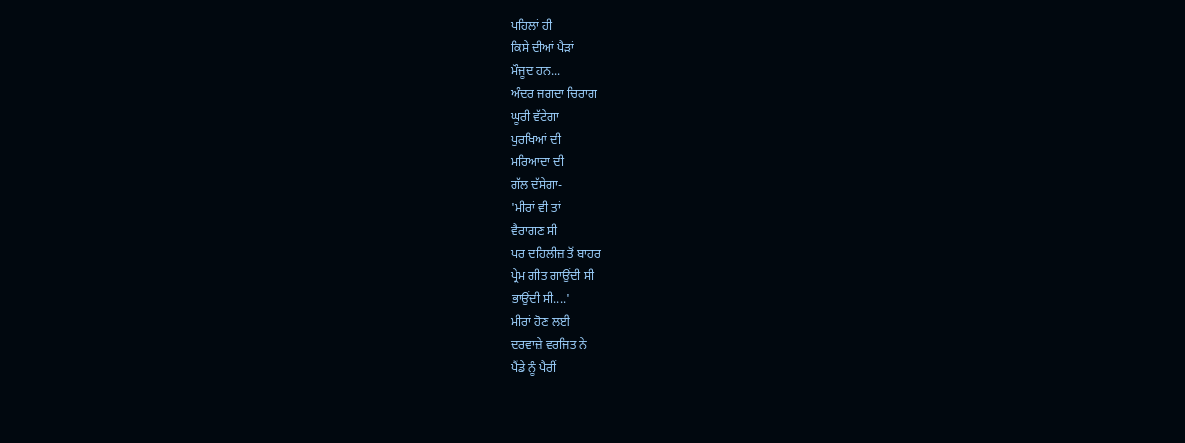ਪਹਿਲਾਂ ਹੀ
ਕਿਸੇ ਦੀਆਂ ਪੈੜਾਂ
ਮੌਜੂਦ ਹਨ...
ਅੰਦਰ ਜਗਦਾ ਚਿਰਾਗ
ਘੂਰੀ ਵੱਟੇਗਾ
ਪੁਰਖਿਆਂ ਦੀ
ਮਰਿਆਦਾ ਦੀ
ਗੱਲ ਦੱਸੇਗਾ-
'ਮੀਰਾਂ ਵੀ ਤਾਂ
ਵੈਰਾਗਣ ਸੀ
ਪਰ ਦਹਿਲੀਜ਼ ਤੋਂ ਬਾਹਰ
ਪ੍ਰੇਮ ਗੀਤ ਗਾਉਂਦੀ ਸੀ
ਭਾਉਂਦੀ ਸੀ....'
ਮੀਰਾਂ ਹੋਣ ਲਈ
ਦਰਵਾਜ਼ੇ ਵਰਜਿਤ ਨੇ
ਪੈਂਡੇ ਨੂੰ ਪੈਰੀਂ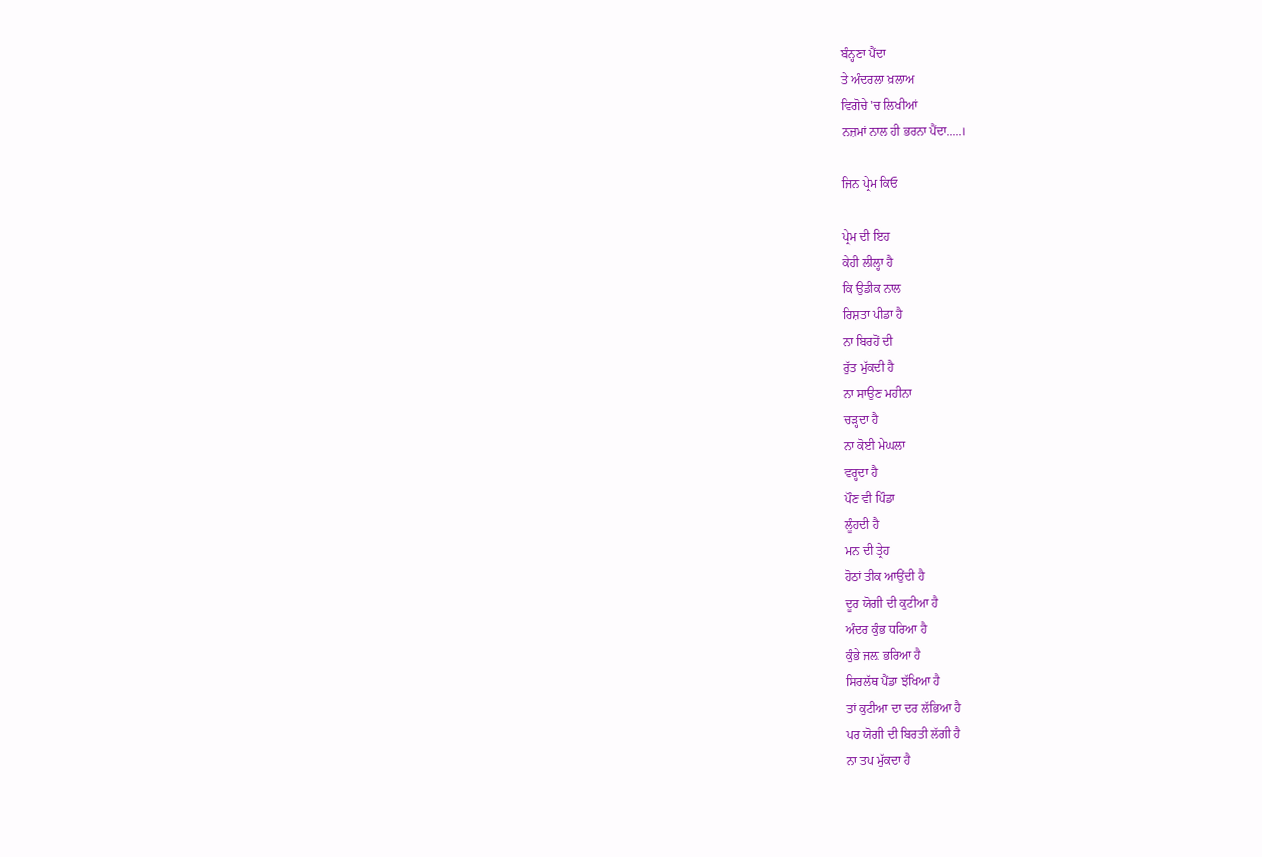ਬੰਨ੍ਹਣਾ ਪੈਂਦਾ
ਤੇ ਅੰਦਰਲਾ ਖ਼ਲਾਅ
ਵਿਗੋਚੇ 'ਚ ਲਿਖੀਆਂ
ਨਜ਼ਮਾਂ ਨਾਲ ਹੀ ਭਰਨਾ ਪੈਂਦਾ.....।

ਜਿਨ ਪ੍ਰੇਮ ਕਿਓ

ਪ੍ਰੇਮ ਦੀ ਇਹ
ਕੇਹੀ ਲੀਲ੍ਹਾ ਹੈ
ਕਿ ਉਡੀਕ ਨਾਲ
ਰਿਸ਼ਤਾ ਪੀਡਾ ਹੈ
ਨਾ ਬਿਰਹੋਂ ਦੀ
ਰੁੱਤ ਮੁੱਕਦੀ ਹੈ
ਨਾ ਸਾਉਣ ਮਹੀਨਾ
ਚੜ੍ਹਦਾ ਹੈ
ਨਾ ਕੋਈ ਮੇਘਲਾ
ਵਰ੍ਹਦਾ ਹੈ
ਪੌਣ ਵੀ ਪਿੰਡਾ
ਲੂੰਹਦੀ ਹੈ
ਮਨ ਦੀ ਤ੍ਰੇਹ
ਹੋਠਾਂ ਤੀਕ ਆਉਂਦੀ ਹੈ
ਦੂਰ ਯੋਗੀ ਦੀ ਕੁਟੀਆ ਹੈ
ਅੰਦਰ ਕੁੰਭ ਧਰਿਆ ਹੈ
ਕੁੰਭੇ ਜਲ਼ ਭਰਿਆ ਹੈ
ਸਿਰਲੱਥ ਪੈਂਡਾ ਝੱਖਿਆ ਹੈ
ਤਾਂ ਕੁਟੀਆ ਦਾ ਦਰ ਲੱਭਿਆ ਹੈ
ਪਰ ਯੋਗੀ ਦੀ ਬਿਰਤੀ ਲੱਗੀ ਹੈ
ਨਾ ਤਪ ਮੁੱਕਦਾ ਹੈ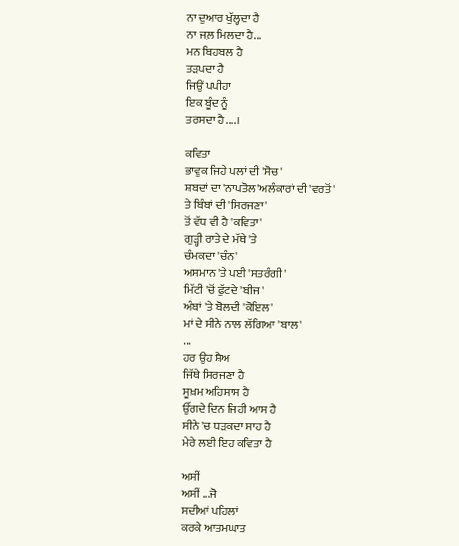ਨਾ ਦੁਆਰ ਖੁੱਲ੍ਹਦਾ ਹੈ
ਨਾ ਜਲ਼ ਮਿਲਦਾ ਹੈ...
ਮਨ ਬਿਹਬਲ ਹੈ
ਤੜਪਦਾ ਹੈ
ਜਿਉਂ ਪਪੀਹਾ
ਇਕ ਬੂੰਦ ਨੂੰ
ਤਰਸਦਾ ਹੈ....।

ਕਵਿਤਾ
ਭਾਵੁਕ ਜਿਹੇ ਪਲਾਂ ਦੀ 'ਸੋਚ'
ਸ਼ਬਦਾਂ ਦਾ 'ਨਾਪਤੋਲ'ਅਲੰਕਾਰਾਂ ਦੀ 'ਵਰਤੋਂ '
ਤੇ ਬਿੰਬਾਂ ਦੀ 'ਸਿਰਜਣਾ'
ਤੋਂ ਵੱਧ ਵੀ ਹੈ 'ਕਵਿਤਾ'
ਗੁੜ੍ਹੀ ਰਾਤੇ ਦੇ ਮੱਥੇ 'ਤੇ
ਚੰਮਕਦਾ 'ਚੰਨ'
ਅਸਮਾਨ 'ਤੇ ਪਈ 'ਸਤਰੰਗੀ'
ਮਿੱਟੀ 'ਚੋਂ ਫੁੱਟਦੇ 'ਬੀਜ'
ਅੰਬਾਂ 'ਤੇ ਬੋਲਦੀ 'ਕੋਇਲ'
ਮਾਂ ਦੇ ਸੀਨੇ ਨਾਲ ਲੱਗਿਆ 'ਬਾਲ'
...
ਹਰ ਉਹ ਸ਼ੈਅ
ਜਿੱਥੇ ਸਿਰਜਣਾ ਹੈ
ਸੂਖ਼ਮ ਅਹਿਸਾਸ ਹੈ
ਉੱਗਦੇ ਦਿਨ ਜਿਹੀ ਆਸ ਹੈ
ਸੀਨੇ 'ਚ ਧੜਕਦਾ ਸਾਹ ਹੈ
ਮੇਰੇ ਲਈ ਇਹ ਕਵਿਤਾ ਹੈ

ਅਸੀਂ
ਅਸੀਂ ...ਜੋ
ਸਦੀਆਂ ਪਹਿਲਾਂ
ਕਰਕੇ ਆਤਮਘਾਤ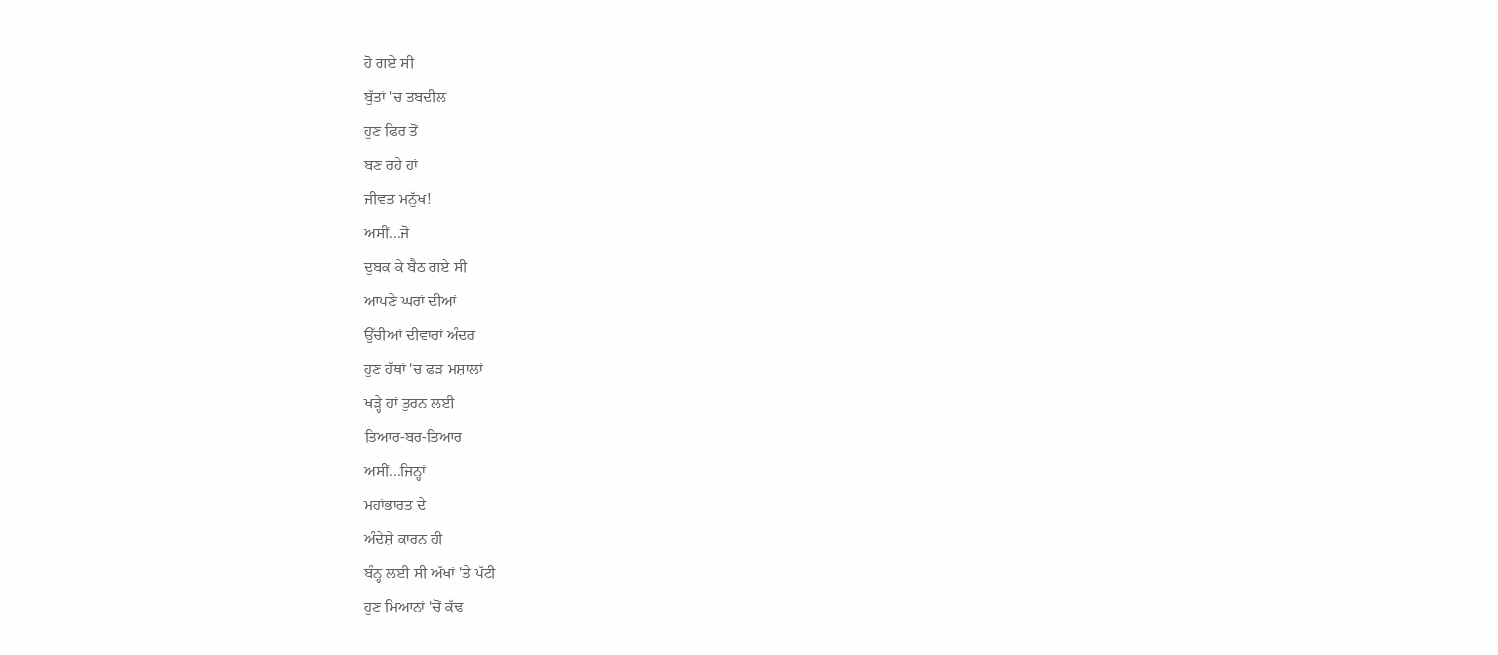ਹੋ ਗਏ ਸੀ
ਬੁੱਤਾਂ 'ਚ ਤਬਦੀਲ
ਹੁਣ ਫਿਰ ਤੋਂ
ਬਣ ਰਹੇ ਹਾਂ
ਜੀਵਤ ਮਨੁੱਖ!
ਅਸੀਂ...ਜੋ
ਦੁਬਕ ਕੇ ਬੈਠ ਗਏ ਸੀ
ਆਪਣੇ ਘਰਾਂ ਦੀਆਂ
ਉੱਚੀਆਂ ਦੀਵਾਰਾਂ ਅੰਦਰ
ਹੁਣ ਹੱਥਾਂ 'ਚ ਫੜ ਮਸ਼ਾਲਾਂ
ਖੜ੍ਹੇ ਹਾਂ ਤੁਰਨ ਲਈ
ਤਿਆਰ-ਬਰ-ਤਿਆਰ
ਅਸੀਂ...ਜਿਨ੍ਹਾਂ
ਮਹਾਂਭਾਰਤ ਦੇ
ਅੰਦੇਸ਼ੇ ਕਾਰਨ ਹੀ
ਬੰਨ੍ਹ ਲਈ ਸੀ ਅੱਖਾਂ 'ਤੇ ਪੱਟੀ
ਹੁਣ ਮਿਆਨਾਂ 'ਚੋਂ ਕੱਢ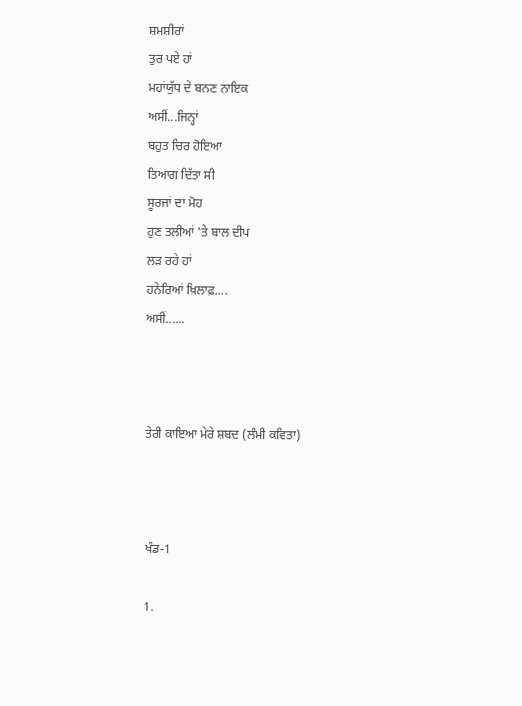ਸ਼ਮਸ਼ੀਰਾਂ
ਤੁਰ ਪਏ ਹਾਂ
ਮਹਾਂਯੁੱਧ ਦੇ ਬਨਣ ਨਾਇਕ
ਅਸੀਂ...ਜਿਨ੍ਹਾਂ
ਬਹੁਤ ਚਿਰ ਹੋਇਆ
ਤਿਆਗ ਦਿੱਤਾ ਸੀ
ਸੂਰਜਾਂ ਦਾ ਮੋਹ
ਹੁਣ ਤਲੀਆਂ 'ਤੇ ਬਾਲ ਦੀਪ
ਲੜ ਰਹੇ ਹਾਂ
ਹਨੇਰਿਆਂ ਖ਼ਿਲਾਫ਼....
ਅਸੀਂ......



ਤੇਰੀ ਕਾਇਆ ਮੇਰੇ ਸ਼ਬਦ (ਲੰਮੀ ਕਵਿਤਾ)



ਖੰਡ-1

1.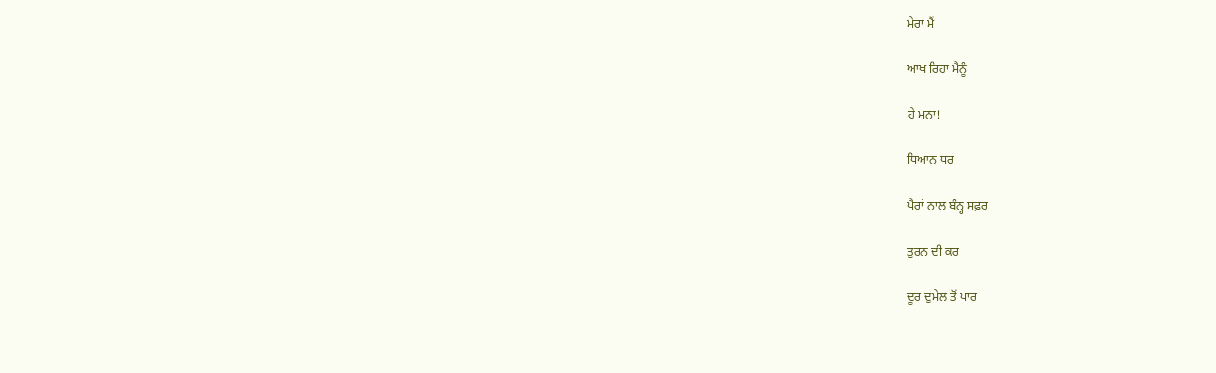ਮੇਰਾ ਮੈਂ

ਆਖ ਰਿਹਾ ਮੈਨੂੰ

ਹੇ ਮਨਾ!

ਧਿਆਨ ਧਰ

ਪੈਰਾਂ ਨਾਲ ਬੰਨ੍ਹ ਸਫ਼ਰ

ਤੁਰਨ ਦੀ ਕਰ

ਦੂਰ ਦੁਮੇਲ ਤੋਂ ਪਾਰ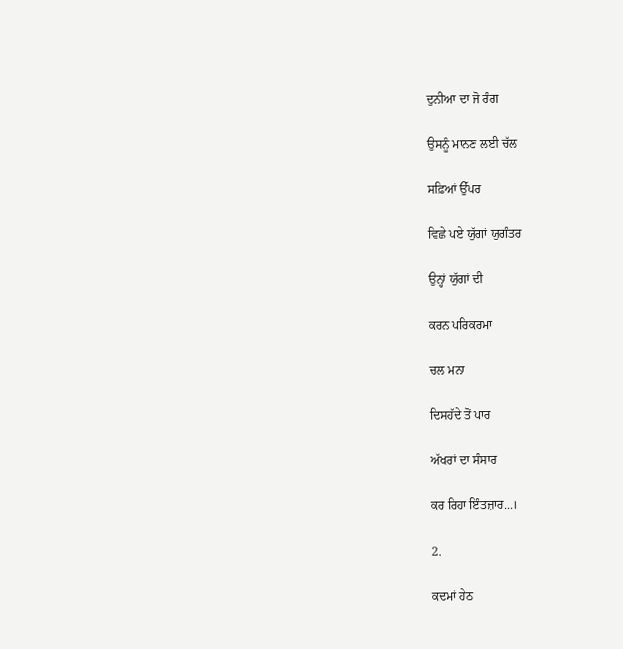ਦੁਨੀਆ ਦਾ ਜੋ ਰੰਗ

ਉਸਨੂੰ ਮਾਨਣ ਲਈ ਚੱਲ

ਸਫ਼ਿਆਂ ਉੱਪਰ

ਵਿਛੇ ਪਏ ਯੁੱਗਾਂ ਯੁਗੰਤਰ

ਉਨ੍ਹਾਂ ਯੁੱਗਾਂ ਦੀ

ਕਰਨ ਪਰਿਕਰਮਾ

ਚਲ ਮਨਾ

ਦਿਸਹੱਦੇ ਤੋਂ ਪਾਰ

ਅੱਖਰਾਂ ਦਾ ਸੰਸਾਰ

ਕਰ ਰਿਹਾ ਇੰਤਜ਼ਾਰ...।

2.

ਕਦਮਾਂ ਹੇਠ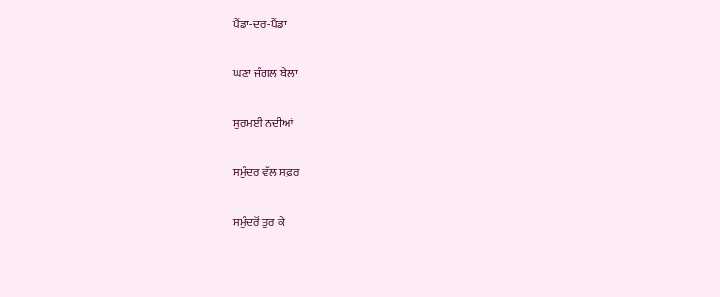ਪੈਂਡਾ-ਦਰ-ਪੈਂਡਾ

ਘਣਾ ਜੰਗਲ ਬੇਲਾ

ਸੁਰਮਈ ਨਦੀਆਂ

ਸਮੁੰਦਰ ਵੱਲ ਸਫ਼ਰ

ਸਮੁੰਦਰੋਂ ਤੁਰ ਕੇ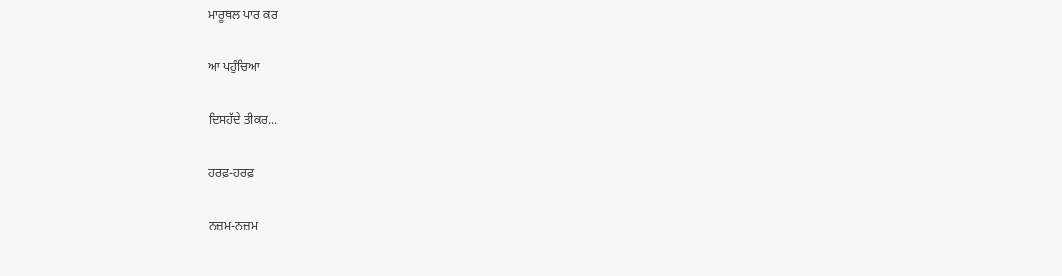ਮਾਰੂਥਲ ਪਾਰ ਕਰ

ਆ ਪਹੁੰਚਿਆ

ਦਿਸਹੱਦੇ ਤੀਕਰ...

ਹਰਫ਼-ਹਰਫ਼

ਨਜ਼ਮ-ਨਜ਼ਮ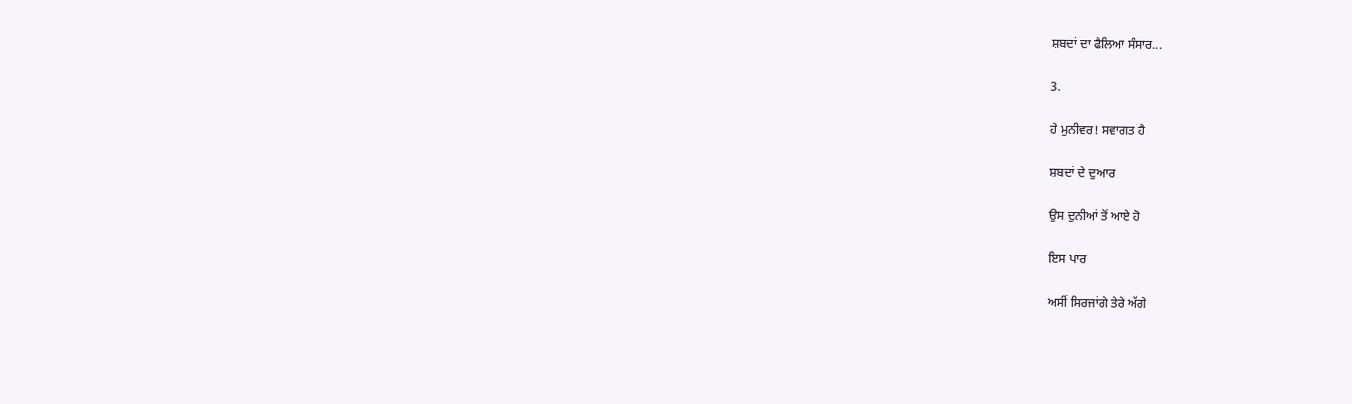ਸ਼ਬਦਾਂ ਦਾ ਫੈਲਿਆ ਸੰਸਾਰ...

3.

ਹੇ ਮੁਨੀਵਰ! ਸਵਾਗਤ ਹੈ

ਸ਼ਬਦਾਂ ਦੇ ਦੁਆਰ

ਉਸ ਦੁਨੀਆਂ ਤੋਂ ਆਏ ਹੋ

ਇਸ ਪਾਰ

ਅਸੀਂ ਸਿਰਜਾਂਗੇ ਤੇਰੇ ਅੱਗੇ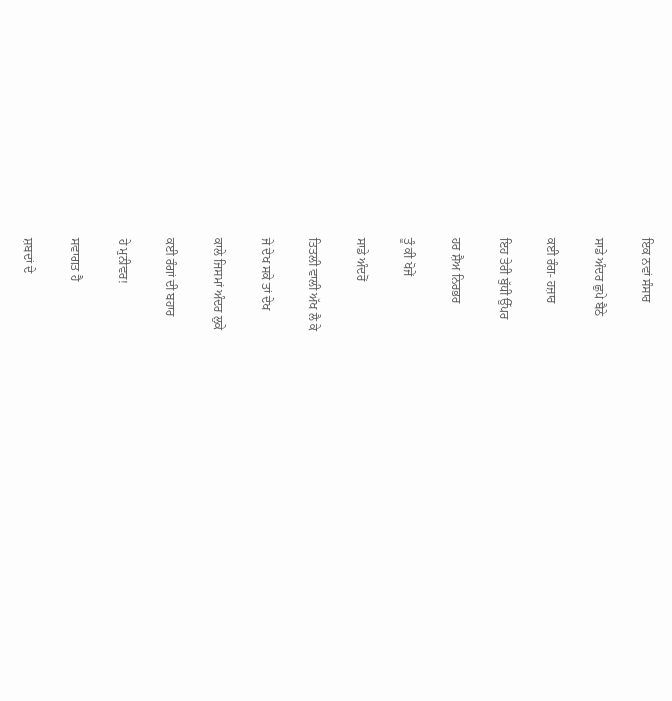ਇਕ ਨਵਾਂ ਸੰਸਾਰ

ਸਾਡੇ ਅੰਦਰ ਛੁਪੇ ਬੈਠੇ

ਕਈ ਰੰਗ- ਹਜ਼ਾਰ

ਇਹ ਤੇਰੀ ਬੁੱਧੀ ਉੱਪਰ

ਹਰ ਸ਼ੈਅ ਨਿਰਭਰ

ਤੂੰ ਕੀ ਖੋਜੇਂ

ਸਾਡੇ ਅੰਦਰੋਂ

ਤਿਤਲੀ ਵਾਲੀ ਅੱਖ ਲੈ ਕੇ

ਜੇ ਦੇਖ ਸਕੇ ਤਾਂ ਦੇਖ

ਕਾਲੇ ਜਿਸਮਾਂ ਅੰਦਰ ਲੁਕੇ

ਕਈ ਰੰਗਾਂ ਦੀ ਬਹਾਰ

ਹੇ ਮੁਨੀਵਰ!

ਸਵਾਗਤ ਹੈ

ਸ਼ਬਦਾਂ ਦੇ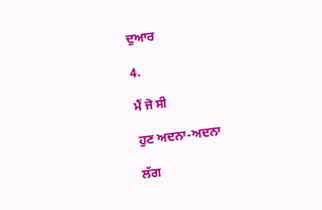ਦੁਆਰ

4.

ਮੈਂ ਜੋ ਸੀ

ਹੁਣ ਅਦਨਾ-ਅਦਨਾ

ਲੱਗ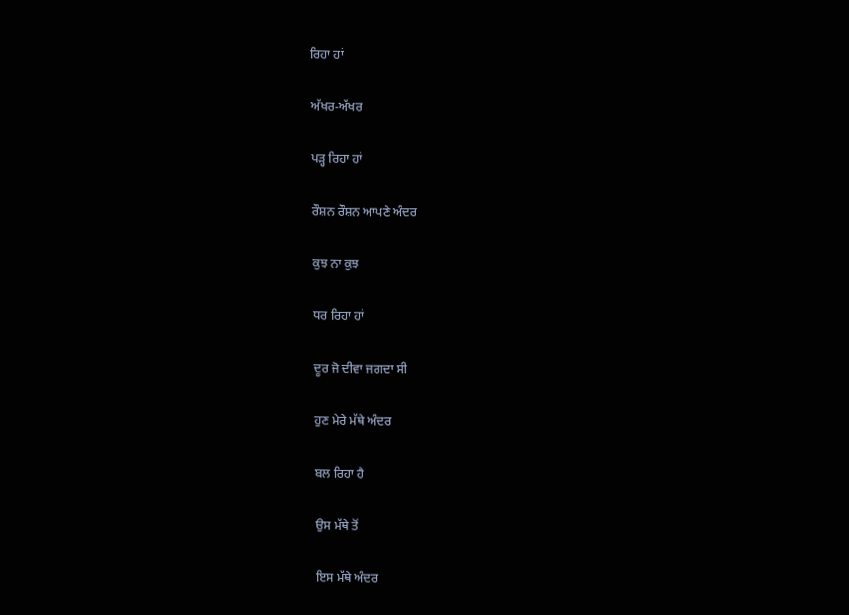ਰਿਹਾ ਹਾਂ

ਅੱਖਰ-ਅੱਖਰ

ਪੜ੍ਹ ਰਿਹਾ ਹਾਂ

ਰੌਸ਼ਨ ਰੌਸ਼ਨ ਆਪਣੇ ਅੰਦਰ

ਕੁਝ ਨਾ ਕੁਝ

ਧਰ ਰਿਹਾ ਹਾਂ

ਦੂਰ ਜੋ ਦੀਵਾ ਜਗਦਾ ਸੀ

ਹੁਣ ਮੇਰੇ ਮੱਥੇ ਅੰਦਰ

ਬਲ ਰਿਹਾ ਹੈ

ਉਸ ਮੱਥੇ ਤੋਂ

ਇਸ ਮੱਥੇ ਅੰਦਰ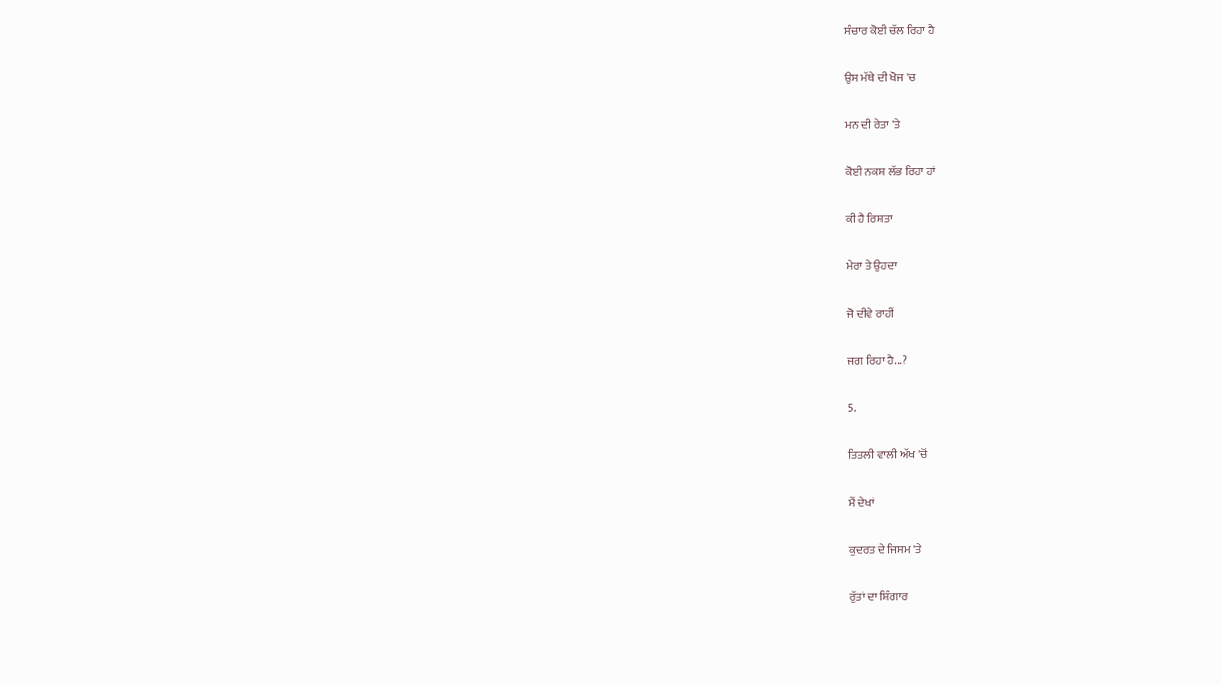ਸੰਚਾਰ ਕੋਈ ਚੱਲ ਰਿਹਾ ਹੈ

ਉਸ ਮੱਥੇ ਦੀ ਖੋਜ 'ਚ

ਮਨ ਦੀ ਰੇਤਾ 'ਤੇ

ਕੋਈ ਨਕਸ਼ ਲੱਭ ਰਿਹਾ ਹਾਂ

ਕੀ ਹੈ ਰਿਸ਼ਤਾ

ਮੇਰਾ ਤੇ ਉਹਦਾ

ਜੋ ਦੀਵੇ ਰਾਹੀਂ

ਜਗ ਰਿਹਾ ਹੈ...?

5.

ਤਿਤਲੀ ਵਾਲੀ ਅੱਖ 'ਚੋਂ

ਮੈਂ ਦੇਖਾਂ

ਕੁਦਰਤ ਦੇ ਜਿਸਮ 'ਤੇ

ਰੁੱਤਾਂ ਦਾ ਸ਼ਿੰਗਾਰ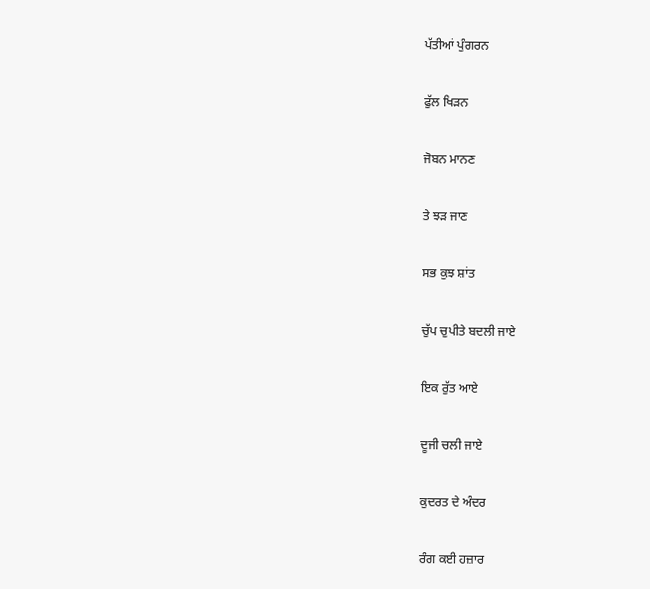ਪੱਤੀਆਂ ਪੁੰਗਰਨ

ਫੁੱਲ ਖਿੜਨ

ਜੋਬਨ ਮਾਨਣ

ਤੇ ਝੜ ਜਾਣ

ਸਭ ਕੁਝ ਸ਼ਾਂਤ

ਚੁੱਪ ਚੁਪੀਤੇ ਬਦਲੀ ਜਾਏ

ਇਕ ਰੁੱਤ ਆਏ

ਦੂਜੀ ਚਲੀ ਜਾਏ

ਕੁਦਰਤ ਦੇ ਅੰਦਰ

ਰੰਗ ਕਈ ਹਜ਼ਾਰ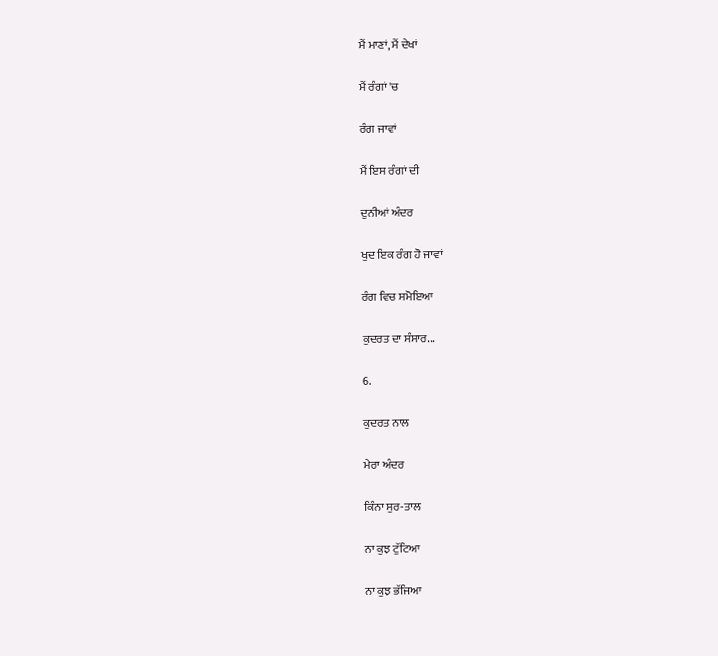ਮੈਂ ਮਾਣਾਂ, ਮੈਂ ਦੇਖਾਂ

ਮੈਂ ਰੰਗਾਂ 'ਚ

ਰੰਗ ਜਾਵਾਂ

ਮੈਂ ਇਸ ਰੰਗਾਂ ਦੀ

ਦੁਨੀਆਂ ਅੰਦਰ

ਖੁਦ ਇਕ ਰੰਗ ਹੋ ਜਾਵਾਂ

ਰੰਗ ਵਿਚ ਸਮੋਇਆ

ਕੁਦਰਤ ਦਾ ਸੰਸਾਰ...

6.

ਕੁਦਰਤ ਨਾਲ

ਮੇਰਾ ਅੰਦਰ

ਕਿੰਨਾ ਸੁਰ-ਤਾਲ

ਨਾ ਕੁਝ ਟੁੱਟਿਆ

ਨਾ ਕੁਝ ਭੱਜਿਆ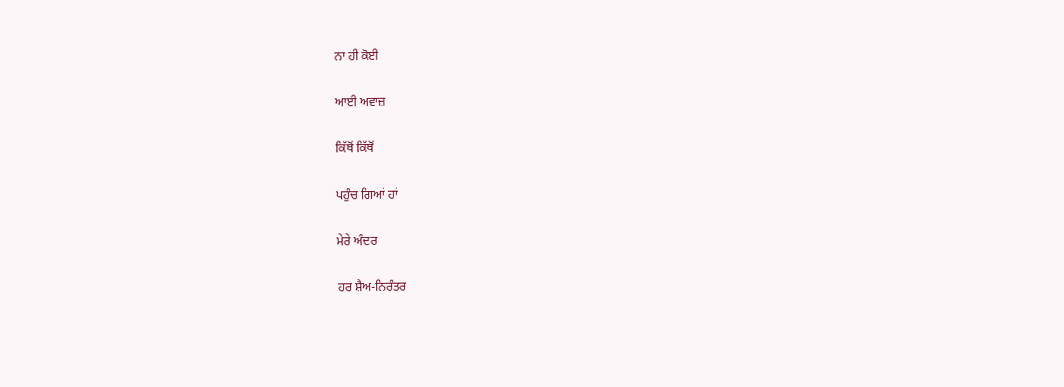ਨਾ ਹੀ ਕੋਈ

ਆਈ ਅਵਾਜ਼

ਕਿੱਥੋਂ ਕਿੱਥੋਂ

ਪਹੁੰਚ ਗਿਆਂ ਹਾਂ

ਮੇਰੇ ਅੰਦਰ

ਹਰ ਸ਼ੈਅ-ਨਿਰੰਤਰ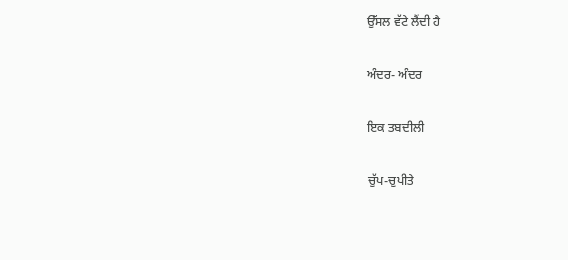ਉੱਸਲ ਵੱਟੇ ਲੈਂਦੀ ਹੈ

ਅੰਦਰ- ਅੰਦਰ

ਇਕ ਤਬਦੀਲੀ

ਚੁੱਪ-ਚੁਪੀਤੇ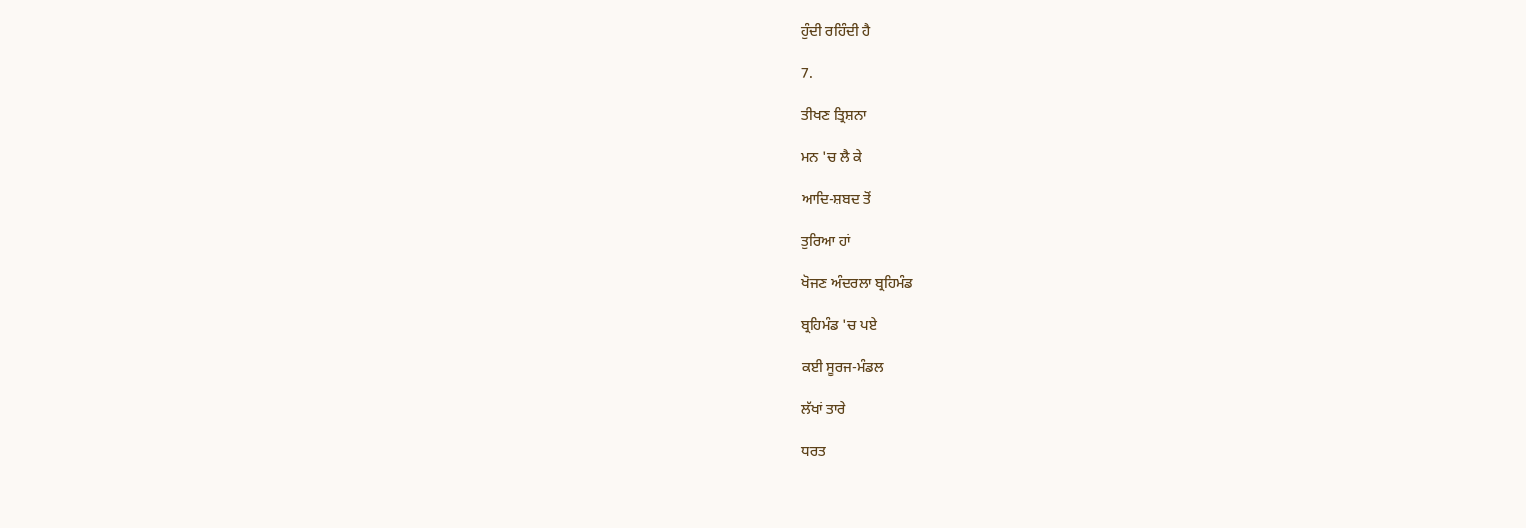ਹੁੰਦੀ ਰਹਿੰਦੀ ਹੈ

7.

ਤੀਖਣ ਤ੍ਰਿਸ਼ਨਾ

ਮਨ 'ਚ ਲੈ ਕੇ

ਆਦਿ-ਸ਼ਬਦ ਤੋਂ

ਤੁਰਿਆ ਹਾਂ

ਖੋਜਣ ਅੰਦਰਲਾ ਬ੍ਰਹਿਮੰਡ

ਬ੍ਰਹਿਮੰਡ 'ਚ ਪਏ

ਕਈ ਸੂਰਜ-ਮੰਡਲ

ਲੱਖਾਂ ਤਾਰੇ

ਧਰਤ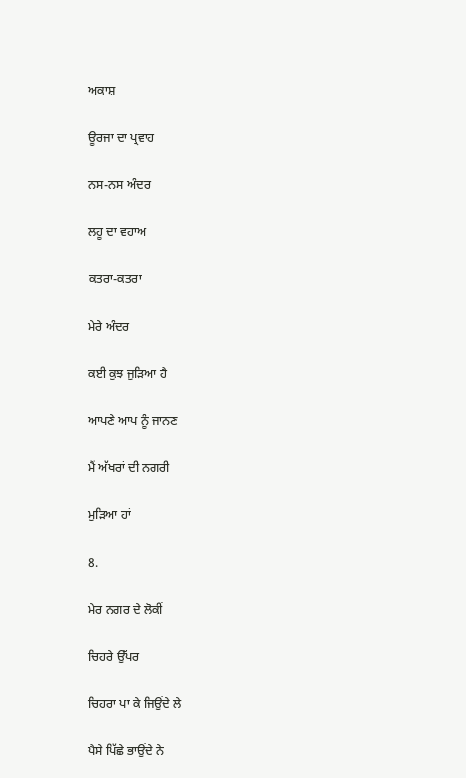ਅਕਾਸ਼

ਊਰਜਾ ਦਾ ਪ੍ਰਵਾਹ

ਨਸ-ਨਸ ਅੰਦਰ

ਲਹੂ ਦਾ ਵਹਾਅ

ਕਤਰਾ-ਕਤਰਾ

ਮੇਰੇ ਅੰਦਰ

ਕਈ ਕੁਝ ਜੁੜਿਆ ਹੈ

ਆਪਣੇ ਆਪ ਨੂੰ ਜਾਨਣ

ਮੈਂ ਅੱਖਰਾਂ ਦੀ ਨਗਰੀ

ਮੁੜਿਆ ਹਾਂ

8.

ਮੇਰ ਨਗਰ ਦੇ ਲੋਕੀਂ

ਚਿਹਰੇ ਉੱਪਰ

ਚਿਹਰਾ ਪਾ ਕੇ ਜਿਉਂਦੇ ਲੇ

ਪੈਸੇ ਪਿੱਛੇ ਭਾਉਂਦੇ ਨੇ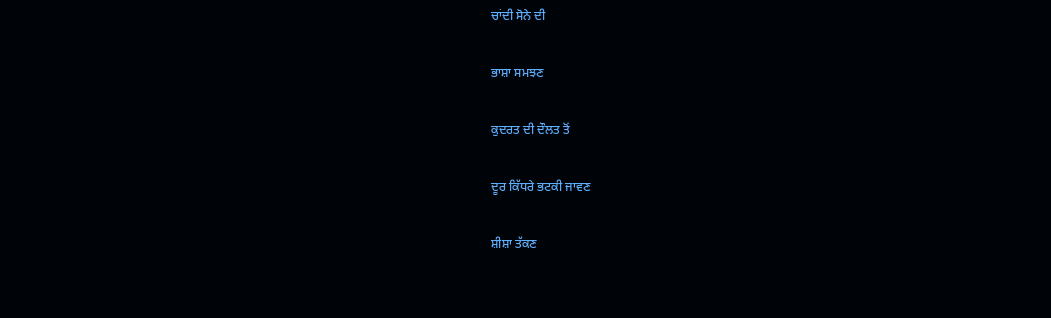ਚਾਂਦੀ ਸੋਨੇ ਦੀ

ਭਾਸ਼ਾ ਸਮਝਣ

ਕੁਦਰਤ ਦੀ ਦੌਲਤ ਤੋਂ

ਦੂਰ ਕਿੱਧਰੇ ਭਟਕੀ ਜਾਵਣ

ਸ਼ੀਸ਼ਾ ਤੱਕਣ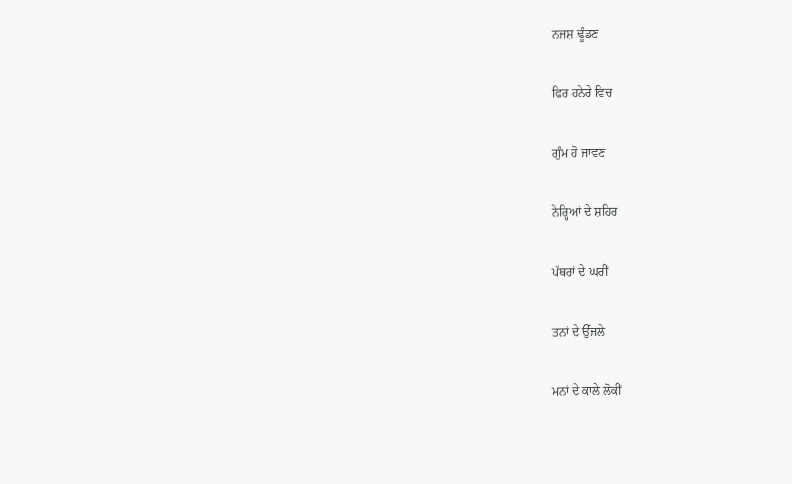ਨਜਸ਼ ਢੂੰਡਣ

ਫਿਰ ਹਨੇਰੇ ਵਿਚ

ਗੁੰਮ ਹੋ ਜਾਵਣ

ਨੇਰ੍ਹਿਆਂ ਦੇ ਸ਼ਹਿਰ

ਪੱਥਰਾਂ ਦੇ ਘਰੀਂ

ਤਨਾਂ ਦੇ ਉੱਜਲੇ

ਮਨਾਂ ਦੇ ਕਾਲੇ ਲੋਕੀਂ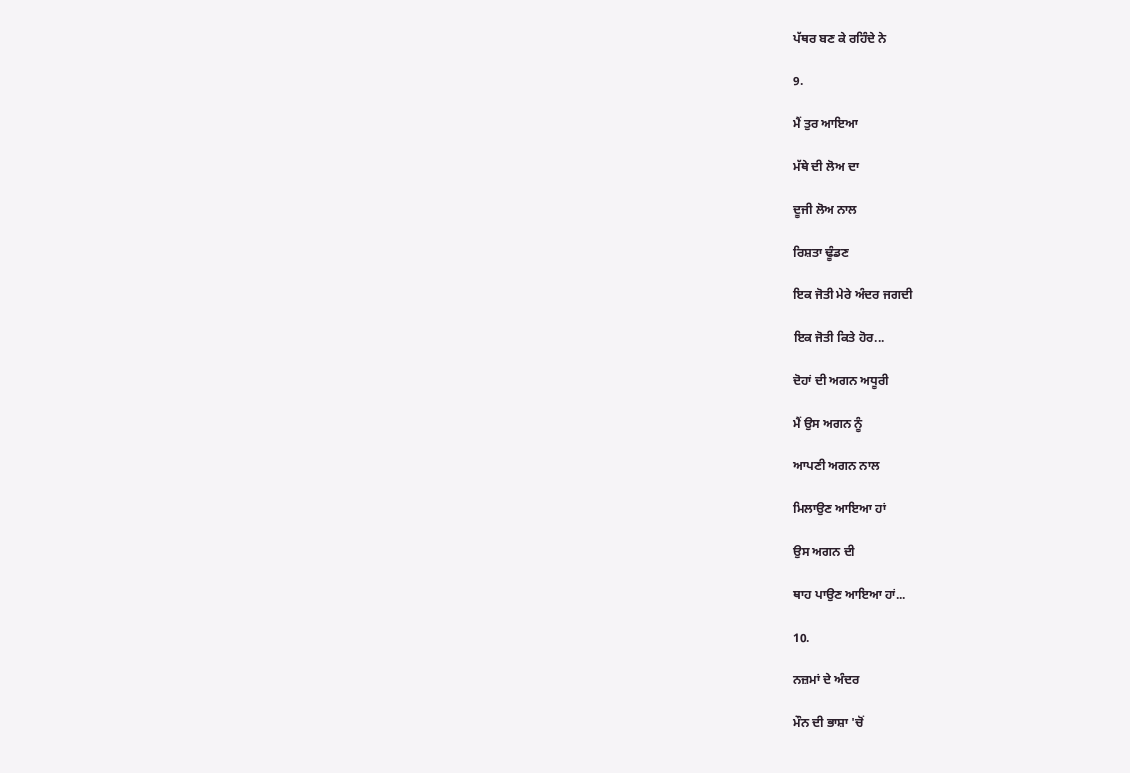ਪੱਥਰ ਬਣ ਕੇ ਰਹਿੰਦੇ ਨੇ

9.

ਮੈਂ ਤੁਰ ਆਇਆ

ਮੱਥੇ ਦੀ ਲੋਅ ਦਾ

ਦੂਜੀ ਲੋਅ ਨਾਲ

ਰਿਸ਼ਤਾ ਢੂੰਡਣ

ਇਕ ਜੋਤੀ ਮੇਰੇ ਅੰਦਰ ਜਗਦੀ

ਇਕ ਜੋਤੀ ਕਿਤੇ ਹੋਰ...

ਦੋਹਾਂ ਦੀ ਅਗਨ ਅਧੂਰੀ

ਮੈਂ ਉਸ ਅਗਨ ਨੂੰ

ਆਪਣੀ ਅਗਨ ਨਾਲ

ਮਿਲਾਉਣ ਆਇਆ ਹਾਂ

ਉਸ ਅਗਨ ਦੀ

ਥਾਹ ਪਾਉਣ ਆਇਆ ਹਾਂ...

10.

ਨਜ਼ਮਾਂ ਦੇ ਅੰਦਰ

ਮੌਨ ਦੀ ਭਾਸ਼ਾ 'ਚੋਂ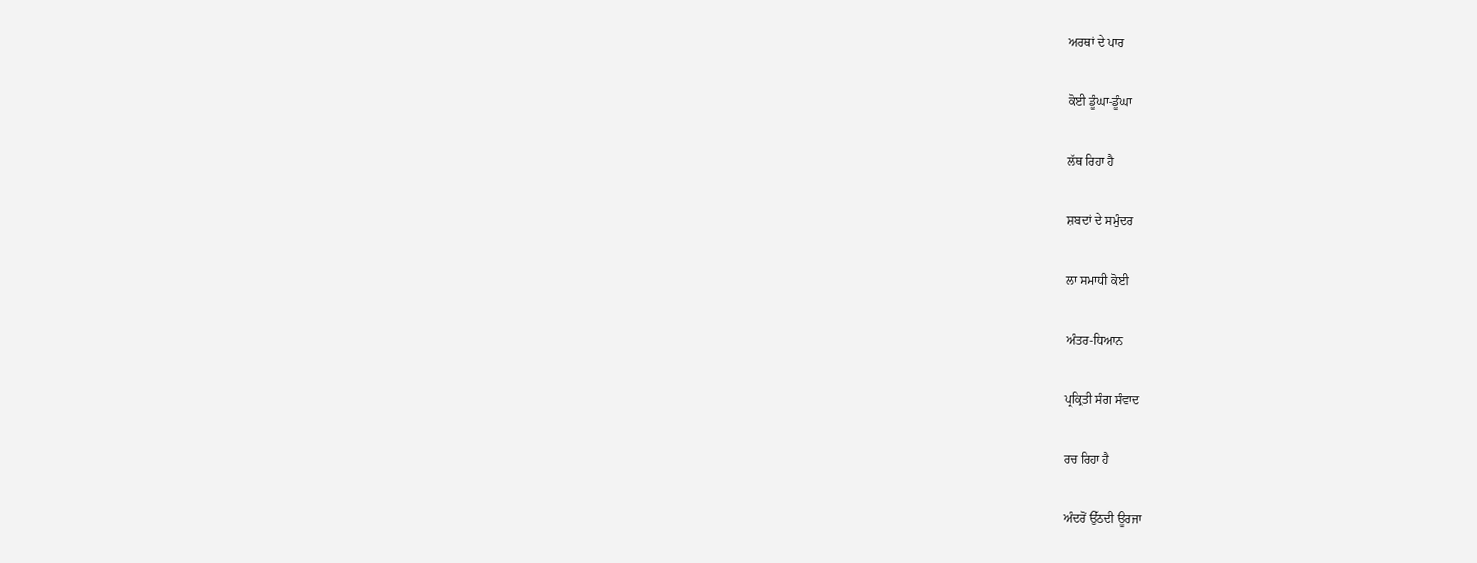ਅਰਥਾਂ ਦੇ ਪਾਰ

ਕੋਈ ਡੂੰਘਾ-ਡੂੰਘਾ

ਲੱਥ ਰਿਹਾ ਹੈ

ਸ਼ਬਦਾਂ ਦੇ ਸਮੁੰਦਰ

ਲਾ ਸਮਾਧੀ ਕੋਈ

ਅੰਤਰ-ਧਿਆਨ

ਪ੍ਰਕ੍ਰਿਤੀ ਸੰਗ ਸੰਵਾਦ

ਰਚ ਰਿਹਾ ਹੈ

ਅੰਦਰੋਂ ਉੱਠਦੀ ਊਰਜਾ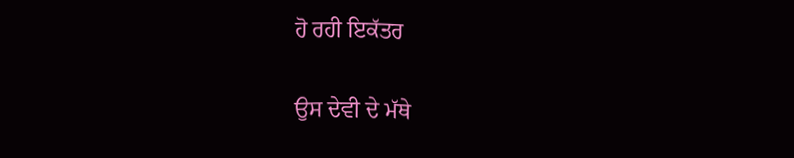ਹੋ ਰਹੀ ਇਕੱਤਰ

ਉਸ ਦੇਵੀ ਦੇ ਮੱਥੇ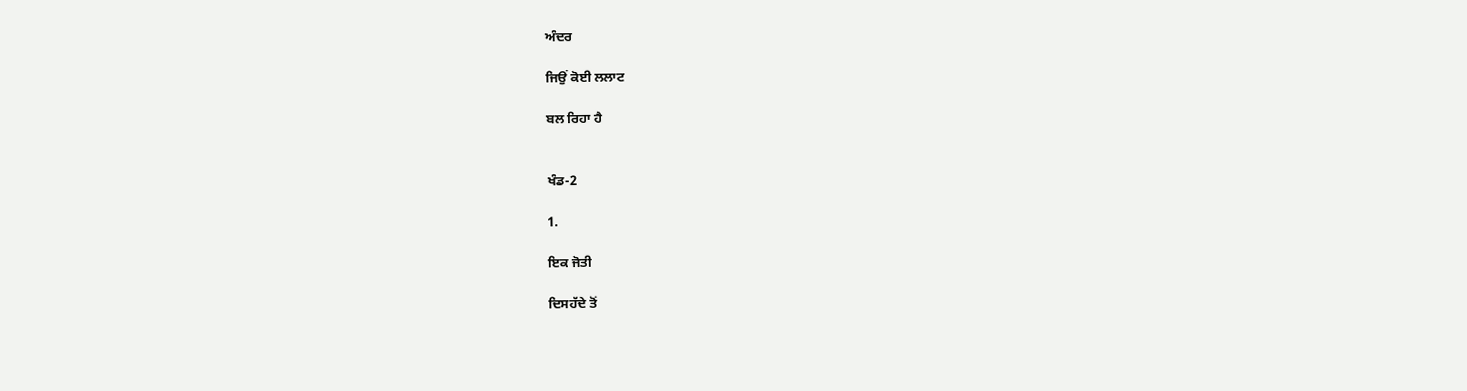ਅੰਦਰ

ਜਿਉਂ ਕੋਈ ਲਲਾਟ

ਬਲ ਰਿਹਾ ਹੈ


ਖੰਡ-2

1.

ਇਕ ਜੋਤੀ

ਦਿਸਹੱਦੇ ਤੋਂ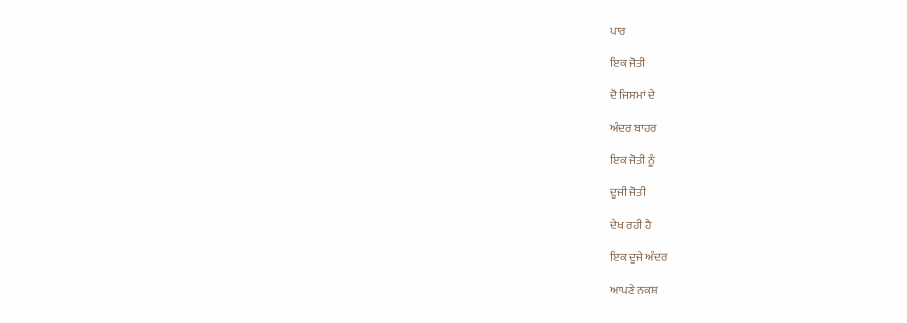ਪਾਰ

ਇਕ ਜੋਤੀ

ਦੋ ਜਿਸਮਾਂ ਦੇ

ਅੰਦਰ ਬਾਹਰ

ਇਕ ਜੋਤੀ ਨੂੰ

ਦੂਜੀ ਜੋਤੀ

ਦੇਖ ਰਹੀ ਹੈ

ਇਕ ਦੂਜੇ ਅੰਦਰ

ਆਪਣੇ ਨਕਸ਼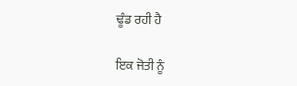ਢੂੰਡ ਰਹੀ ਹੈ

ਇਕ ਜੋਤੀ ਨੂੰ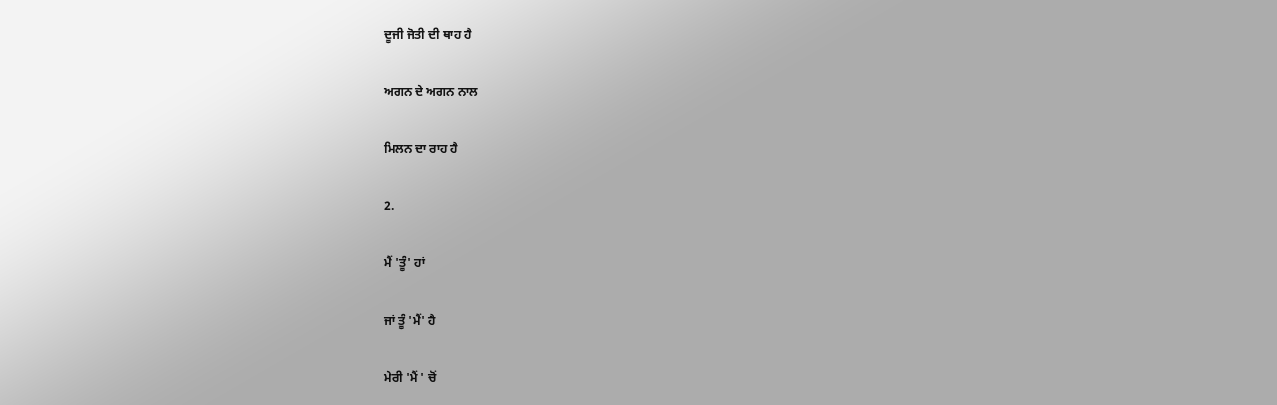ਦੂਜੀ ਜੋਤੀ ਦੀ ਥਾਹ ਹੈ

ਅਗਨ ਦੇ ਅਗਨ ਨਾਲ

ਮਿਲਨ ਦਾ ਰਾਹ ਹੈ

2.

ਮੈਂ 'ਤੂੰ' ਹਾਂ

ਜਾਂ ਤੂੰ 'ਮੈਂ' ਹੈ

ਮੇਰੀ 'ਮੈਂ ' ਚੋਂ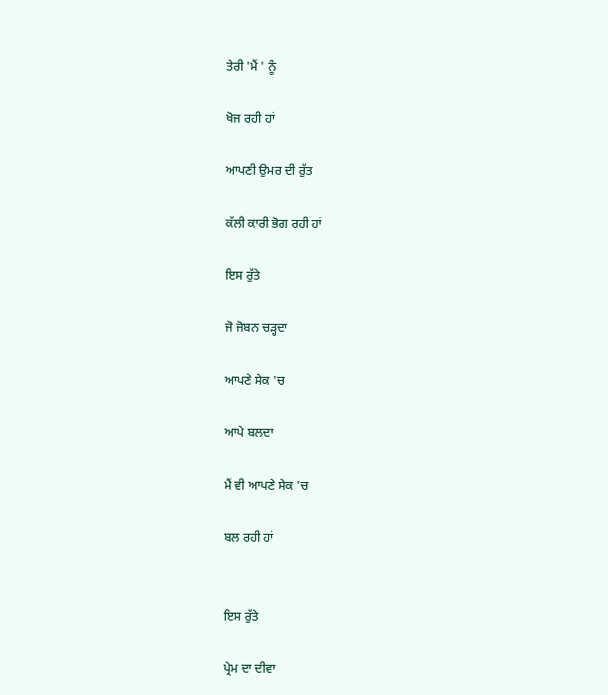ਤੇਰੀ 'ਮੈਂ ' ਨੂੰ

ਖੋਜ ਰਹੀ ਹਾਂ

ਆਪਣੀ ਉਮਰ ਦੀ ਰੁੱਤ

ਕੱਲੀ ਕਾਰੀ ਭੋਗ ਰਹੀ ਹਾਂ

ਇਸ ਰੁੱਤੇ

ਜੋ ਜੋਬਨ ਚੜ੍ਹਦਾ

ਆਪਣੇ ਸੇਕ 'ਚ

ਆਪੇ ਬਲਦਾ

ਮੈਂ ਵੀ ਆਪਣੇ ਸੇਕ 'ਚ

ਬਲ ਰਹੀ ਹਾਂ


ਇਸ ਰੁੱਤੇ

ਪ੍ਰੇਮ ਦਾ ਦੀਵਾ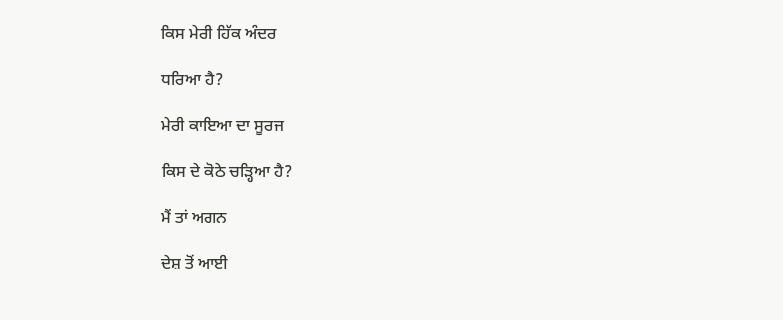ਕਿਸ ਮੇਰੀ ਹਿੱਕ ਅੰਦਰ

ਧਰਿਆ ਹੈ?

ਮੇਰੀ ਕਾਇਆ ਦਾ ਸੂਰਜ

ਕਿਸ ਦੇ ਕੋਠੇ ਚੜ੍ਹਿਆ ਹੈ?

ਮੈਂ ਤਾਂ ਅਗਨ

ਦੇਸ਼ ਤੋਂ ਆਈ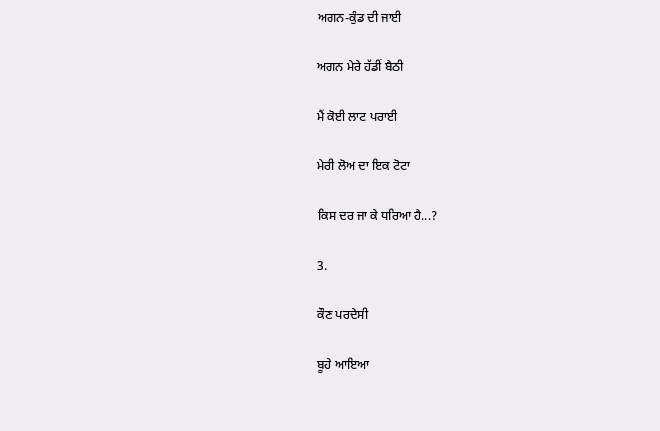ਅਗਨ-ਕੁੰਡ ਦੀ ਜਾਈ

ਅਗਨ ਮੇਰੇ ਹੱਡੀਂ ਬੈਠੀ

ਮੈਂ ਕੋਈ ਲਾਟ ਪਰਾਈ

ਮੇਰੀ ਲੋਅ ਦਾ ਇਕ ਟੋਟਾ

ਕਿਸ ਦਰ ਜਾ ਕੇ ਧਰਿਆ ਹੈ...?

3.

ਕੌਣ ਪਰਦੇਸੀ

ਬੂਹੇ ਆਇਆ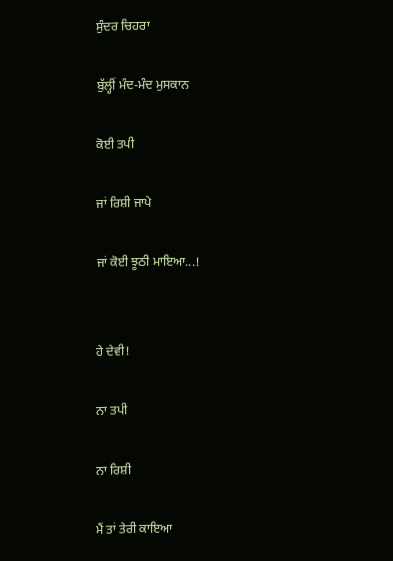ਸੁੰਦਰ ਚਿਹਰਾ

ਬੁੱਲ੍ਹੀਂ ਮੰਦ-ਮੰਦ ਮੁਸਕਾਨ

ਕੋਈ ਤਪੀ

ਜਾਂ ਰਿਸ਼ੀ ਜਾਪੇ

ਜਾਂ ਕੋਈ ਝੂਠੀ ਮਾਇਆ...!


ਹੇ ਦੇਵੀ!

ਨਾ ਤਪੀ

ਨਾ ਰਿਸ਼ੀ

ਮੈਂ ਤਾਂ ਤੇਰੀ ਕਾਇਆ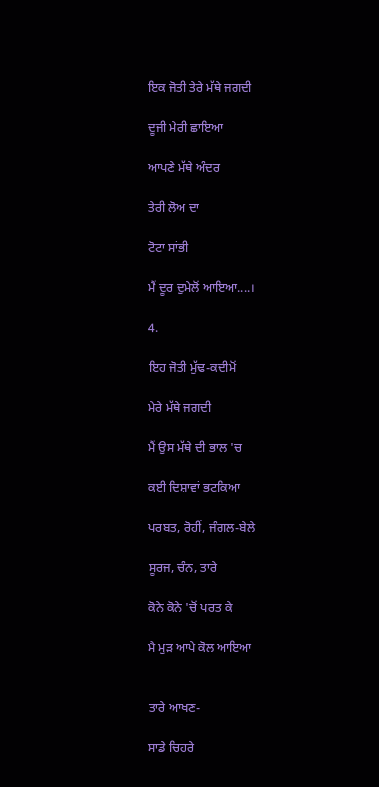ਇਕ ਜੋਤੀ ਤੇਰੇ ਮੱਥੇ ਜਗਦੀ

ਦੂਜੀ ਮੇਰੀ ਛਾਇਆ

ਆਪਣੇ ਮੱਥੇ ਅੰਦਰ

ਤੇਰੀ ਲੋਅ ਦਾ

ਟੋਟਾ ਸਾਂਭੀ

ਮੈਂ ਦੂਰ ਦੁਮੇਲੋਂ ਆਇਆ....।

4.

ਇਹ ਜੋਤੀ ਮੁੱਢ-ਕਦੀਮੋਂ

ਮੇਰੇ ਮੱਥੇ ਜਗਦੀ

ਮੈਂ ਉਸ ਮੱਥੇ ਦੀ ਭਾਲ 'ਚ

ਕਈ ਦਿਸ਼ਾਵਾਂ ਭਟਕਿਆ

ਪਰਬਤ, ਰੋਹੀਂ, ਜੰਗਲ-ਬੇਲੇ

ਸੂਰਜ, ਚੰਨ, ਤਾਰੇ

ਕੋਨੇ ਕੋਨੇ 'ਚੋਂ ਪਰਤ ਕੇ

ਮੈ ਮੁੜ ਆਪੇ ਕੋਲ ਆਇਆ


ਤਾਰੇ ਆਖਣ-

ਸਾਡੇ ਚਿਹਰੇ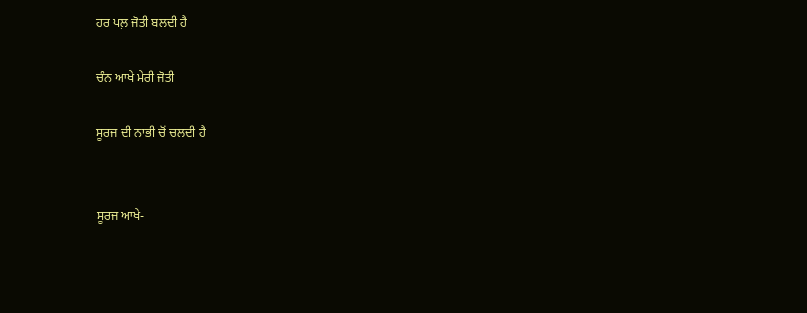ਹਰ ਪਲ਼ ਜੋਤੀ ਬਲਦੀ ਹੈ

ਚੰਨ ਆਖੇ ਮੇਰੀ ਜੋਤੀ

ਸੂਰਜ ਦੀ ਨਾਭੀ ਚੋਂ ਚਲਦੀ ਹੈ


ਸੂਰਜ ਆਖੇ-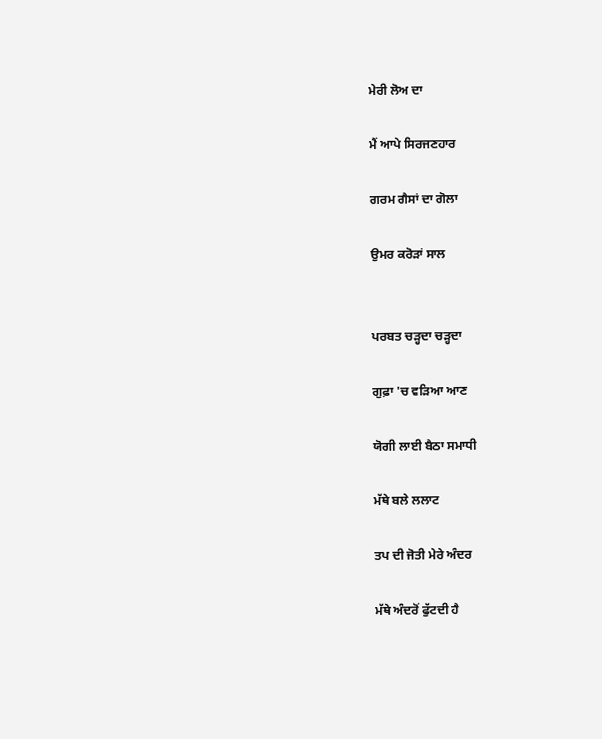ਮੇਰੀ ਲੋਅ ਦਾ

ਮੈਂ ਆਪੇ ਸਿਰਜਣਹਾਰ

ਗਰਮ ਗੈਸਾਂ ਦਾ ਗੋਲਾ

ਉਮਰ ਕਰੋੜਾਂ ਸਾਲ


ਪਰਬਤ ਚੜ੍ਹਦਾ ਚੜ੍ਹਦਾ

ਗੁਫ਼ਾ 'ਚ ਵੜਿਆ ਆਣ

ਯੋਗੀ ਲਾਈ ਬੈਠਾ ਸਮਾਧੀ

ਮੱਥੇ ਬਲੇ ਲਲਾਟ

ਤਪ ਦੀ ਜੋਤੀ ਮੇਰੇ ਅੰਦਰ

ਮੱਥੇ ਅੰਦਰੋਂ ਫੁੱਟਦੀ ਹੈ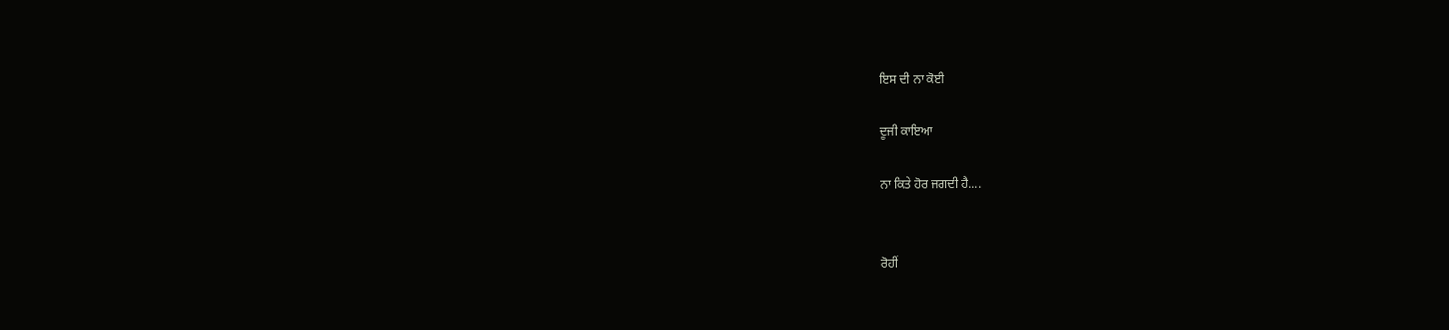ਇਸ ਦੀ ਨਾ ਕੋਈ

ਦੂਜੀ ਕਾਇਆ

ਨਾ ਕਿਤੇ ਹੋਰ ਜਗਦੀ ਹੈ....


ਰੋਹੀਂ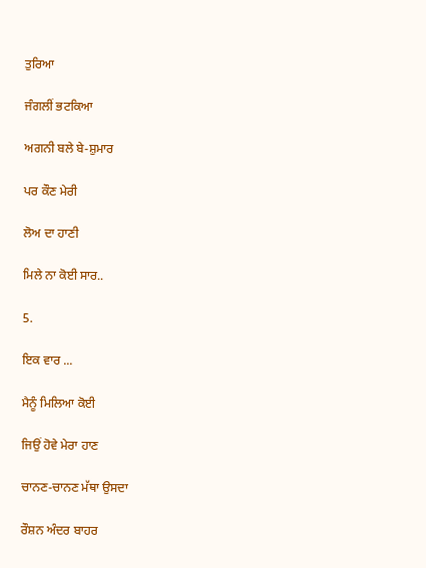ਤੁਰਿਆ

ਜੰਗਲੀਂ ਭਟਕਿਆ

ਅਗਨੀ ਬਲੇ ਬੇ-ਸ਼ੁਮਾਰ

ਪਰ ਕੌਣ ਮੇਰੀ

ਲੋਅ ਦਾ ਹਾਣੀ

ਮਿਲੇ ਨਾ ਕੋਈ ਸਾਰ..

5.

ਇਕ ਵਾਰ ...

ਮੈਨੂੰ ਮਿਲਿਆ ਕੋਈ

ਜਿਉਂ ਹੋਵੇ ਮੇਰਾ ਹਾਣ

ਚਾਨਣ-ਚਾਨਣ ਮੱਥਾ ਉਸਦਾ

ਰੌਸ਼ਨ ਅੰਦਰ ਬਾਹਰ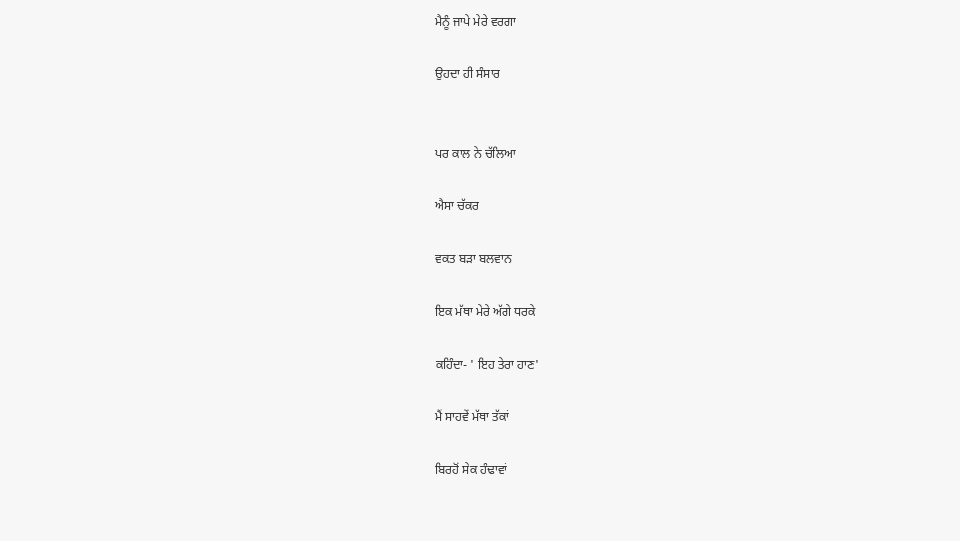ਮੈਨੂੰ ਜਾਪੇ ਮੇਰੇ ਵਰਗਾ

ਉਹਦਾ ਹੀ ਸੰਸਾਰ


ਪਰ ਕਾਲ ਨੇ ਚੱਲਿਆ

ਐਸਾ ਚੱਕਰ

ਵਕਤ ਬੜਾ ਬਲਵਾਨ

ਇਕ ਮੱਥਾ ਮੇਰੇ ਅੱਗੇ ਧਰਕੇ

ਕਹਿੰਦਾ- ' ਇਹ ਤੇਰਾ ਹਾਣ'

ਮੈਂ ਸਾਹਵੇਂ ਮੱਥਾ ਤੱਕਾਂ

ਬਿਰਹੋਂ ਸੇਕ ਹੰਢਾਵਾਂ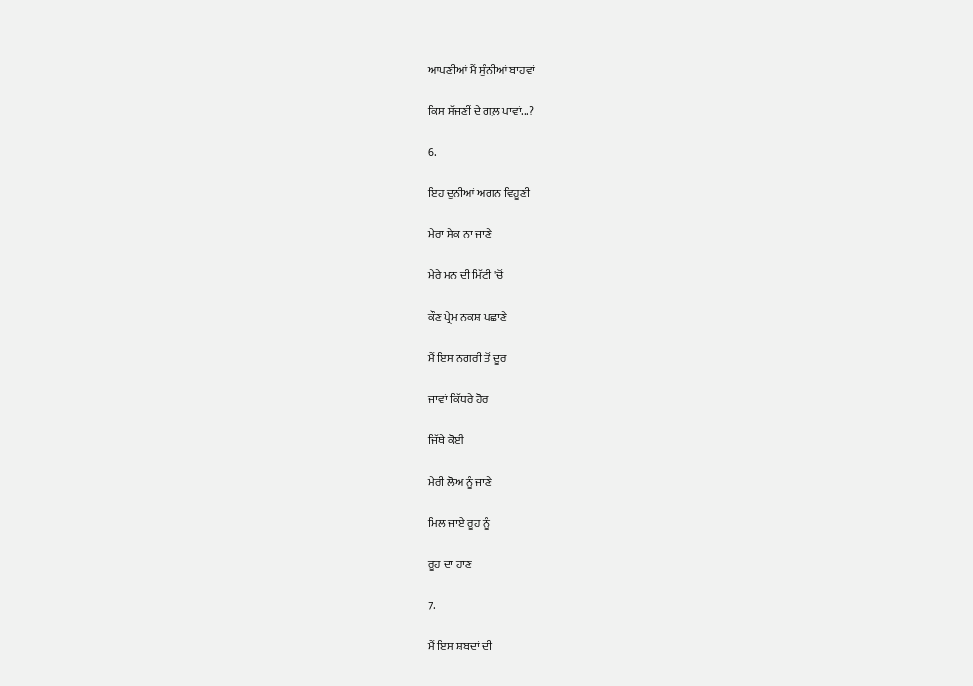ਆਪਣੀਆਂ ਮੈਂ ਸੁੰਨੀਆਂ ਬਾਹਵਾਂ

ਕਿਸ ਸੱਜਣੀਂ ਦੇ ਗਲ਼ ਪਾਵਾਂ...?

6.

ਇਹ ਦੁਨੀਆਂ ਅਗਨ ਵਿਹੂਣੀ

ਮੇਰਾ ਸੇਕ ਨਾ ਜਾਣੇ

ਮੇਰੇ ਮਨ ਦੀ ਮਿੱਟੀ 'ਚੋਂ

ਕੌਣ ਪ੍ਰੇਮ ਨਕਸ਼ ਪਛਾਣੇ

ਮੈਂ ਇਸ ਨਗਰੀ ਤੋਂ ਦੂਰ

ਜਾਵਾਂ ਕਿੱਧਰੇ ਹੋਰ

ਜਿੱਥੇ ਕੋਈ

ਮੇਰੀ ਲੋਅ ਨੂੰ ਜਾਣੇ

ਮਿਲ ਜਾਏ ਰੂਹ ਨੂੰ

ਰੂਹ ਦਾ ਹਾਣ

7.

ਮੈਂ ਇਸ ਸ਼ਬਦਾਂ ਦੀ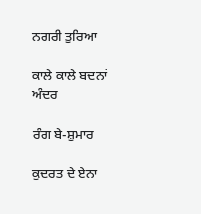ਨਗਰੀ ਤੁਰਿਆ

ਕਾਲੇ ਕਾਲੇ ਬਦਨਾਂ ਅੰਦਰ

ਰੰਗ ਬੇ-ਸ਼ੁਮਾਰ

ਕੁਦਰਤ ਦੇ ਏਨਾ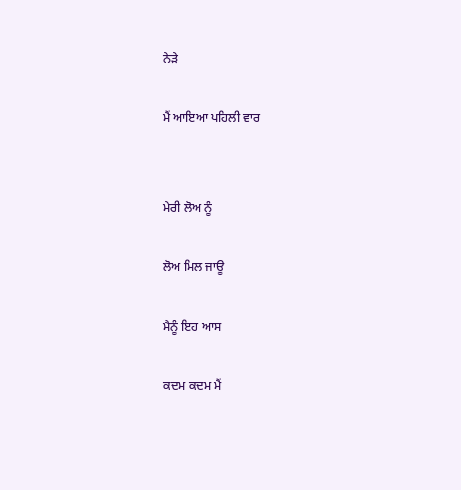ਨੇੜੇ

ਮੈਂ ਆਇਆ ਪਹਿਲੀ ਵਾਰ


ਮੇਰੀ ਲੋਅ ਨੂੰ

ਲੋਅ ਮਿਲ ਜਾਊ

ਮੈਨੂੰ ਇਹ ਆਸ

ਕਦਮ ਕਦਮ ਮੈਂ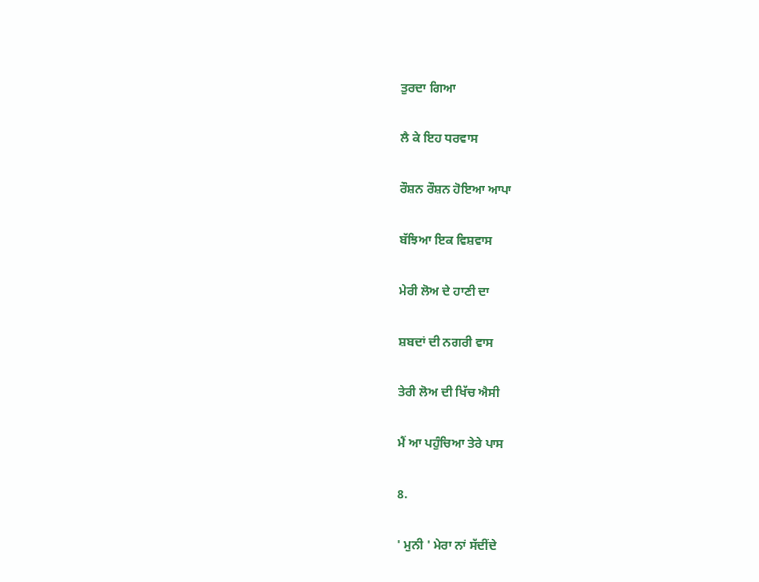ਤੁਰਦਾ ਗਿਆ

ਲੈ ਕੇ ਇਹ ਧਰਵਾਸ

ਰੌਸ਼ਨ ਰੌਸ਼ਨ ਹੋਇਆ ਆਪਾ

ਬੱਝਿਆ ਇਕ ਵਿਸ਼ਵਾਸ

ਮੇਰੀ ਲੋਅ ਦੇ ਹਾਣੀ ਦਾ

ਸ਼ਬਦਾਂ ਦੀ ਨਗਰੀ ਵਾਸ

ਤੇਰੀ ਲੋਅ ਦੀ ਖਿੱਚ ਐਸੀ

ਮੈਂ ਆ ਪਹੁੰਚਿਆ ਤੇਰੇ ਪਾਸ

8.

' ਮੁਨੀ ' ਮੇਰਾ ਨਾਂ ਸੱਦੀਂਦੇ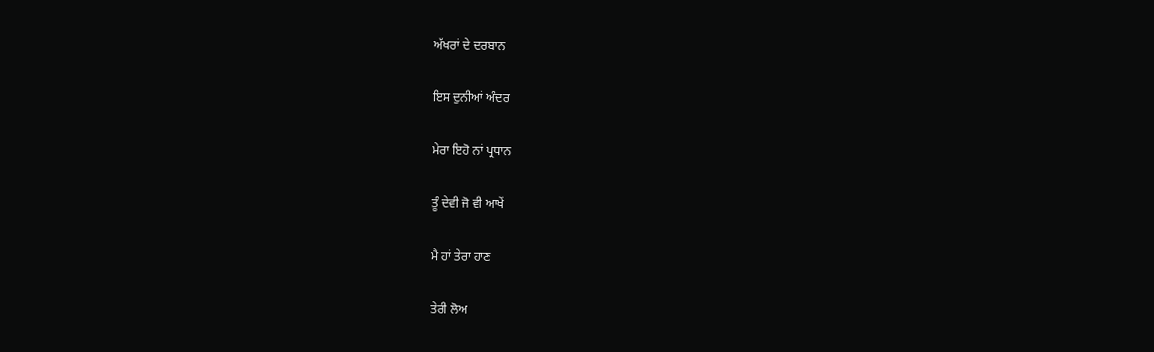ਅੱਖਰਾਂ ਦੇ ਦਰਬਾਨ

ਇਸ ਦੁਨੀਆਂ ਅੰਦਰ

ਮੇਰਾ ਇਹੋ ਨਾਂ ਪ੍ਰਧਾਨ

ਤੂੰ ਦੇਵੀ ਜੋ ਵੀ ਆਖੇਂ

ਮੈ ਹਾਂ ਤੇਰਾ ਹਾਣ

ਤੇਰੀ ਲੋਅ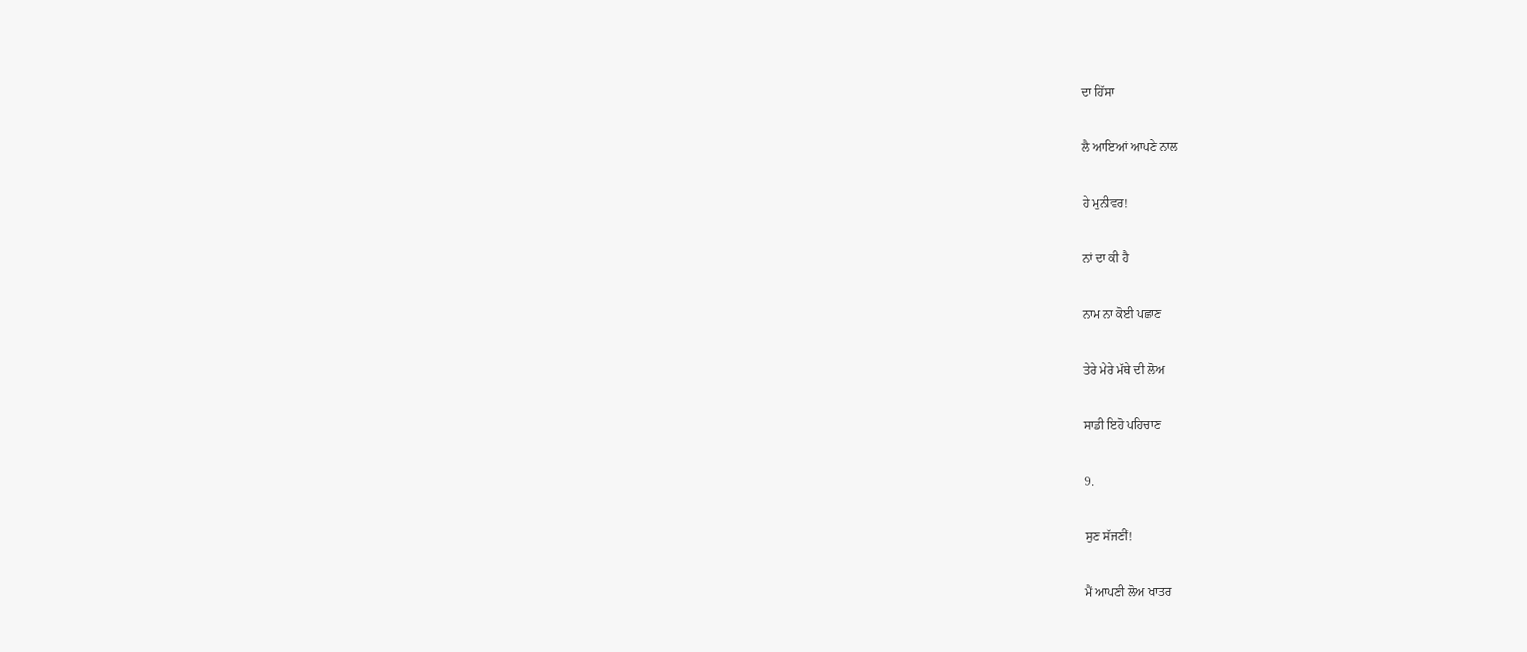ਦਾ ਹਿੱਸਾ

ਲੈ ਆਇਆਂ ਆਪਣੇ ਨਾਲ

ਹੇ ਮੁਨੀਵਰ!

ਨਾਂ ਦਾ ਕੀ ਹੈ

ਨਾਮ ਨਾ ਕੋਈ ਪਛਾਣ

ਤੇਰੇ ਮੇਰੇ ਮੱਥੇ ਦੀ ਲੋਅ

ਸਾਡੀ ਇਹੋ ਪਹਿਚਾਣ

9.

ਸੁਣ ਸੱਜਣੀਂ!

ਮੈਂ ਆਪਣੀ ਲੋਅ ਖਾਤਰ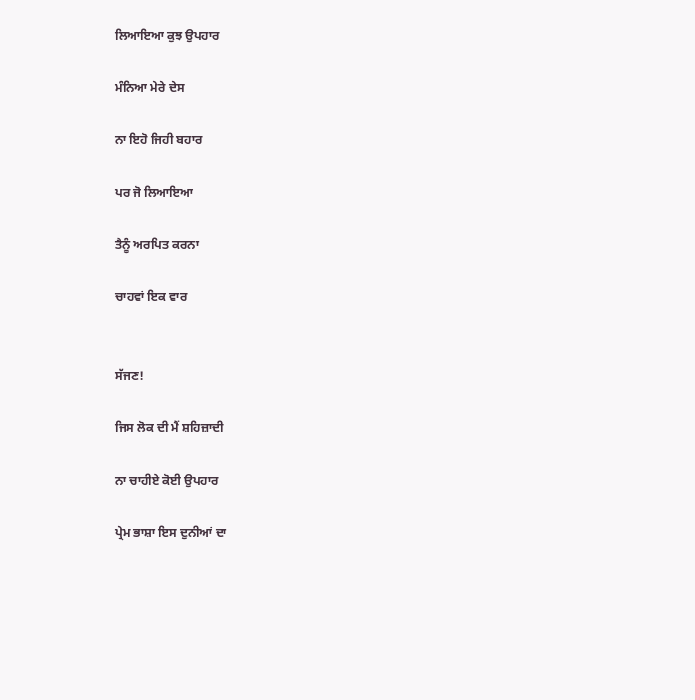ਲਿਆਇਆ ਕੁਝ ਉਪਹਾਰ

ਮੰਨਿਆ ਮੇਰੇ ਦੇਸ

ਨਾ ਇਹੋ ਜਿਹੀ ਬਹਾਰ

ਪਰ ਜੋ ਲਿਆਇਆ

ਤੈਨੂੰ ਅਰਪਿਤ ਕਰਨਾ

ਚਾਹਵਾਂ ਇਕ ਵਾਰ


ਸੱਜਣ!

ਜਿਸ ਲੋਕ ਦੀ ਮੈਂ ਸ਼ਹਿਜ਼ਾਦੀ

ਨਾ ਚਾਹੀਏ ਕੋਈ ਉਪਹਾਰ

ਪ੍ਰੇਮ ਭਾਸ਼ਾ ਇਸ ਦੁਨੀਆਂ ਦਾ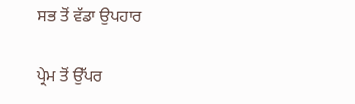ਸਭ ਤੋਂ ਵੱਡਾ ਉਪਹਾਰ

ਪ੍ਰੇਮ ਤੋਂ ਉੱਪਰ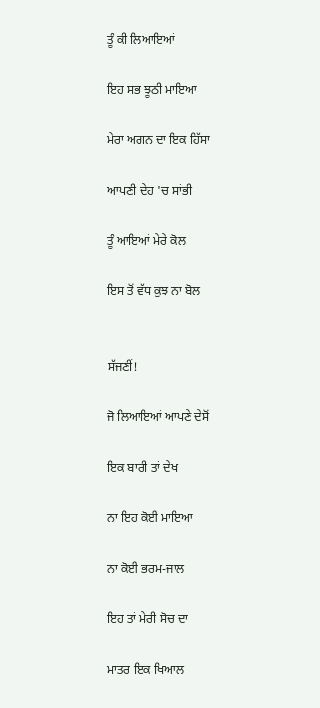ਤੂੰ ਕੀ ਲਿਆਇਆਂ

ਇਹ ਸਭ ਝੂਠੀ ਮਾਇਆ

ਮੇਰਾ ਅਗਨ ਦਾ ਇਕ ਹਿੱਸਾ

ਆਪਣੀ ਦੇਹ 'ਚ ਸਾਂਭੀ

ਤੂੰ ਆਇਆਂ ਮੇਰੇ ਕੋਲ

ਇਸ ਤੋਂ ਵੱਧ ਕੁਝ ਨਾ ਬੋਲ


ਸੱਜਣੀਂ!

ਜੋ ਲਿਆਇਆਂ ਆਪਣੇ ਦੇਸੋਂ

ਇਕ ਬਾਰੀ ਤਾਂ ਦੇਖ

ਨਾ ਇਹ ਕੋਈ ਮਾਇਆ

ਨਾ ਕੋਈ ਭਰਮ-ਜਾਲ

ਇਹ ਤਾਂ ਮੇਰੀ ਸੋਚ ਦਾ

ਮਾਤਰ ਇਕ ਖਿਆਲ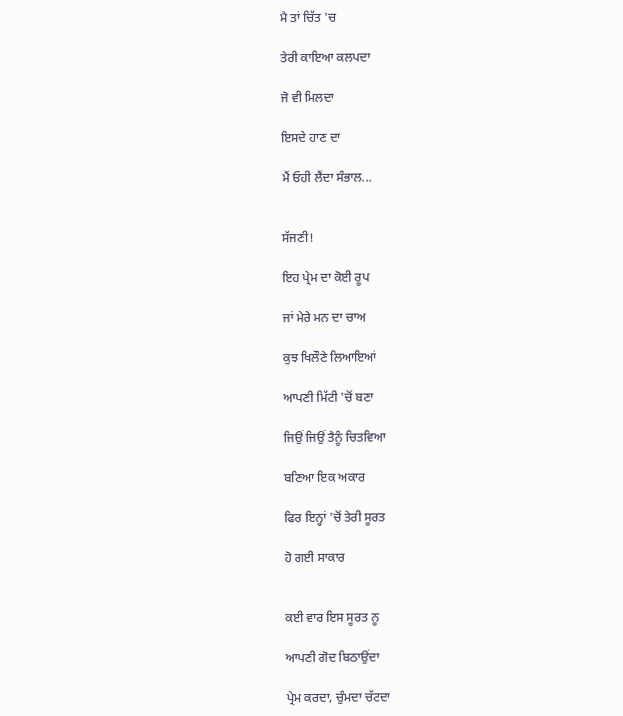ਮੈ ਤਾਂ ਚਿੱਤ 'ਚ

ਤੇਰੀ ਕਾਇਆ ਕਲਪਦਾ

ਜੋ ਵੀ ਮਿਲਦਾ

ਇਸਦੇ ਹਾਣ ਦਾ

ਮੈਂ ਓਹੀ ਲੈਂਦਾ ਸੰਭਾਲ...


ਸੱਜਣੀ!

ਇਹ ਪ੍ਰੇਮ ਦਾ ਕੋਈ ਰੂਪ

ਜਾਂ ਮੇਰੇ ਮਨ ਦਾ ਚਾਅ

ਕੁਝ ਖਿਲੌਣੇ ਲਿਆਇਆਂ

ਆਪਣੀ ਮਿੱਟੀ 'ਚੋਂ ਬਣਾ

ਜਿਉਂ ਜਿਉਂ ਤੈਨੂੰ ਚਿਤਵਿਆ

ਬਣਿਆ ਇਕ ਅਕਾਰ

ਫਿਰ ਇਨ੍ਹਾਂ 'ਚੋਂ ਤੇਰੀ ਸੂਰਤ

ਹੋ ਗਈ ਸਾਕਾਰ


ਕਈ ਵਾਰ ਇਸ ਸੂਰਤ ਨੂ

ਆਪਣੀ ਗੋਦ ਬਿਠਾਉਂਦਾ

ਪ੍ਰੇਮ ਕਰਦਾ, ਚੁੰਮਦਾ ਚੱਟਦਾ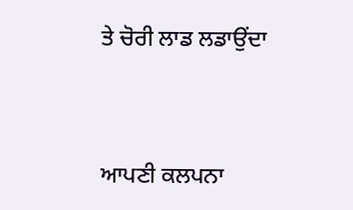ਤੇ ਚੋਰੀ ਲਾਡ ਲਡਾਉਂਦਾ


ਆਪਣੀ ਕਲਪਨਾ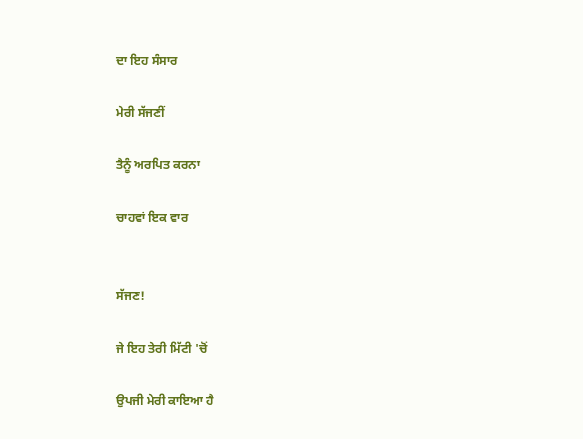ਦਾ ਇਹ ਸੰਸਾਰ

ਮੇਰੀ ਸੱਜਣੀਂ

ਤੈਨੂੰ ਅਰਪਿਤ ਕਰਨਾ

ਚਾਹਵਾਂ ਇਕ ਵਾਰ


ਸੱਜਣ!

ਜੇ ਇਹ ਤੇਰੀ ਮਿੱਟੀ 'ਚੋਂ

ਉਪਜੀ ਮੇਰੀ ਕਾਇਆ ਹੈ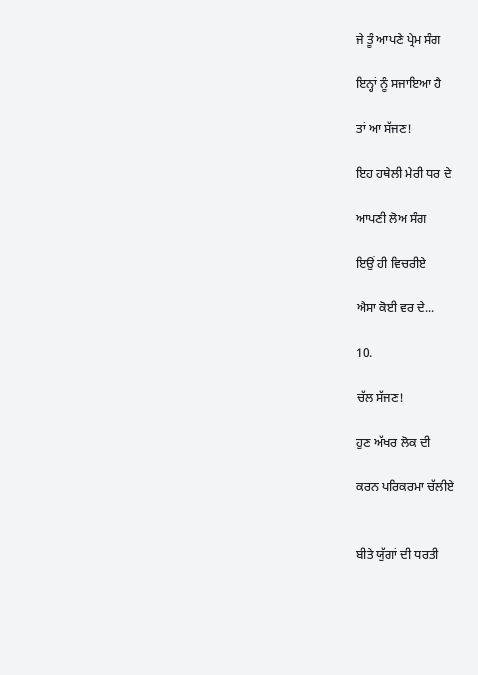ਜੇ ਤੂੰ ਆਪਣੇ ਪ੍ਰੇਮ ਸੰਗ

ਇਨ੍ਹਾਂ ਨੂੰ ਸਜਾਇਆ ਹੈ

ਤਾਂ ਆ ਸੱਜਣ!

ਇਹ ਹਥੇਲੀ ਮੇਰੀ ਧਰ ਦੇ

ਆਪਣੀ ਲੋਅ ਸੰਗ

ਇਉਂ ਹੀ ਵਿਚਰੀਏ

ਐਸਾ ਕੋਈ ਵਰ ਦੇ...

10.

ਚੱਲ ਸੱਜਣ!

ਹੁਣ ਅੱਖਰ ਲੋਕ ਦੀ

ਕਰਨ ਪਰਿਕਰਮਾ ਚੱਲੀਏ


ਬੀਤੇ ਯੁੱਗਾਂ ਦੀ ਧਰਤੀ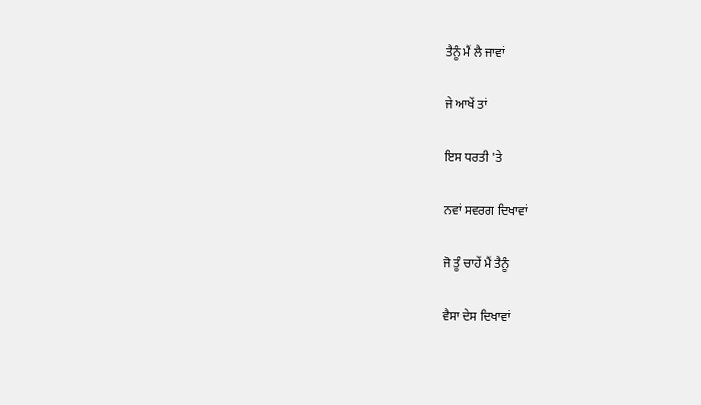ਤੈਨੂੰ ਮੈਂ ਲੈ ਜਾਵਾਂ

ਜੇ ਆਖੇਂ ਤਾਂ

ਇਸ ਧਰਤੀ 'ਤੇ

ਨਵਾਂ ਸਵਰਗ ਦਿਖਾਵਾਂ

ਜੋ ਤੂੰ ਚਾਹੇਂ ਮੈਂ ਤੈਨੂੰ

ਵੈਸਾ ਦੇਸ ਦਿਖਾਵਾਂ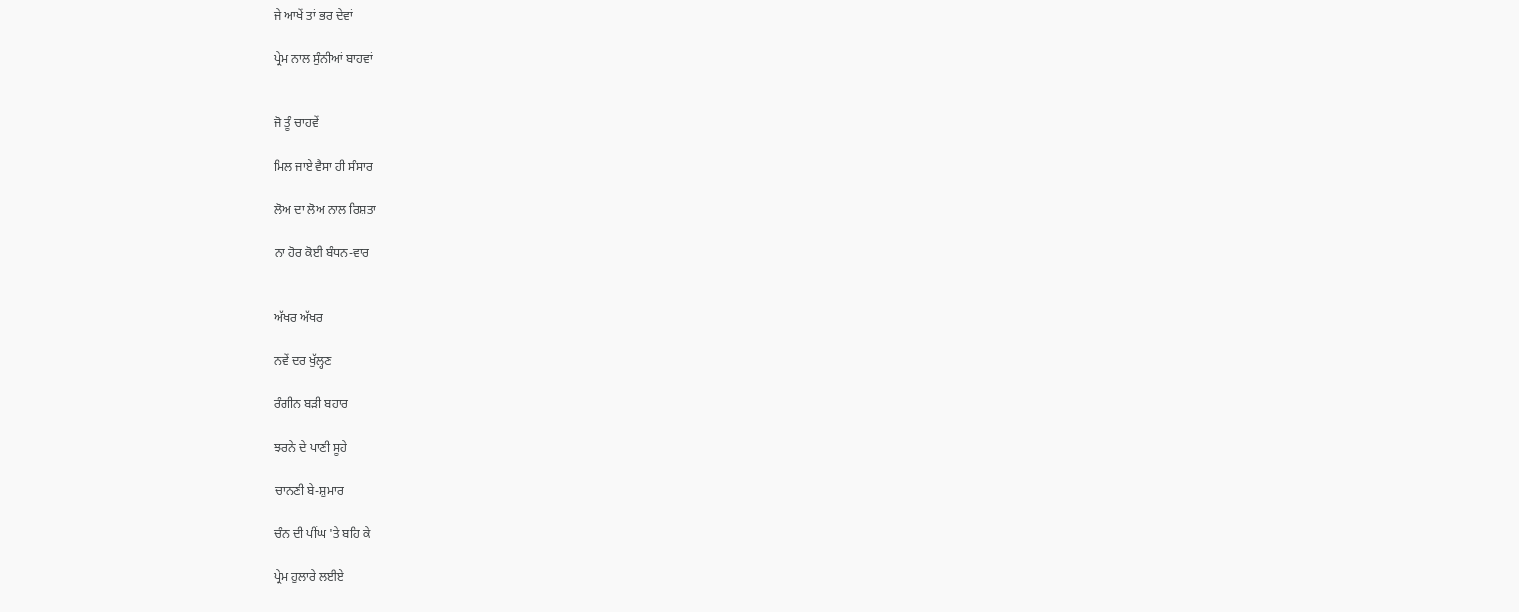ਜੇ ਆਖੇਂ ਤਾਂ ਭਰ ਦੇਵਾਂ

ਪ੍ਰੇਮ ਨਾਲ ਸੁੰਨੀਆਂ ਬਾਹਵਾਂ


ਜੋ ਤੂੰ ਚਾਹਵੇਂ

ਮਿਲ ਜਾਏ ਵੈਸਾ ਹੀ ਸੰਸਾਰ

ਲੋਅ ਦਾ ਲੋਅ ਨਾਲ ਰਿਸ਼ਤਾ

ਨਾ ਹੋਰ ਕੋਈ ਬੰਧਨ-ਵਾਰ


ਅੱਖਰ ਅੱਖਰ

ਨਵੇਂ ਦਰ ਖੁੱਲ੍ਹਣ

ਰੰਗੀਨ ਬੜੀ ਬਹਾਰ

ਝਰਨੇ ਦੇ ਪਾਣੀ ਸੂਹੇ

ਚਾਨਣੀ ਬੇ-ਸ਼ੁਮਾਰ

ਚੰਨ ਦੀ ਪੀਂਘ 'ਤੇ ਬਹਿ ਕੇ

ਪ੍ਰੇਮ ਹੁਲਾਰੇ ਲਈਏ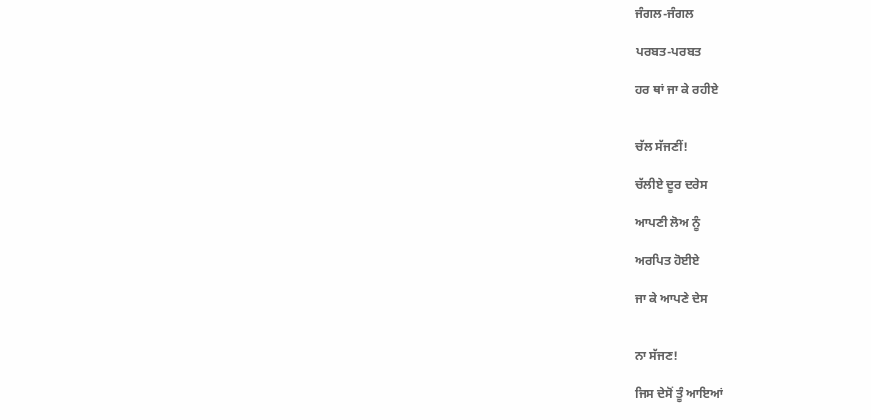ਜੰਗਲ-ਜੰਗਲ

ਪਰਬਤ-ਪਰਬਤ

ਹਰ ਥਾਂ ਜਾ ਕੇ ਰਹੀਏ


ਚੱਲ ਸੱਜਣੀਂ!

ਚੱਲੀਏ ਦੂਰ ਦਰੇਸ

ਆਪਣੀ ਲੋਅ ਨੂੰ

ਅਰਪਿਤ ਹੋਈਏ

ਜਾ ਕੇ ਆਪਣੇ ਦੇਸ


ਨਾ ਸੱਜਣ!

ਜਿਸ ਦੇਸੋਂ ਤੂੰ ਆਇਆਂ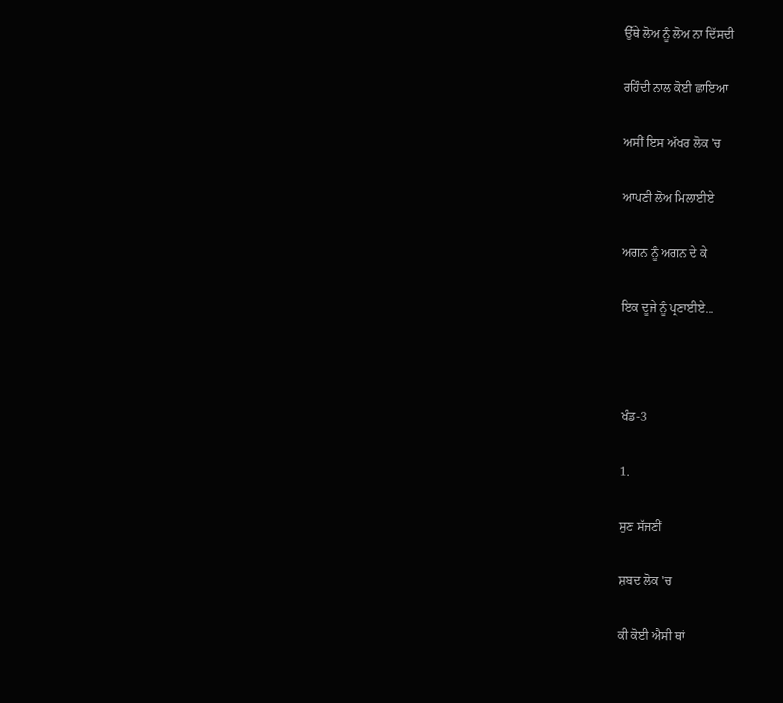ਉੱਥੇ ਲੋਅ ਨੂੰ ਲੋਅ ਨਾ ਦਿੱਸਦੀ

ਰਹਿੰਦੀ ਨਾਲ ਕੋਈ ਛਾਇਆ

ਅਸੀਂ ਇਸ ਅੱਖਰ ਲੋਕ 'ਚ

ਆਪਣੀ ਲੋਅ ਮਿਲਾਈਏ

ਅਗਨ ਨੂੰ ਅਗਨ ਦੇ ਕੇ

ਇਕ ਦੂਜੇ ਨੂੰ ਪ੍ਰਣਾਈਏ...



ਖੰਡ-3

1.

ਸੁਣ ਸੱਜਣੀਂ

ਸ਼ਬਦ ਲੋਕ 'ਚ

ਕੀ ਕੋਈ ਐਸੀ ਥਾਂ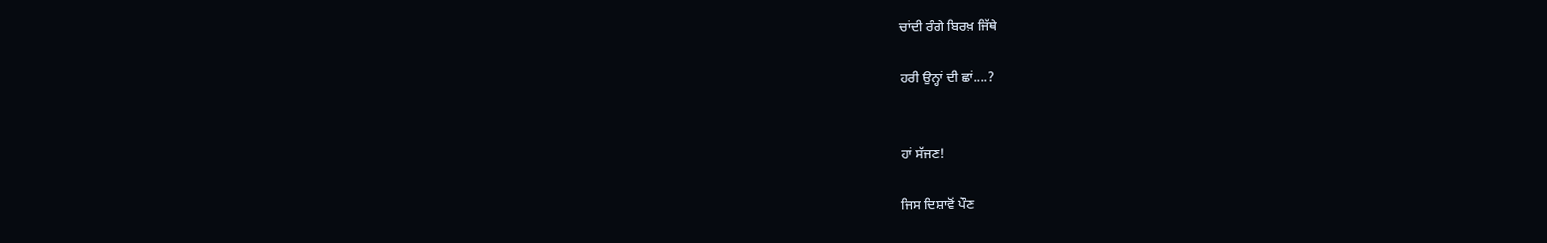ਚਾਂਦੀ ਰੰਗੇ ਬਿਰਖ਼ ਜਿੱਥੇ

ਹਰੀ ਉਨ੍ਹਾਂ ਦੀ ਛਾਂ....?


ਹਾਂ ਸੱਜਣ!

ਜਿਸ ਦਿਸ਼ਾਵੋਂ ਪੌਣ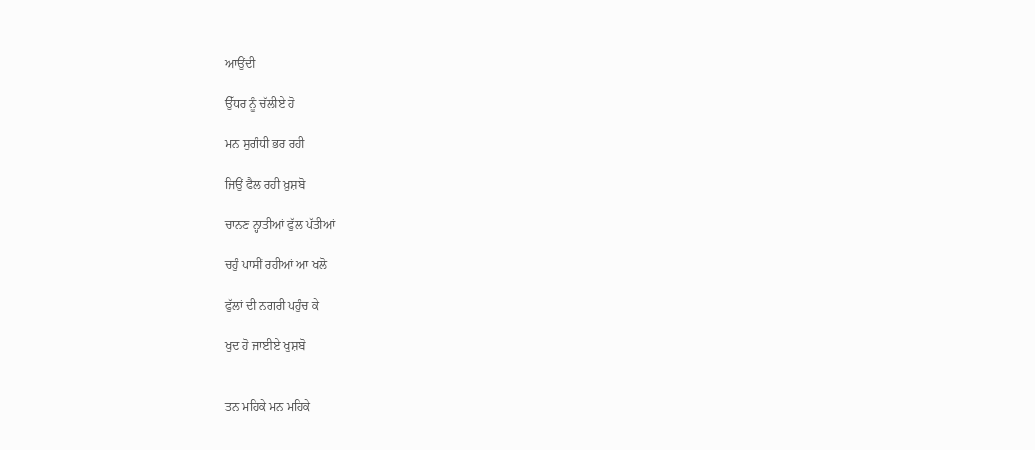ਆਉਂਦੀ

ਉੱਧਰ ਨੂੰ ਚੱਲੀਏ ਹੋ

ਮਨ ਸੁਗੰਧੀ ਭਰ ਰਹੀ

ਜਿਉਂ ਫੈਲ ਰਹੀ ਖ਼ੁਸ਼ਬੋ

ਚਾਨਣ ਨ੍ਹਾਤੀਆਂ ਫੁੱਲ ਪੱਤੀਆਂ

ਚਹੁੰ ਪਾਸੀਂ ਰਹੀਆਂ ਆ ਖਲੋ

ਫੁੱਲਾਂ ਦੀ ਨਗਰੀ ਪਹੁੰਚ ਕੇ

ਖੁਦ ਹੋ ਜਾਈਏ ਖੁਸ਼ਬੋ


ਤਨ ਮਹਿਕੇ ਮਨ ਮਹਿਕੇ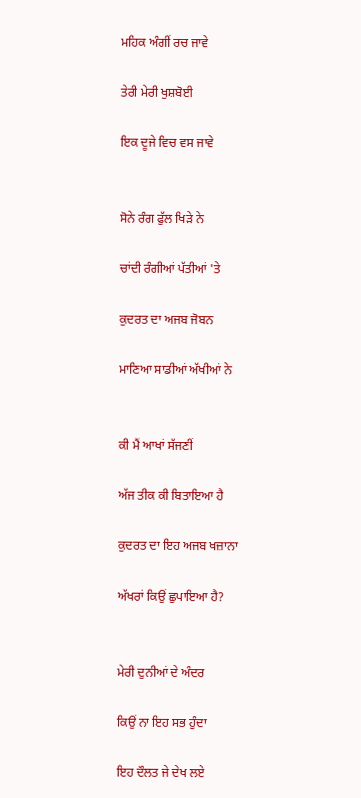ਮਹਿਕ ਅੰਗੀਂ ਰਚ ਜਾਵੇ

ਤੇਰੀ ਮੇਰੀ ਖੁਸ਼ਬੋਈ

ਇਕ ਦੂਜੇ ਵਿਚ ਵਸ ਜਾਵੇ


ਸੋਨੇ ਰੰਗ ਫੁੱਲ ਖਿੜੇ ਨੇ

ਚਾਂਦੀ ਰੰਗੀਆਂ ਪੱਤੀਆਂ 'ਤੇ

ਕੁਦਰਤ ਦਾ ਅਜਬ ਜੋਬਨ

ਮਾਣਿਆ ਸਾਡੀਆਂ ਅੱਖੀਆਂ ਨੇ


ਕੀ ਮੈਂ ਆਖਾਂ ਸੱਜਣੀਂ

ਅੱਜ ਤੀਕ ਕੀ ਬਿਤਾਇਆ ਹੈ

ਕੁਦਰਤ ਦਾ ਇਹ ਅਜਬ ਖਜ਼ਾਨਾ

ਅੱਖਰਾਂ ਕਿਉਂ ਛੁਪਾਇਆ ਹੈ?


ਮੇਰੀ ਦੁਨੀਆਂ ਦੇ ਅੰਦਰ

ਕਿਉਂ ਨਾ ਇਹ ਸਭ ਹੁੰਦਾ

ਇਹ ਦੌਲਤ ਜੇ ਦੇਖ ਲਏ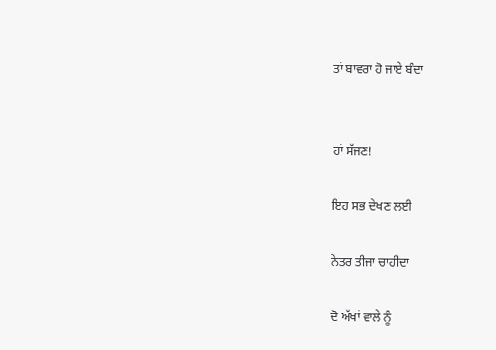ਤਾਂ ਬਾਵਰਾ ਹੋ ਜਾਏ ਬੰਦਾ


ਹਾਂ ਸੱਜਣ!

ਇਹ ਸਭ ਦੇਖਣ ਲਈ

ਨੇਤਰ ਤੀਜਾ ਚਾਹੀਦਾ

ਦੋ ਅੱਖਾਂ ਵਾਲੇ ਨੂੰ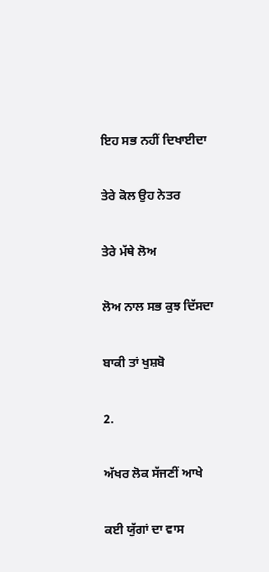ਇਹ ਸਭ ਨਹੀਂ ਦਿਖਾਈਦਾ

ਤੇਰੇ ਕੋਲ ਉਹ ਨੇਤਰ

ਤੇਰੇ ਮੱਥੇ ਲੋਅ

ਲੋਅ ਨਾਲ ਸਭ ਕੁਝ ਦਿੱਸਦਾ

ਬਾਕੀ ਤਾਂ ਖੁਸ਼ਬੋ

2.

ਅੱਖਰ ਲੋਕ ਸੱਜਣੀਂ ਆਖੇ

ਕਈ ਯੁੱਗਾਂ ਦਾ ਵਾਸ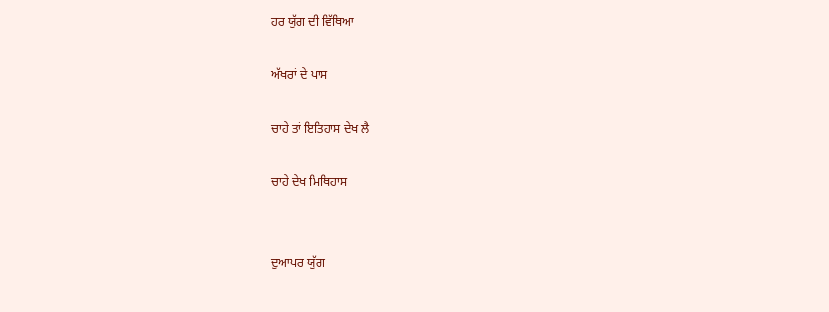ਹਰ ਯੁੱਗ ਦੀ ਵਿੱਥਿਆ

ਅੱਖਰਾਂ ਦੇ ਪਾਸ

ਚਾਹੇ ਤਾਂ ਇਤਿਹਾਸ ਦੇਖ ਲੈ

ਚਾਹੇ ਦੇਖ ਮਿਥਿਹਾਸ


ਦੁਆਪਰ ਯੁੱਗ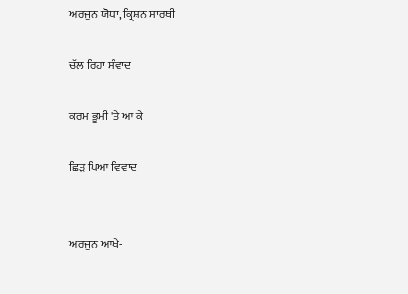ਅਰਜੁਨ ਯੋਧਾ, ਕ੍ਰਿਸ਼ਨ ਸਾਰਥੀ

ਚੱਲ ਰਿਹਾ ਸੰਵਾਦ

ਕਰਮ ਭੂਮੀ 'ਤੇ ਆ ਕੇ

ਛਿੜ ਪਿਆ ਵਿਵਾਦ


ਅਰਜੁਨ ਆਖੇ-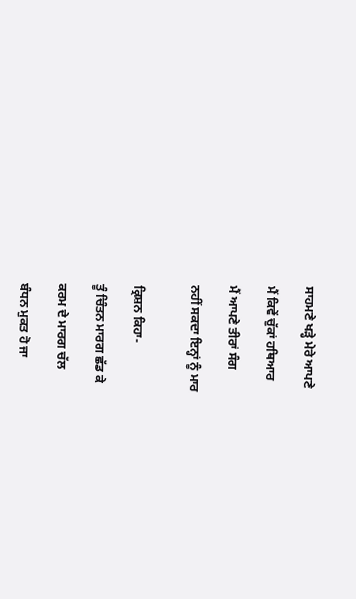ਸਾਹਮਣੇ ਖੜ੍ਹੇ ਮੇਰੇ ਆਪਣੇ

ਮੈਂ ਕਿਵੇਂ ਚੁੱਕਾਂ ਹਥਿਆਰ

ਮੈਂ ਆਪਣੇ ਤੀਰਾਂ ਸੰਗ

ਨਹੀਂ ਸਕਦਾ ਇਨ੍ਹਾਂ ਨੂੰ ਮਾਰ


ਕ੍ਰਿਸ਼ਨ ਕਿਹਾ-

ਤੂੰ ਚਿੰਤਨ ਮਾਰਗ ਛੱਡ ਕੇ

ਕਰਮ ਦੇ ਮਾਰਗ ਚੱਲ

ਬੰਧਨ ਮੁਕਤ ਹੋ ਜਾ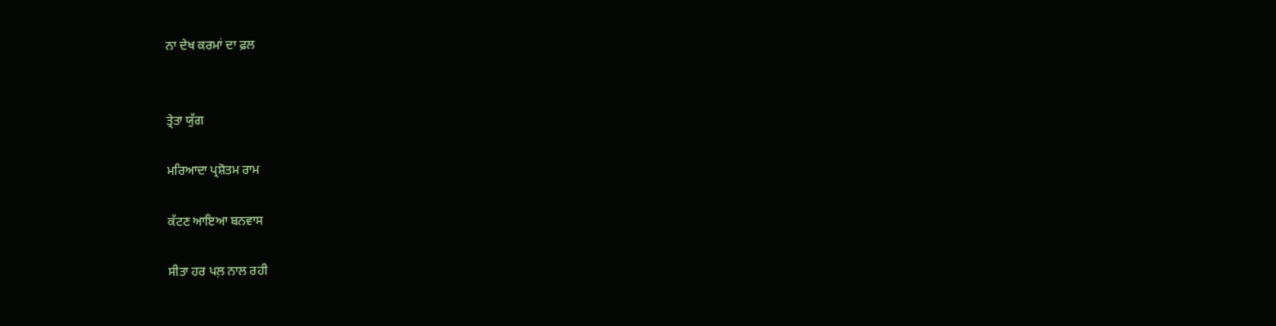ਨਾ ਦੇਖ ਕਰਮਾਂ ਦਾ ਫ਼ਲ


ਤ੍ਰੇਤਾ ਯੁੱਗ

ਮਰਿਆਦਾ ਪ੍ਰਸ਼ੋਤਮ ਰਾਮ

ਕੱਟਣ ਆਇਆ ਬਨਵਾਸ

ਸੀਤਾ ਹਰ ਪਲ਼ ਨਾਲ ਰਹੀ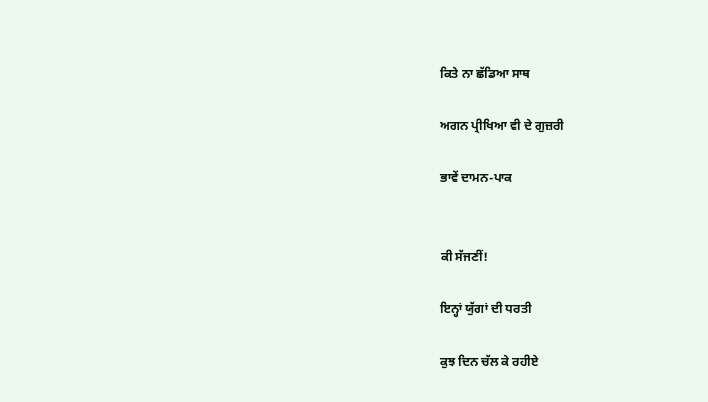ਕਿਤੇ ਨਾ ਛੱਡਿਆ ਸਾਥ

ਅਗਨ ਪ੍ਰੀਖਿਆ ਵੀ ਦੇ ਗੁਜ਼ਰੀ

ਭਾਵੇਂ ਦਾਮਨ-ਪਾਕ


ਕੀ ਸੱਜਣੀਂ!

ਇਨ੍ਹਾਂ ਯੁੱਗਾਂ ਦੀ ਧਰਤੀ

ਕੁਝ ਦਿਨ ਚੱਲ ਕੇ ਰਹੀਏ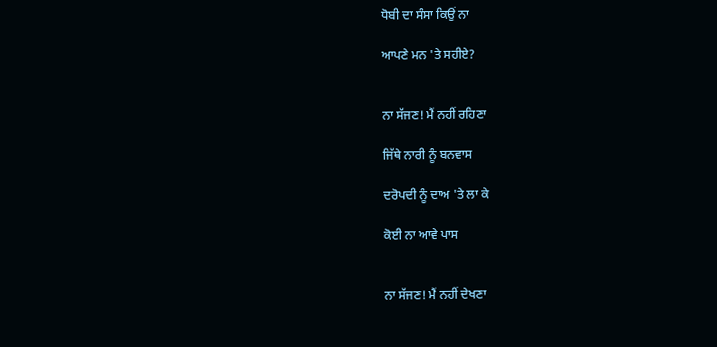ਧੋਬੀ ਦਾ ਸੰਸਾ ਕਿਉਂ ਨਾ

ਆਪਣੇ ਮਨ 'ਤੇ ਸਹੀਏ?


ਨਾ ਸੱਜਣ! ਮੈਂ ਨਹੀਂ ਰਹਿਣਾ

ਜਿੱਥੇ ਨਾਰੀ ਨੂੰ ਬਨਵਾਸ

ਦਰੋਪਦੀ ਨੂੰ ਦਾਅ 'ਤੇ ਲਾ ਕੇ

ਕੋਈ ਨਾ ਆਵੇ ਪਾਸ


ਨਾ ਸੱਜਣ! ਮੈਂ ਨਹੀਂ ਦੇਖਣਾ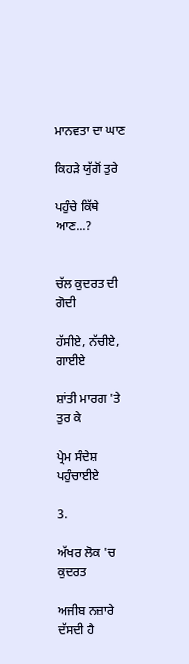ਮਾਨਵਤਾ ਦਾ ਘਾਣ

ਕਿਹੜੇ ਯੁੱਗੋਂ ਤੁਰੇ

ਪਹੁੰਚੇ ਕਿੱਥੇ ਆਣ...?


ਚੱਲ ਕੁਦਰਤ ਦੀ ਗੋਦੀ

ਹੱਸੀਏ, ਨੱਚੀਏ, ਗਾਈਏ

ਸ਼ਾਂਤੀ ਮਾਰਗ 'ਤੇ ਤੁਰ ਕੇ

ਪ੍ਰੇਮ ਸੰਦੇਸ਼ ਪਹੁੰਚਾਈਏ

3.

ਅੱਖਰ ਲੋਕ 'ਚ ਕੁਦਰਤ

ਅਜੀਬ ਨਜ਼ਾਰੇ ਦੱਸਦੀ ਹੈ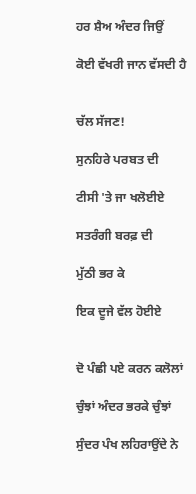ਹਰ ਸ਼ੈਅ ਅੰਦਰ ਜਿਉਂ

ਕੋਈ ਵੱਖਰੀ ਜਾਨ ਵੱਸਦੀ ਹੈ


ਚੱਲ ਸੱਜਣ!

ਸੁਨਹਿਰੇ ਪਰਬਤ ਦੀ

ਟੀਸੀ 'ਤੇ ਜਾ ਖਲੋਈਏ

ਸਤਰੰਗੀ ਬਰਫ਼ ਦੀ

ਮੁੱਠੀ ਭਰ ਕੇ

ਇਕ ਦੂਜੇ ਵੱਲ ਹੋਈਏ


ਦੋ ਪੰਛੀ ਪਏ ਕਰਨ ਕਲੋਲਾਂ

ਚੁੰਝਾਂ ਅੰਦਰ ਭਰਕੇ ਚੁੰਝਾਂ

ਸੁੰਦਰ ਪੰਖ ਲਹਿਰਾਉਂਦੇ ਨੇ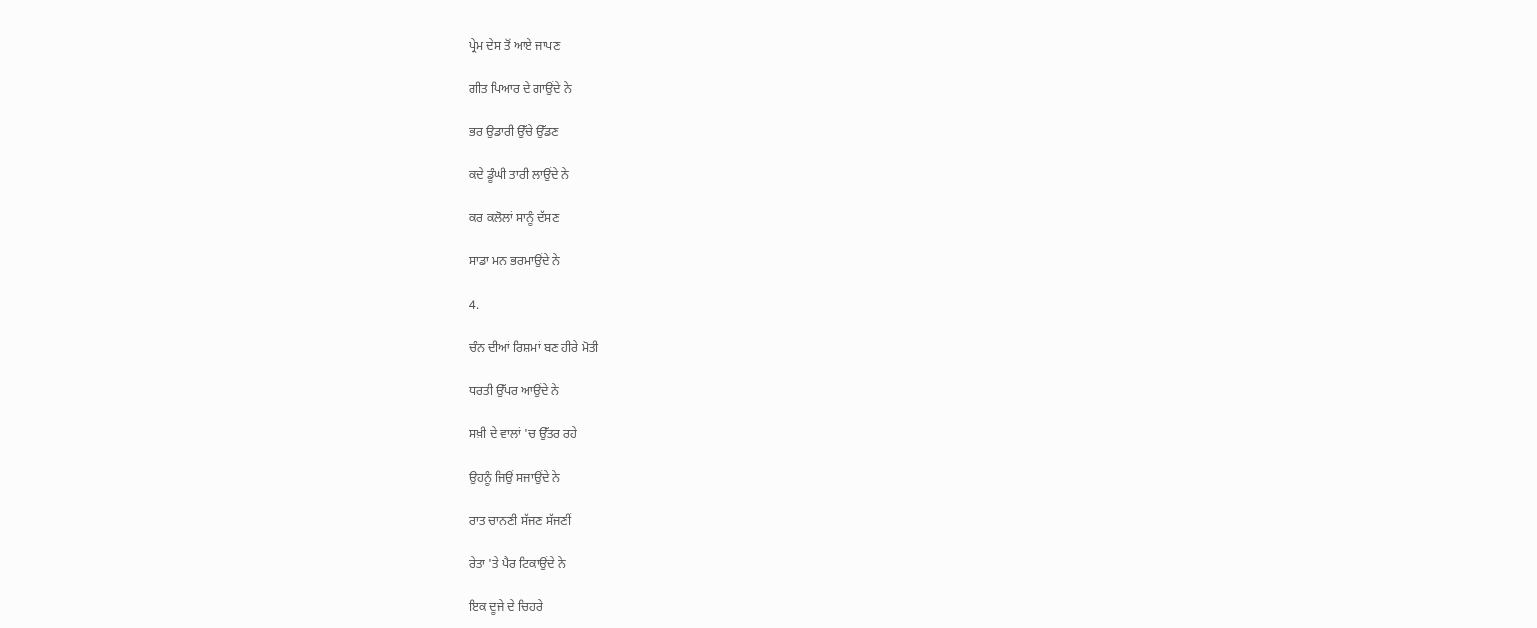ਪ੍ਰੇਮ ਦੇਸ ਤੋਂ ਆਏ ਜਾਪਣ

ਗੀਤ ਪਿਆਰ ਦੇ ਗਾਉਂਦੇ ਨੇ

ਭਰ ਉਡਾਰੀ ਉੱਚੇ ਉੱਡਣ

ਕਦੇ ਡੂੰਘੀ ਤਾਰੀ ਲਾਉਂਦੇ ਨੇ

ਕਰ ਕਲੋਲਾਂ ਸਾਨੂੰ ਦੱਸਣ

ਸਾਡਾ ਮਨ ਭਰਮਾਉਂਦੇ ਨੇ

4.

ਚੰਨ ਦੀਆਂ ਰਿਸ਼ਮਾਂ ਬਣ ਹੀਰੇ ਮੋਤੀ

ਧਰਤੀ ਉੱਪਰ ਆਉਂਦੇ ਨੇ

ਸਖ਼ੀ ਦੇ ਵਾਲਾਂ 'ਚ ਉੱਤਰ ਰਹੇ

ਉਹਨੂੰ ਜਿਉਂ ਸਜਾਉਂਦੇ ਨੇ

ਰਾਤ ਚਾਨਣੀ ਸੱਜਣ ਸੱਜਣੀਂ

ਰੇਤਾ 'ਤੇ ਪੈਰ ਟਿਕਾਉਂਦੇ ਨੇ

ਇਕ ਦੂਜੇ ਦੇ ਚਿਹਰੇ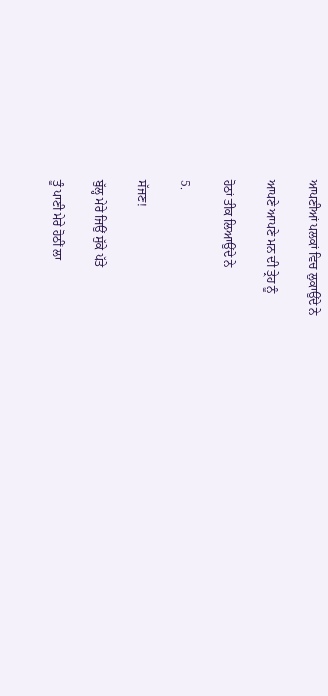ਆਪਣੀਆਂ ਪਲਕਾਂ ਵਿਚ ਲੁਕਾਉਂਦੇ ਨੇ

ਆਪਣੇ ਆਪਣੇ ਮਨ ਦੀ ਤ੍ਰੇਹ ਨੂੰ

ਹੋਠਾਂ ਤੀਕ ਲਿਆਉਂਦੇ ਨੇ

5.

ਸੱਜਣ!

ਬੁੱਲ੍ਹ ਮੇਰੇ ਜਿਉਂ ਸੁੱਕੇ ਪੱਤੇ

ਤੂੰ ਪਾਣੀ ਮੇਰੇ ਹੋਠੀਂ ਲਾ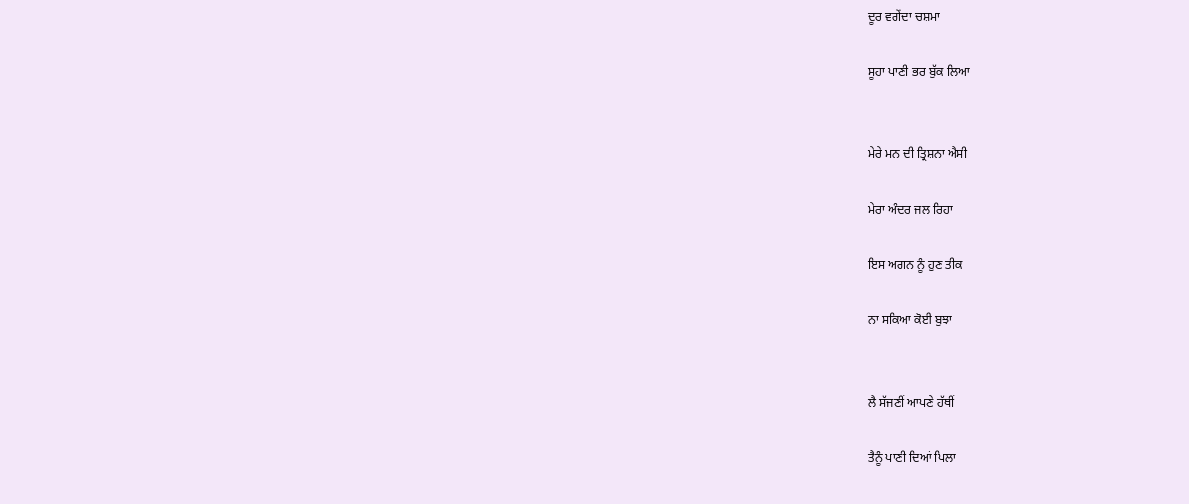ਦੂਰ ਵਗੇਂਦਾ ਚਸ਼ਮਾ

ਸੂਹਾ ਪਾਣੀ ਭਰ ਬੁੱਕ ਲਿਆ


ਮੇਰੇ ਮਨ ਦੀ ਤ੍ਰਿਸ਼ਨਾ ਐਸੀ

ਮੇਰਾ ਅੰਦਰ ਜਲ ਰਿਹਾ

ਇਸ ਅਗਨ ਨੂੰ ਹੁਣ ਤੀਕ

ਨਾ ਸਕਿਆ ਕੋਈ ਬੁਝਾ


ਲੈ ਸੱਜਣੀਂ ਆਪਣੇ ਹੱਥੀਂ

ਤੈਨੂੰ ਪਾਣੀ ਦਿਆਂ ਪਿਲਾ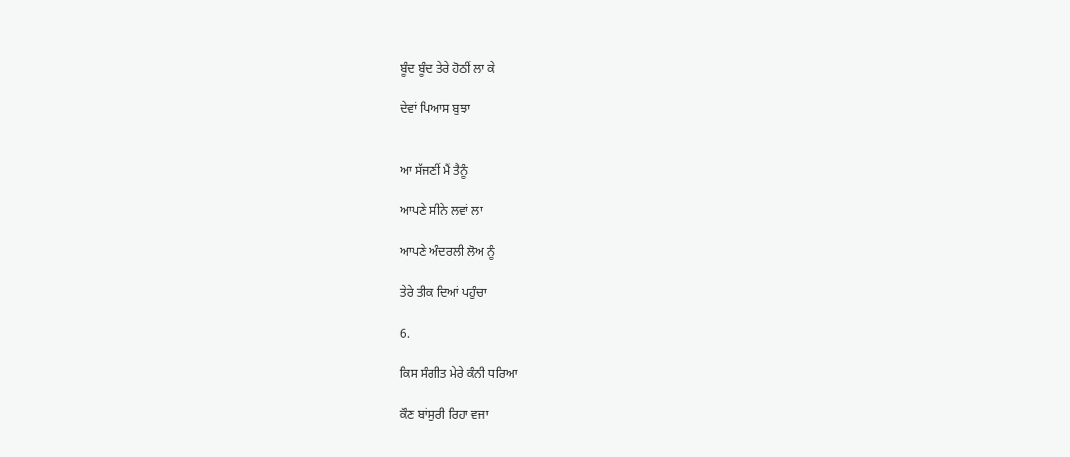ਬੂੰਦ ਬੂੰਦ ਤੇਰੇ ਹੋਠੀਂ ਲਾ ਕੇ

ਦੇਵਾਂ ਪਿਆਸ ਬੁਝਾ


ਆ ਸੱਜਣੀਂ ਮੈਂ ਤੈਨੂੰ

ਆਪਣੇ ਸੀਨੇ ਲਵਾਂ ਲਾ

ਆਪਣੇ ਅੰਦਰਲੀ ਲੋਅ ਨੂੰ

ਤੇਰੇ ਤੀਕ ਦਿਆਂ ਪਹੁੰਚਾ

6.

ਕਿਸ ਸੰਗੀਤ ਮੇਰੇ ਕੰਨੀ ਧਰਿਆ

ਕੌਣ ਬਾਂਸੁਰੀ ਰਿਹਾ ਵਜਾ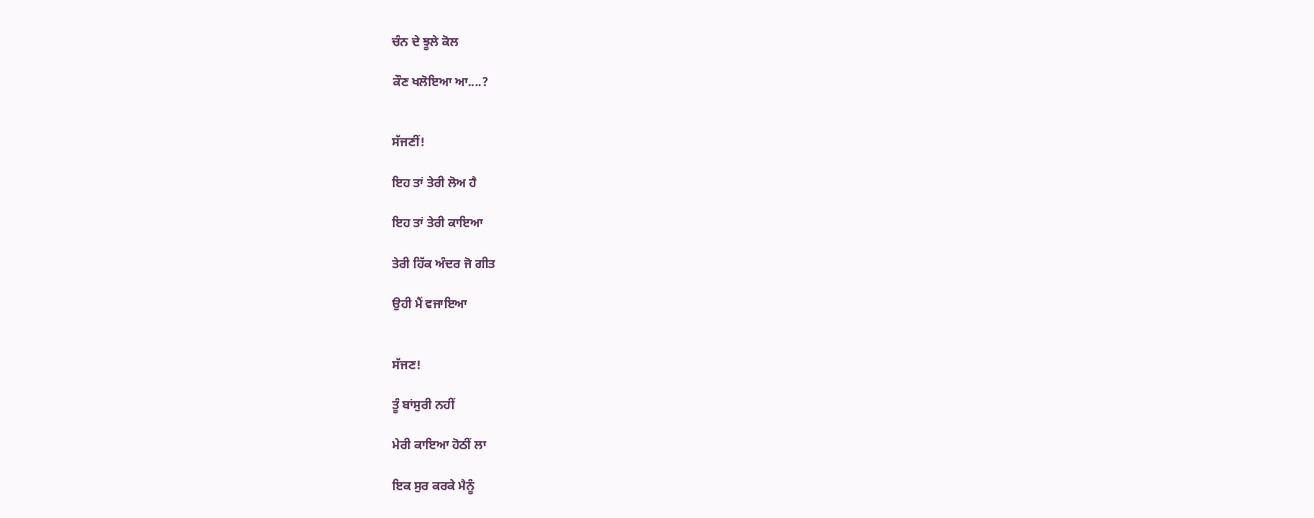ਚੰਨ ਦੇ ਝੂਲੇ ਕੋਲ

ਕੌਣ ਖਲੋਇਆ ਆ....?


ਸੱਜਣੀਂ!

ਇਹ ਤਾਂ ਤੇਰੀ ਲੋਅ ਹੈ

ਇਹ ਤਾਂ ਤੇਰੀ ਕਾਇਆ

ਤੇਰੀ ਹਿੱਕ ਅੰਦਰ ਜੋ ਗੀਤ

ਉਹੀ ਮੈਂ ਵਜਾਇਆ


ਸੱਜਣ!

ਤੂੰ ਬਾਂਸੁਰੀ ਨਹੀਂ

ਮੇਰੀ ਕਾਇਆ ਹੋਠੀਂ ਲਾ

ਇਕ ਸੁਰ ਕਰਕੇ ਮੈਨੂੰ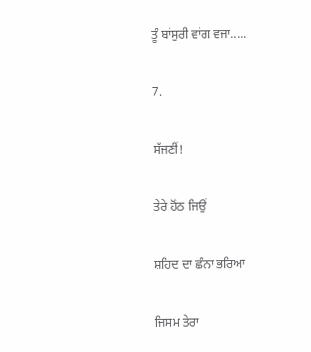ਤੂੰ ਬਾਂਸੁਰੀ ਵਾਂਗ ਵਜਾ.....

7.

ਸੱਜਣੀਂ!

ਤੇਰੇ ਹੋਂਠ ਜਿਉਂ

ਸ਼ਹਿਦ ਦਾ ਛੰਨਾ ਭਰਿਆ

ਜਿਸਮ ਤੇਰਾ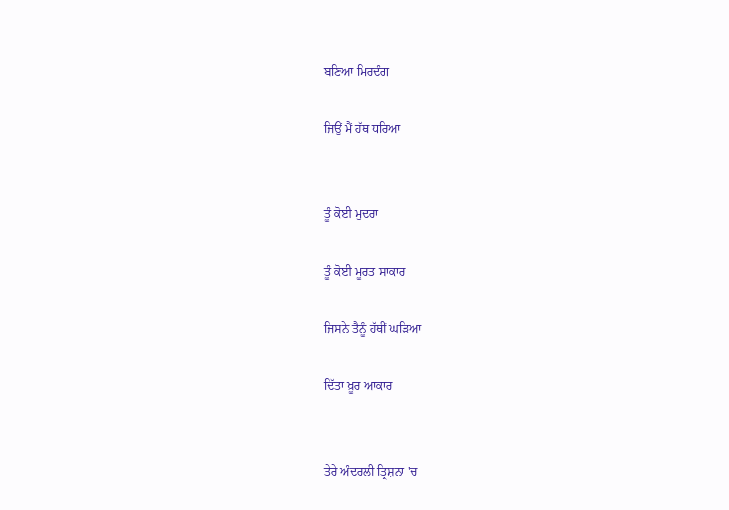ਬਣਿਆ ਮਿਰਦੰਗ

ਜਿਉਂ ਮੈਂ ਹੱਥ ਧਰਿਆ


ਤੂੰ ਕੋਈ ਮੁਦਰਾ

ਤੂੰ ਕੋਈ ਮੂਰਤ ਸਾਕਾਰ

ਜਿਸਨੇ ਤੈਨੂੰ ਹੱਥੀਂ ਘੜਿਆ

ਦਿੱਤਾ ਖ਼ੂਰ ਆਕਾਰ


ਤੇਰੇ ਅੰਦਰਲੀ ਤ੍ਰਿਸ਼ਨਾ 'ਚ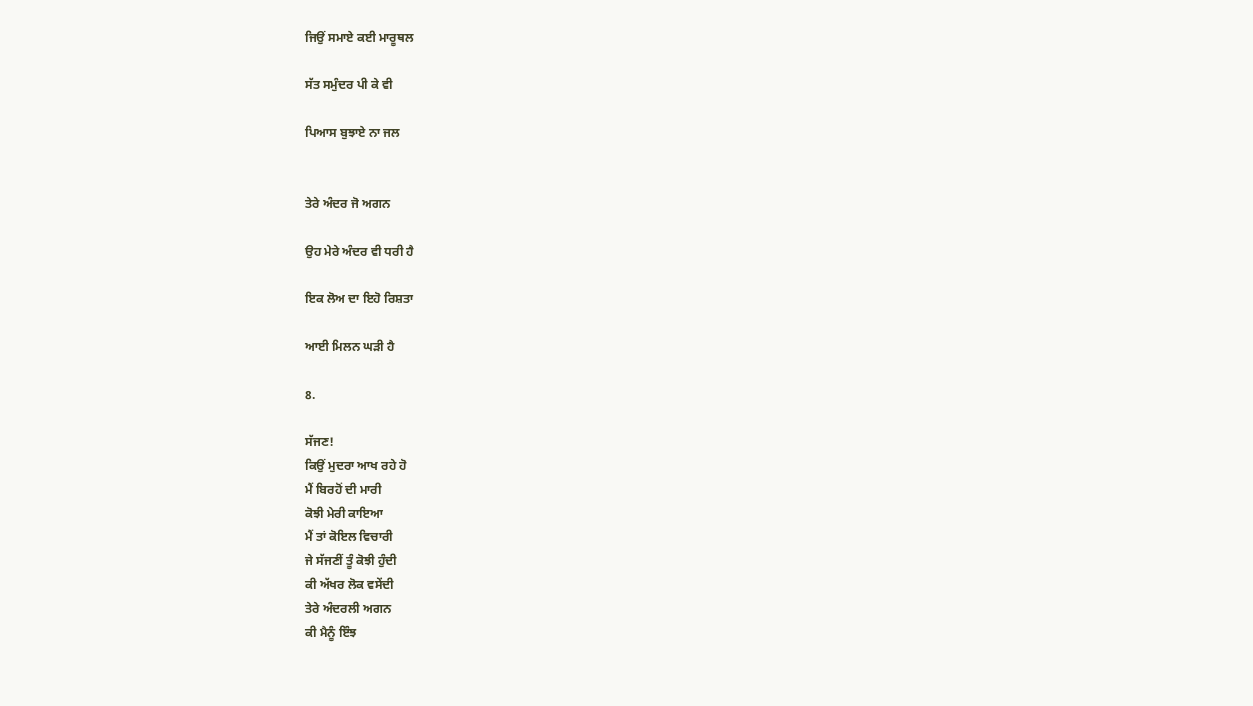ਜਿਉਂ ਸਮਾਏ ਕਈ ਮਾਰੂਥਲ

ਸੱਤ ਸਮੁੰਦਰ ਪੀ ਕੇ ਵੀ

ਪਿਆਸ ਬੁਝਾਏ ਨਾ ਜਲ


ਤੇਰੇ ਅੰਦਰ ਜੋ ਅਗਨ

ਉਹ ਮੇਰੇ ਅੰਦਰ ਵੀ ਧਰੀ ਹੈ

ਇਕ ਲੋਅ ਦਾ ਇਹੋ ਰਿਸ਼ਤਾ

ਆਈ ਮਿਲਨ ਘੜੀ ਹੈ

8.

ਸੱਜਣ!
ਕਿਉਂ ਮੁਦਰਾ ਆਖ ਰਹੇ ਹੋ
ਮੈਂ ਬਿਰਹੋਂ ਦੀ ਮਾਰੀ
ਕੋਝੀ ਮੇਰੀ ਕਾਇਆ
ਮੈਂ ਤਾਂ ਕੋਇਲ ਵਿਚਾਰੀ
ਜੇ ਸੱਜਣੀਂ ਤੂੰ ਕੋਝੀ ਹੁੰਦੀ
ਕੀ ਅੱਖਰ ਲੋਕ ਵਸੇਂਦੀ
ਤੇਰੇ ਅੰਦਰਲੀ ਅਗਨ
ਕੀ ਮੈਨੂੰ ਇੰਝ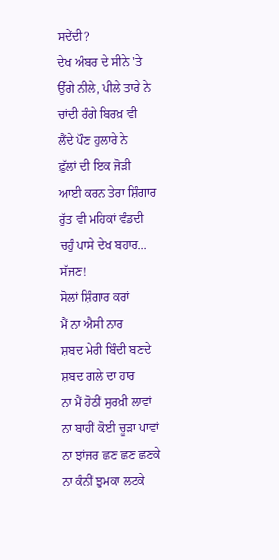ਸਦੇਂਦੀ?
ਦੇਖ ਅੰਬਰ ਦੇ ਸੀਨੇ 'ਤੇ
ਉੱਗੇ ਨੀਲੇ, ਪੀਲੇ ਤਾਰੇ ਨੇ
ਚਾਂਦੀ ਰੰਗੇ ਬਿਰਖ਼ ਵੀ
ਲੈਂਦੇ ਪੌਣ ਹੁਲਾਰੇ ਨੇ
ਫ਼ੁੱਲਾਂ ਦੀ ਇਕ ਜੋੜੀ
ਆਈ ਕਰਨ ਤੇਰਾ ਸ਼ਿੰਗਾਰ
ਰੁੱਤ ਵੀ ਮਹਿਕਾਂ ਵੰਡਦੀ
ਚਹੁੰ ਪਾਸੇ ਦੇਖ ਬਹਾਰ...
ਸੱਜਣ!
ਸੋਲਾਂ ਸ਼ਿੰਗਾਰ ਕਰਾਂ
ਮੈਂ ਨਾ ਐਸੀ ਨਾਰ
ਸ਼ਬਦ ਮੇਰੀ ਬਿੰਦੀ ਬਣਦੇ
ਸ਼ਬਦ ਗਲੇ ਦਾ ਹਾਰ
ਨਾ ਮੈਂ ਹੋਠੀਂ ਸੁਰਖ਼ੀ ਲਾਵਾਂ
ਨਾ ਬਾਹੀਂ ਕੋਈ ਚੂੜਾ ਪਾਵਾਂ
ਨਾ ਝਾਂਜਰ ਛਣ ਛਣ ਛਣਕੇ
ਨਾ ਕੰਨੀਂ ਝੁਮਕਾ ਲਟਕੇ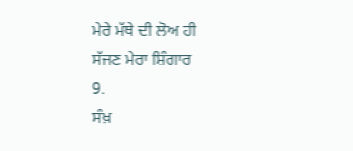ਮੇਰੇ ਮੱਥੇ ਦੀ ਲੋਅ ਹੀ
ਸੱਜਣ ਮੇਰਾ ਸ਼ਿੰਗਾਰ
9.
ਸੰਖ਼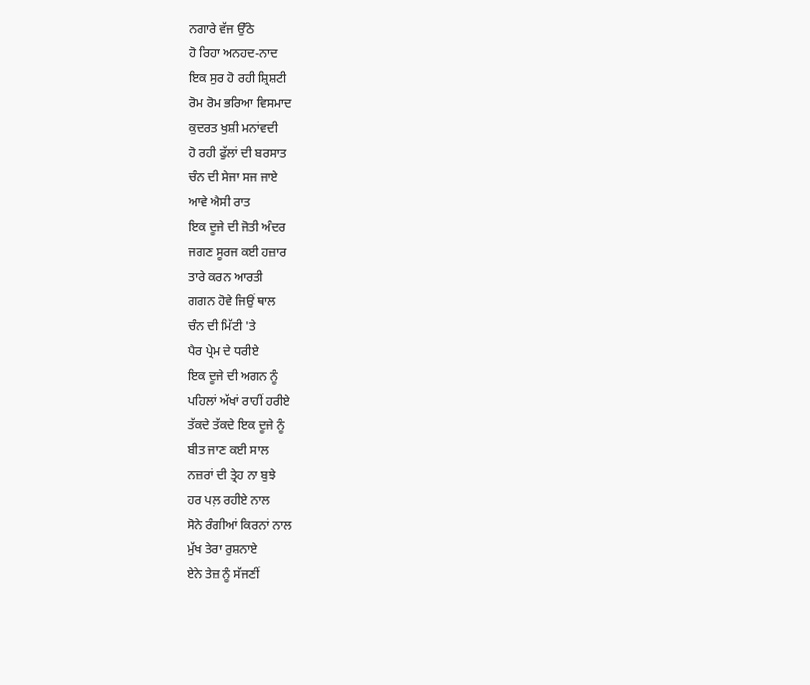ਨਗਾਰੇ ਵੱਜ ਉੱਠੇ
ਹੋ ਰਿਹਾ ਅਨਹਦ-ਨਾਦ
ਇਕ ਸੁਰ ਹੋ ਰਹੀ ਸ਼੍ਰਿਸ਼ਟੀ
ਰੋਮ ਰੋਮ ਭਰਿਆ ਵਿਸਮਾਦ
ਕੁਦਰਤ ਖੁਸ਼ੀ ਮਨਾਂਵਦੀ
ਹੋ ਰਹੀ ਫੁੱਲਾਂ ਦੀ ਬਰਸਾਤ
ਚੰਨ ਦੀ ਸੇਜਾ ਸਜ ਜਾਏ
ਆਵੇ ਐਸੀ ਰਾਤ
ਇਕ ਦੂਜੇ ਦੀ ਜੋਤੀ ਅੰਦਰ
ਜਗਣ ਸੂਰਜ ਕਈ ਹਜ਼ਾਰ
ਤਾਰੇ ਕਰਨ ਆਰਤੀ
ਗਗਨ ਹੋਵੇ ਜਿਉਂ ਥਾਲ
ਚੰਨ ਦੀ ਮਿੱਟੀ 'ਤੇ
ਪੈਰ ਪ੍ਰੇਮ ਦੇ ਧਰੀਏ
ਇਕ ਦੂਜੇ ਦੀ ਅਗਨ ਨੂੰ
ਪਹਿਲਾਂ ਅੱਖਾਂ ਰਾਹੀਂ ਹਰੀਏ
ਤੱਕਦੇ ਤੱਕਦੇ ਇਕ ਦੂਜੇ ਨੂੰ
ਬੀਤ ਜਾਣ ਕਈ ਸਾਲ
ਨਜ਼ਰਾਂ ਦੀ ਤ੍ਰੇਹ ਨਾ ਬੁਝੇ
ਹਰ ਪਲ਼ ਰਹੀਏ ਨਾਲ
ਸੋਨੇ ਰੰਗੀਆਂ ਕਿਰਨਾਂ ਨਾਲ
ਮੁੱਖ ਤੇਰਾ ਰੁਸ਼ਨਾਏ
ਏਨੇ ਤੇਜ਼ ਨੂੰ ਸੱਜਣੀਂ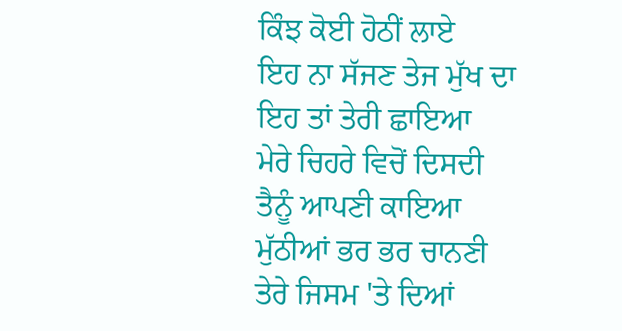ਕਿੰਝ ਕੋਈ ਹੋਠੀਂ ਲਾਏ
ਇਹ ਨਾ ਸੱਜਣ ਤੇਜ ਮੁੱਖ ਦਾ
ਇਹ ਤਾਂ ਤੇਰੀ ਛਾਇਆ
ਮੇਰੇ ਚਿਹਰੇ ਵਿਚੋਂ ਦਿਸਦੀ
ਤੈਨੂੰ ਆਪਣੀ ਕਾਇਆ
ਮੁੱਠੀਆਂ ਭਰ ਭਰ ਚਾਨਣੀ
ਤੇਰੇ ਜਿਸਮ 'ਤੇ ਦਿਆਂ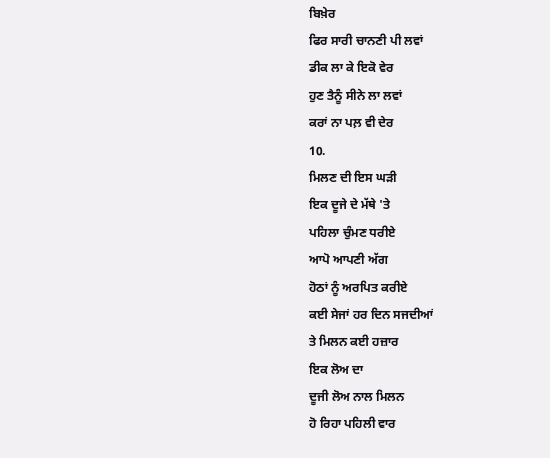ਬਿਖ਼ੇਰ
ਫਿਰ ਸਾਰੀ ਚਾਨਣੀ ਪੀ ਲਵਾਂ
ਡੀਕ ਲਾ ਕੇ ਇਕੋ ਵੇਰ
ਹੁਣ ਤੈਨੂੰ ਸੀਨੇ ਲਾ ਲਵਾਂ
ਕਰਾਂ ਨਾ ਪਲ਼ ਵੀ ਦੇਰ
10.
ਮਿਲਣ ਦੀ ਇਸ ਘੜੀ
ਇਕ ਦੂਜੇ ਦੇ ਮੱਥੇ 'ਤੇ
ਪਹਿਲਾ ਚੁੰਮਣ ਧਰੀਏ
ਆਪੋ ਆਪਣੀ ਅੱਗ
ਹੋਠਾਂ ਨੂੰ ਅਰਪਿਤ ਕਰੀਏ
ਕਈ ਸੇਜਾਂ ਹਰ ਦਿਨ ਸਜਦੀਆਂ
ਤੇ ਮਿਲਨ ਕਈ ਹਜ਼ਾਰ
ਇਕ ਲੋਅ ਦਾ
ਦੂਜੀ ਲੋਅ ਨਾਲ ਮਿਲਨ
ਹੋ ਰਿਹਾ ਪਹਿਲੀ ਵਾਰ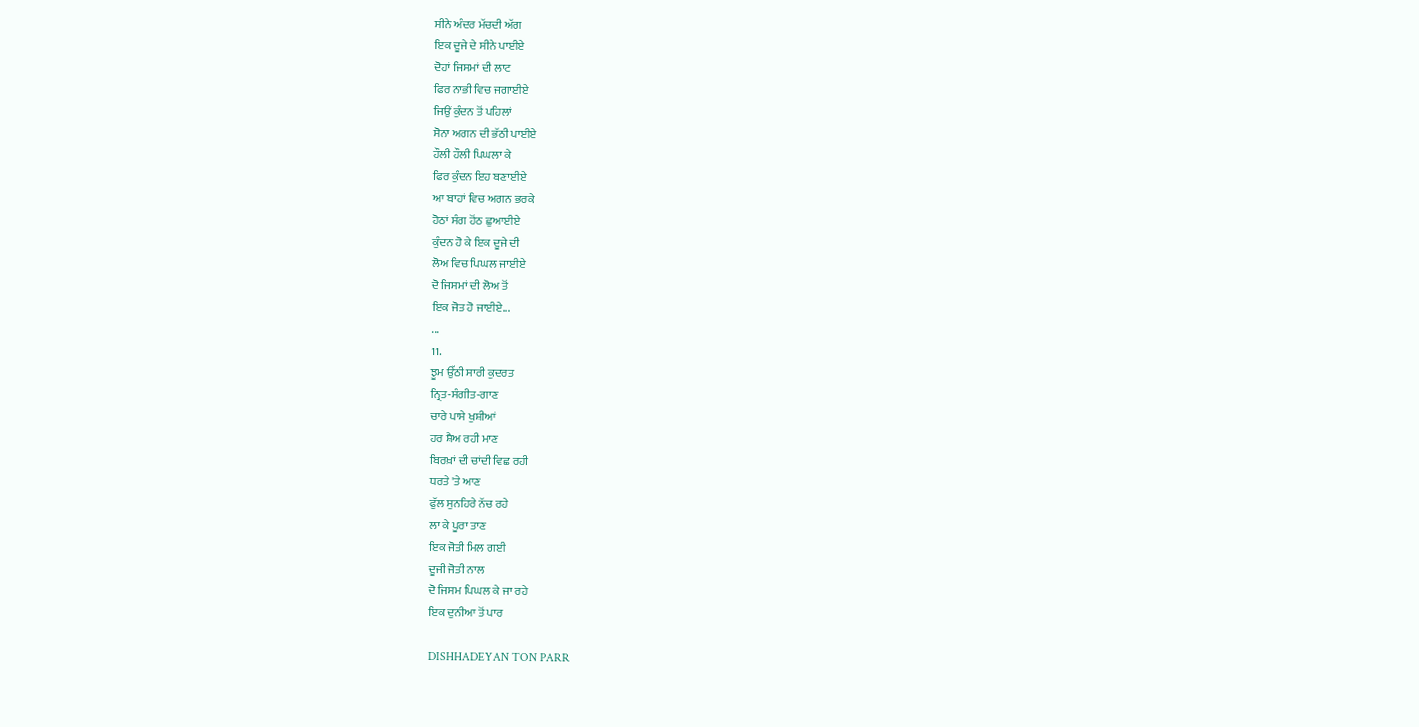ਸੀਨੇ ਅੰਦਰ ਮੱਚਦੀ ਅੱਗ
ਇਕ ਦੂਜੇ ਦੇ ਸੀਨੇ ਪਾਈਏ
ਦੋਹਾਂ ਜਿਸਮਾਂ ਦੀ ਲਾਟ
ਫਿਰ ਨਾਭੀ ਵਿਚ ਜਗਾਈਏ
ਜਿਉਂ ਕੁੰਦਨ ਤੋਂ ਪਹਿਲਾਂ
ਸੋਨਾ ਅਗਨ ਦੀ ਭੱਠੀ ਪਾਈਏ
ਹੌਲੀ ਹੌਲੀ ਪਿਘਲਾ ਕੇ
ਫਿਰ ਕੁੰਦਨ ਇਹ ਬਣਾਈਏ
ਆ ਬਾਹਾਂ ਵਿਚ ਅਗਨ ਭਰਕੇ
ਹੋਠਾਂ ਸੰਗ ਹੋਂਠ ਛੁਆਈਏ
ਕੁੰਦਨ ਹੋ ਕੇ ਇਕ ਦੂਜੇ ਦੀ
ਲੋਅ ਵਿਚ ਪਿਘਲ ਜਾਈਏ
ਦੋ ਜਿਸਮਾਂ ਦੀ ਲੋਅ ਤੋਂ
ਇਕ ਜੋਤ ਹੋ ਜਾਈਏ...
...
11.
ਝੂਮ ਉੱਠੀ ਸਾਰੀ ਕੁਦਰਤ
ਨ੍ਰਿਤ-ਸੰਗੀਤ-ਗਾਣ
ਚਾਰੇ ਪਾਸੇ ਖੁਸ਼ੀਆਂ
ਹਰ ਸ਼ੈਅ ਰਹੀ ਮਾਣ
ਬਿਰਖ਼ਾਂ ਦੀ ਚਾਂਦੀ ਵਿਛ ਰਹੀ
ਧਰਤੇ 'ਤੇ ਆਣ
ਫੁੱਲ ਸੁਨਹਿਰੇ ਨੱਚ ਰਹੇ
ਲਾ ਕੇ ਪੂਰਾ ਤਾਣ
ਇਕ ਜੋਤੀ ਮਿਲ ਗਈ
ਦੂਜੀ ਜੋਤੀ ਨਾਲ
ਦੋ ਜਿਸਮ ਪਿਘਲ ਕੇ ਜਾ ਰਹੇ
ਇਕ ਦੁਨੀਆ ਤੋਂ ਪਾਰ

DISHHADEYAN TON PARR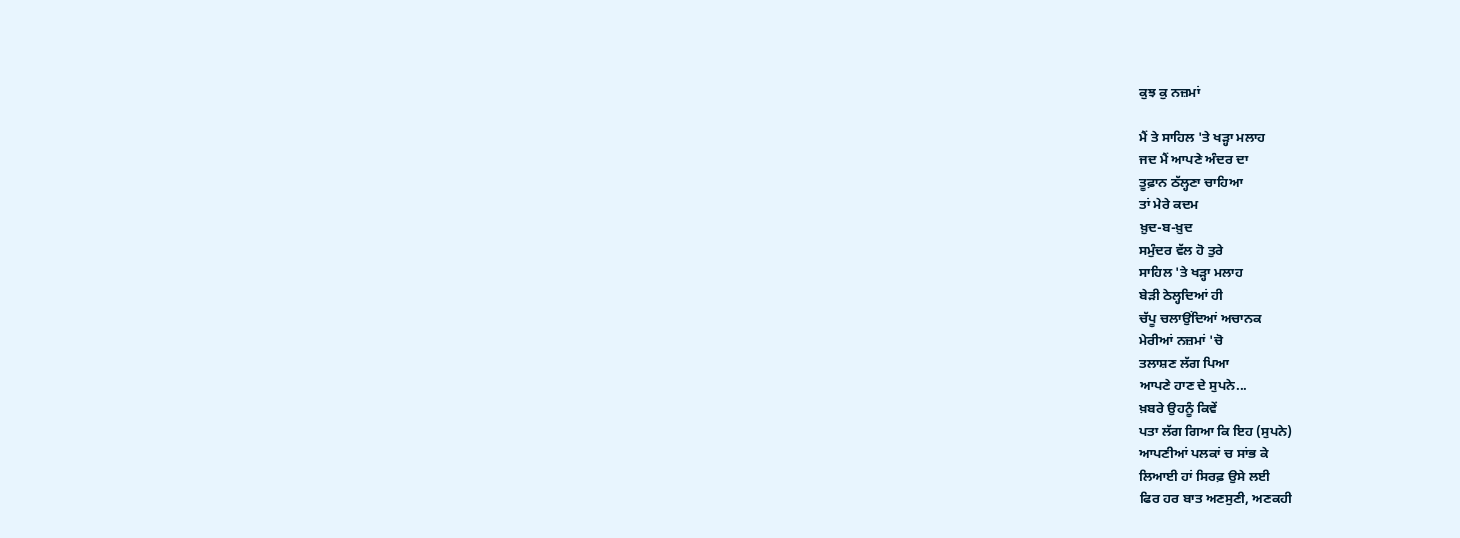ਕੁਝ ਕੁ ਨਜ਼ਮਾਂ

ਮੈਂ ਤੇ ਸਾਹਿਲ 'ਤੇ ਖੜ੍ਹਾ ਮਲਾਹ
ਜਦ ਮੈਂ ਆਪਣੇ ਅੰਦਰ ਦਾ
ਤੂਫ਼ਾਨ ਠੱਲ੍ਹਣਾ ਚਾਹਿਆ
ਤਾਂ ਮੇਰੇ ਕਦਮ
ਖ਼ੁਦ-ਬ-ਖ਼ੁਦ
ਸਮੁੰਦਰ ਵੱਲ ਹੋ ਤੁਰੇ
ਸਾਹਿਲ 'ਤੇ ਖੜ੍ਹਾ ਮਲਾਹ
ਬੇੜੀ ਠੇਲ੍ਹਦਿਆਂ ਹੀ
ਚੱਪੂ ਚਲਾਉਂਦਿਆਂ ਅਚਾਨਕ
ਮੇਰੀਆਂ ਨਜ਼ਮਾਂ 'ਚੋ
ਤਲਾਸ਼ਣ ਲੱਗ ਪਿਆ
ਆਪਣੇ ਹਾਣ ਦੇ ਸੁਪਨੇ...
ਖ਼ਬਰੇ ਉਹਨੂੰ ਕਿਵੇਂ
ਪਤਾ ਲੱਗ ਗਿਆ ਕਿ ਇਹ (ਸੁਪਨੇ)
ਆਪਣੀਆਂ ਪਲਕਾਂ ਚ ਸਾਂਭ ਕੇ
ਲਿਆਈ ਹਾਂ ਸਿਰਫ਼ ਉਸੇ ਲਈ
ਫਿਰ ਹਰ ਬਾਤ ਅਣਸੁਣੀ, ਅਣਕਹੀ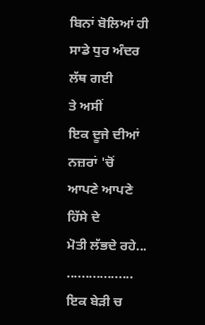ਬਿਨਾਂ ਬੋਲਿਆਂ ਹੀ
ਸਾਡੇ ਧੁਰ ਅੰਦਰ ਲੱਥ ਗਈ
ਤੇ ਅਸੀਂ
ਇਕ ਦੂਜੇ ਦੀਆਂ ਨਜ਼ਰਾਂ 'ਚੋਂ
ਆਪਣੇ ਆਪਣੇ ਹਿੱਸੇ ਦੇ
ਮੋਤੀ ਲੱਭਦੇ ਰਹੇ...
..................
ਇਕ ਬੇੜੀ ਚ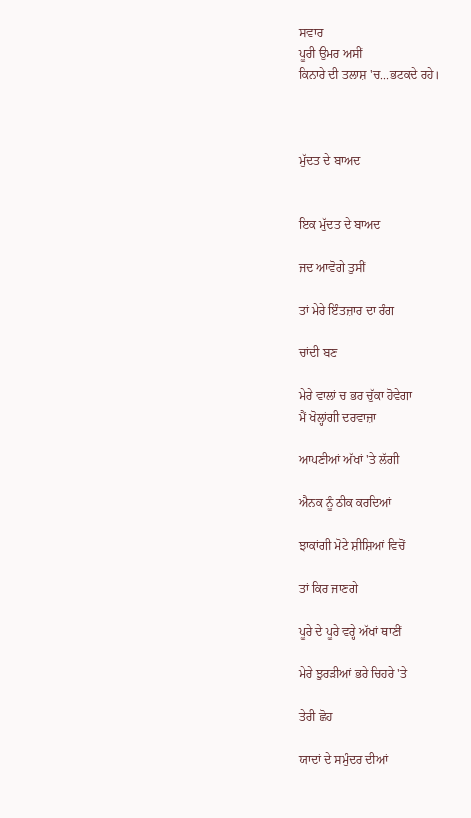ਸਵਾਰ
ਪੂਰੀ ਉਮਰ ਅਸੀਂ
ਕਿਨਾਰੇ ਦੀ ਤਲਾਸ਼ 'ਚ...ਭਟਕਦੇ ਰਹੇ।



ਮੁੱਦਤ ਦੇ ਬਾਅਦ


ਇਕ ਮੁੱਦਤ ਦੇ ਬਾਅਦ

ਜਦ ਆਵੋਗੇ ਤੁਸੀਂ

ਤਾਂ ਮੇਰੇ ਇੰਤਜ਼ਾਰ ਦਾ ਰੰਗ

ਚਾਂਦੀ ਬਣ

ਮੇਰੇ ਵਾਲਾਂ ਚ ਭਰ ਚੁੱਕਾ ਹੋਵੇਗਾ
ਮੈਂ ਖੋਲ੍ਹਾਂਗੀ ਦਰਵਾਜ਼ਾ

ਆਪਣੀਆਂ ਅੱਖਾਂ 'ਤੇ ਲੱਗੀ

ਐਨਕ ਨੂੰ ਠੀਕ ਕਰਦਿਆਂ

ਝਾਕਾਂਗੀ ਮੋਟੇ ਸ਼ੀਸ਼ਿਆਂ ਵਿਚੋਂ

ਤਾਂ ਕਿਰ ਜਾਣਗੇ

ਪੂਰੇ ਦੇ ਪੂਰੇ ਵਰ੍ਹੇ ਅੱਖਾਂ ਥਾਣੀਂ

ਮੇਰੇ ਝੁਰੜੀਆਂ ਭਰੇ ਚਿਹਰੇ 'ਤੇ

ਤੇਰੀ ਛੋਹ

ਯਾਦਾਂ ਦੇ ਸਮੁੰਦਰ ਦੀਆਂ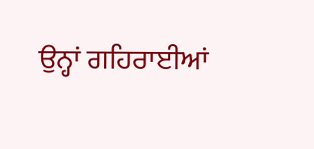ਉਨ੍ਹਾਂ ਗਹਿਰਾਈਆਂ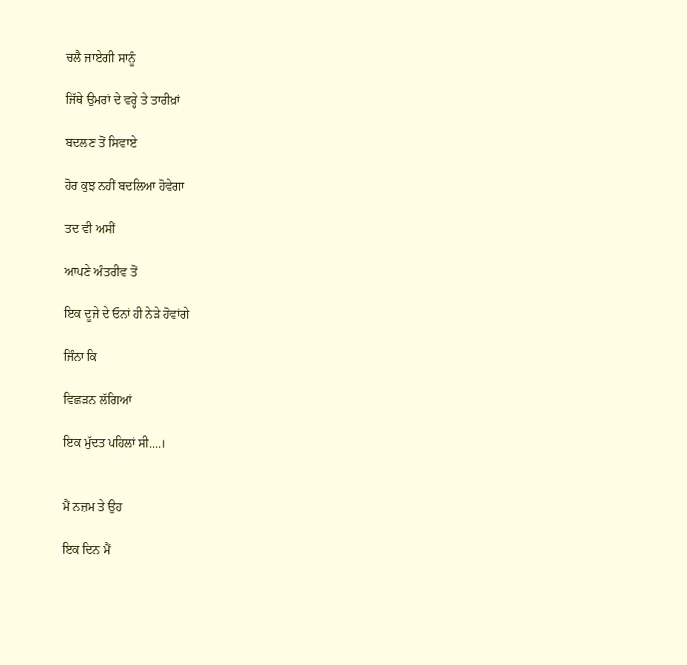ਚਲੈ ਜਾਏਗੀ ਸਾਨੂੰ

ਜਿੱਥੇ ਉਮਰਾਂ ਦੇ ਵਰ੍ਹੇ ਤੇ ਤਾਰੀਖ਼ਾਂ

ਬਦਲਣ ਤੋਂ ਸਿਵਾਏ

ਹੋਰ ਕੁਝ ਨਹੀਂ ਬਦਲਿਆ ਹੋਵੇਗਾ

ਤਦ ਵੀ ਅਸੀਂ

ਆਪਣੇ ਅੰਤਰੀਵ ਤੋਂ

ਇਕ ਦੂਜੇ ਦੇ ਓਨਾਂ ਹੀ ਨੇੜੇ ਹੋਵਾਂਗੇ

ਜਿੰਨਾ ਕਿ

ਵਿਛੜਨ ਲੱਗਿਆਂ

ਇਕ ਮੁੱਦਤ ਪਹਿਲਾਂ ਸੀ....।


ਮੈਂ ਨਜ਼ਮ ਤੇ ਉਹ

ਇਕ ਦਿਨ ਮੈਂ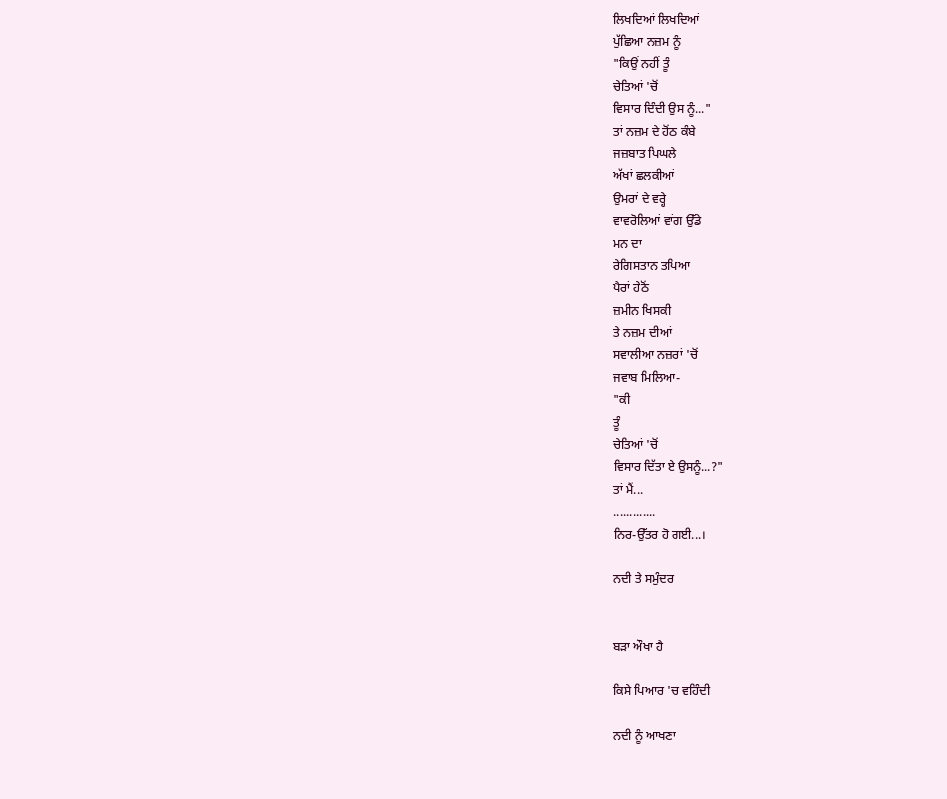ਲਿਖਦਿਆਂ ਲਿਖਦਿਆਂ
ਪੁੱਛਿਆ ਨਜ਼ਮ ਨੂੰ
"ਕਿਉਂ ਨਹੀਂ ਤੂੰ
ਚੇਤਿਆਂ 'ਚੋਂ
ਵਿਸਾਰ ਦਿੰਦੀ ਉਸ ਨੂੰ..."
ਤਾਂ ਨਜ਼ਮ ਦੇ ਹੋਂਠ ਕੰਬੇ
ਜਜ਼ਬਾਤ ਪਿਘਲੇ
ਅੱਖਾਂ ਛਲਕੀਆਂ
ਉਮਰਾਂ ਦੇ ਵਰ੍ਹੇ
ਵਾਵਰੋਲਿਆਂ ਵਾਂਗ ਉੱਡੇ
ਮਨ ਦਾ
ਰੇਗਿਸਤਾਨ ਤਪਿਆ
ਪੈਰਾਂ ਹੇਠੋਂ
ਜ਼ਮੀਨ ਖਿਸਕੀ
ਤੇ ਨਜ਼ਮ ਦੀਆਂ
ਸਵਾਲੀਆ ਨਜ਼ਰਾਂ 'ਚੋਂ
ਜਵਾਬ ਮਿਲਿਆ-
"ਕੀ
ਤੂੰ
ਚੇਤਿਆਂ 'ਚੋਂ
ਵਿਸਾਰ ਦਿੱਤਾ ਏ ਉਸਨੂੰ...?"
ਤਾਂ ਮੈਂ...
.............
ਨਿਰ-ਉੱਤਰ ਹੋ ਗਈ...।

ਨਦੀ ਤੇ ਸਮੁੰਦਰ


ਬੜਾ ਔਖਾ ਹੈ

ਕਿਸੇ ਪਿਆਰ 'ਚ ਵਹਿੰਦੀ

ਨਦੀ ਨੂੰ ਆਖਣਾ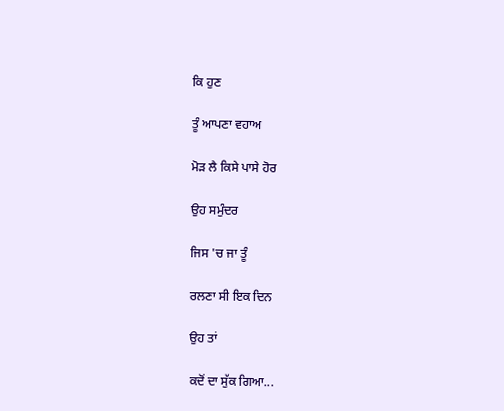ਕਿ ਹੁਣ

ਤੂੰ ਆਪਣਾ ਵਹਾਅ

ਮੋੜ ਲੈ ਕਿਸੇ ਪਾਸੇ ਹੋਰ

ਉਹ ਸਮੁੰਦਰ

ਜਿਸ 'ਚ ਜਾ ਤੂੰ

ਰਲਣਾ ਸੀ ਇਕ ਦਿਨ

ਉਹ ਤਾਂ

ਕਦੋਂ ਦਾ ਸੁੱਕ ਗਿਆ...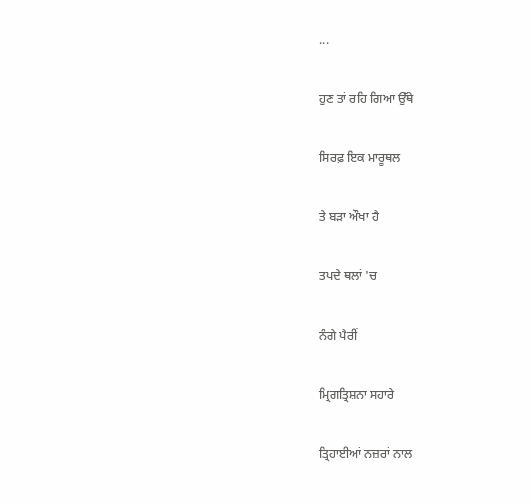...

ਹੁਣ ਤਾਂ ਰਹਿ ਗਿਆ ਉੱਥੇ

ਸਿਰਫ਼ ਇਕ ਮਾਰੂਥਲ

ਤੇ ਬੜਾ ਔਖਾ ਹੈ

ਤਪਦੇ ਥਲਾਂ 'ਚ

ਨੰਗੇ ਪੈਰੀਂ

ਮ੍ਰਿਗਤ੍ਰਿਸ਼ਨਾ ਸਹਾਰੇ

ਤ੍ਰਿਹਾਈਆਂ ਨਜ਼ਰਾਂ ਨਾਲ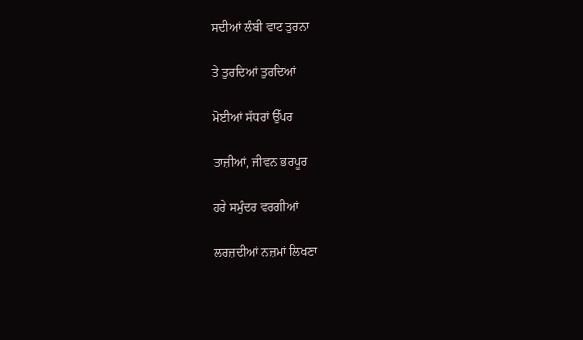ਸਦੀਆਂ ਲੰਬੀ ਵਾਟ ਤੁਰਨਾ

ਤੇ ਤੁਰਦਿਆਂ ਤੁਰਦਿਆਂ

ਮੋਈਆਂ ਸੱਧਰਾਂ ਉੱਪਰ

ਤਾਜ਼ੀਆਂ, ਜੀਵਨ ਭਰਪੂਰ

ਹਰੇ ਸਮੁੰਦਰ ਵਰਗੀਆਂ

ਲਰਜ਼ਦੀਆਂ ਨਜ਼ਮਾਂ ਲਿਖਣਾ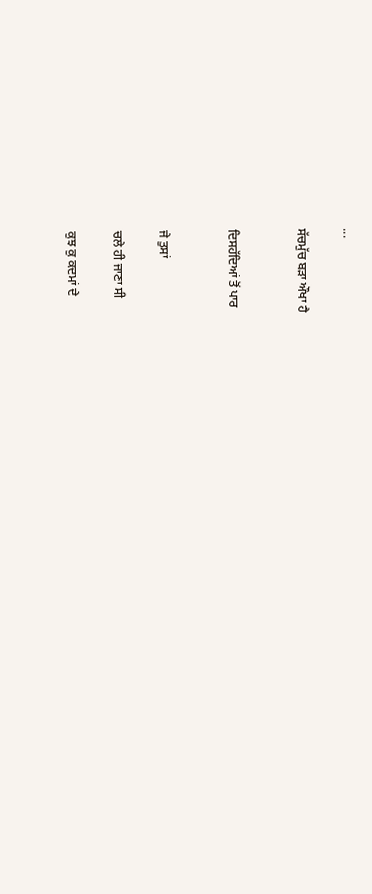...

ਸੱਚਮੁੱਚ ਬੜਾ ਔਖਾ ਹੈ


ਦਿਸਹੱਦਿਆਂ ਤੋਂ ਪਾਰ


ਜੇ ਤੁਸਾਂ

ਚਲੇ ਹੀ ਜਾਣਾ ਸੀ

ਕੁਝ ਕੁ ਕਦਮਾਂ ਦੇ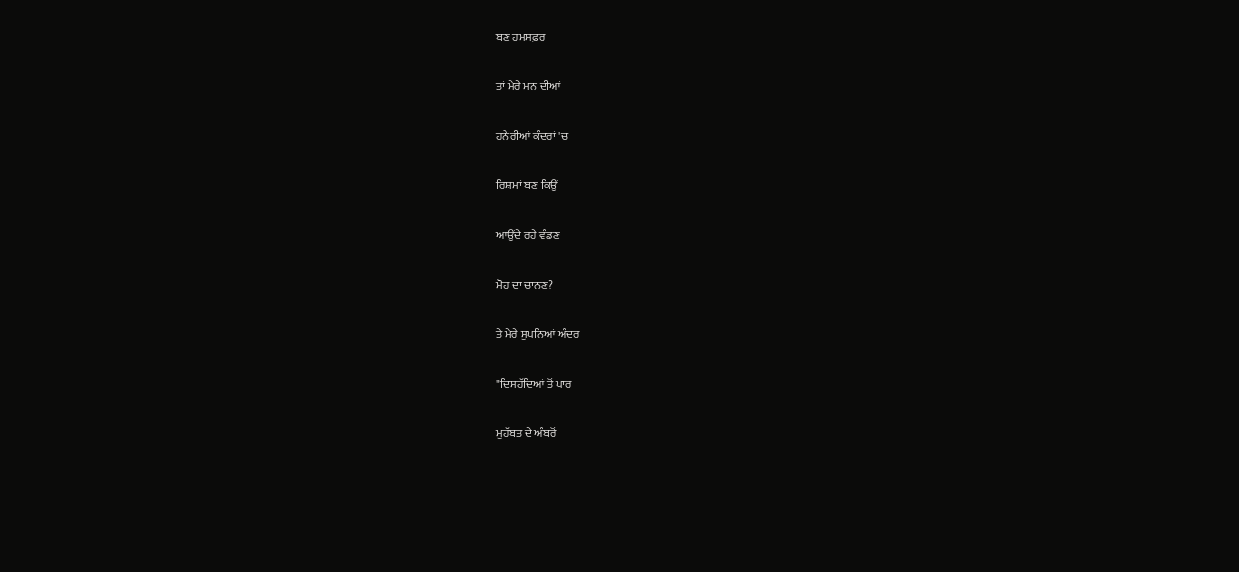ਬਣ ਹਮਸਫ਼ਰ

ਤਾਂ ਮੇਰੇ ਮਨ ਦੀਆਂ

ਹਨੇਰੀਆਂ ਕੰਦਰਾਂ 'ਚ

ਰਿਸ਼ਮਾਂ ਬਣ ਕਿਉਂ

ਆਉਂਦੇ ਰਹੇ ਵੰਡਣ

ਮੋਹ ਦਾ ਚਾਨਣ?

ਤੇ ਮੇਰੇ ਸੁਪਨਿਆਂ ਅੰਦਰ

"ਦਿਸਹੱਦਿਆਂ ਤੋਂ ਪਾਰ

ਮੁਹੱਬਤ ਦੇ ਅੰਬਰੋਂ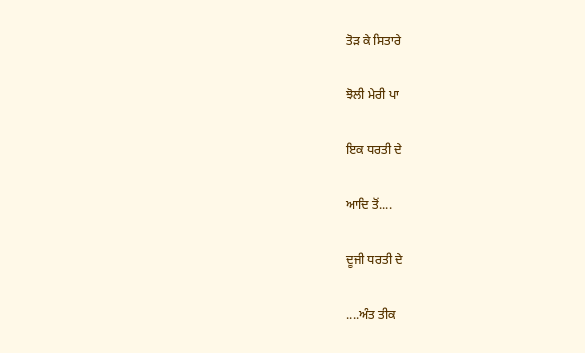ਤੋੜ ਕੇ ਸਿਤਾਰੇ

ਝੋਲੀ ਮੇਰੀ ਪਾ

ਇਕ ਧਰਤੀ ਦੇ

ਆਦਿ ਤੋਂ....

ਦੂਜੀ ਧਰਤੀ ਦੇ

....ਅੰਤ ਤੀਕ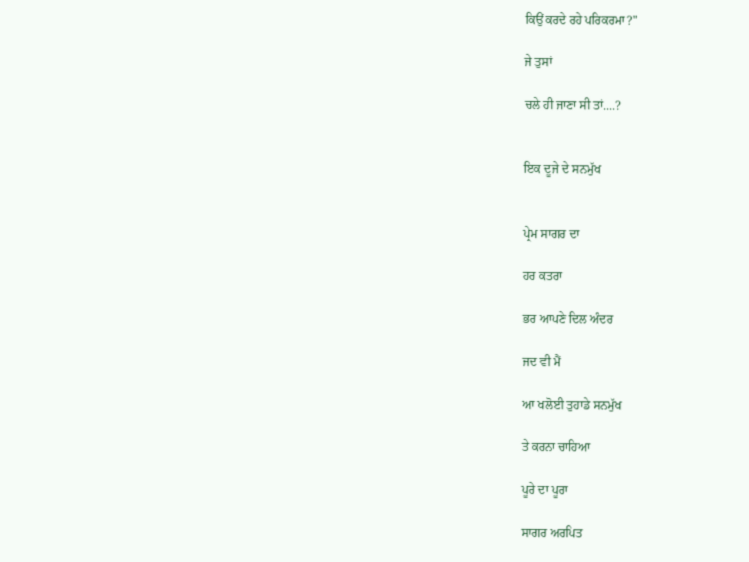ਕਿਉਂ ਕਰਦੇ ਰਹੇ ਪਰਿਕਰਮਾ?"

ਜੇ ਤੁਸਾਂ

ਚਲੇ ਹੀ ਜਾਣਾ ਸੀ ਤਾਂ....?


ਇਕ ਦੂਜੇ ਦੇ ਸਨਮੁੱਖ


ਪ੍ਰੇਮ ਸਾਗਰ ਦਾ

ਹਰ ਕਤਰਾ

ਭਰ ਆਪਣੇ ਦਿਲ ਅੰਦਰ

ਜਦ ਵੀ ਮੈਂ

ਆ ਖਲੋਈ ਤੁਹਾਡੇ ਸਨਮੁੱਖ

ਤੇ ਕਰਨਾ ਚਾਹਿਆ

ਪੂਰੇ ਦਾ ਪੂਰਾ

ਸਾਗਰ ਅਰਪਿਤ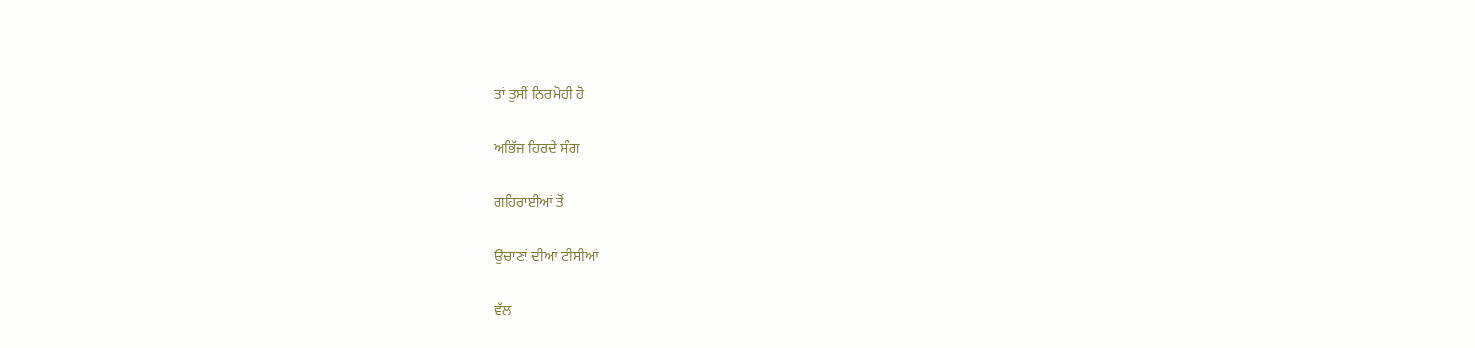ਤਾਂ ਤੁਸੀਂ ਨਿਰਮੋਹੀ ਹੋ

ਅਭਿੱਜ ਹਿਰਦੇ ਸੰਗ

ਗਹਿਰਾਈਆਂ ਤੋਂ

ਉਚਾਣਾਂ ਦੀਆਂ ਟੀਸੀਆਂ

ਵੱਲ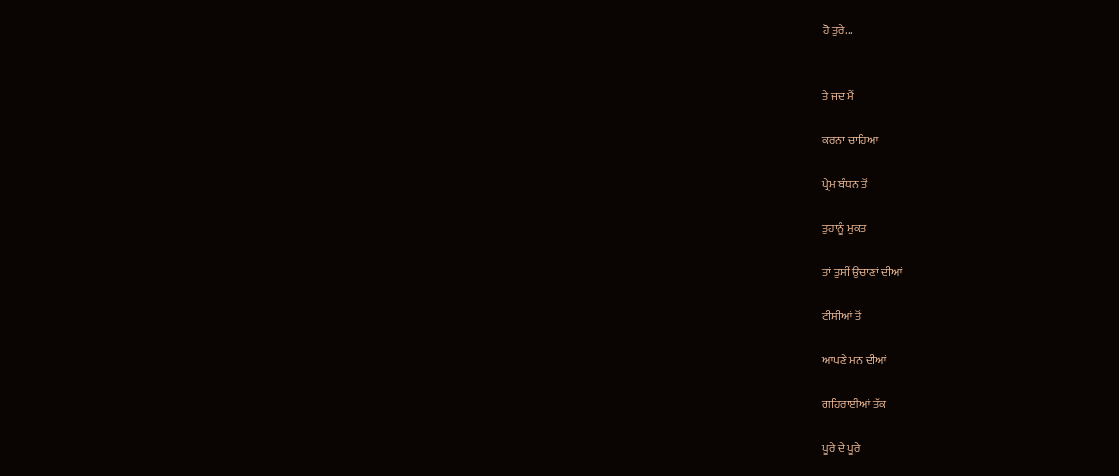ਹੋ ਤੁਰੇ...


ਤੇ ਜਦ ਮੈਂ

ਕਰਨਾ ਚਾਹਿਆ

ਪ੍ਰੇਮ ਬੰਧਨ ਤੋਂ

ਤੁਹਾਨੂੰ ਮੁਕਤ

ਤਾਂ ਤੁਸੀਂ ਉਚਾਣਾਂ ਦੀਆਂ

ਟੀਸੀਆਂ ਤੋਂ

ਆਪਣੇ ਮਨ ਦੀਆਂ

ਗਹਿਰਾਈਆਂ ਤੱਕ

ਪੂਰੇ ਦੇ ਪੂਰੇ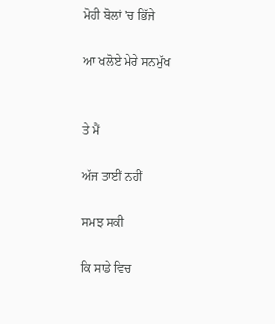ਮੋਹੀ ਬੋਲਾਂ 'ਚ ਭਿੱਜੇ

ਆ ਖਲੋਏ ਮੇਰੇ ਸਨਮੁੱਖ


ਤੇ ਮੈਂ

ਅੱਜ ਤਾਈਂ ਨਹੀਂ

ਸਮਝ ਸਕੀ

ਕਿ ਸਾਡੇ ਵਿਚ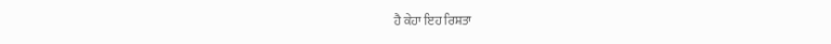ਹੈ ਕੇਹਾ ਇਹ ਰਿਸ਼ਤਾ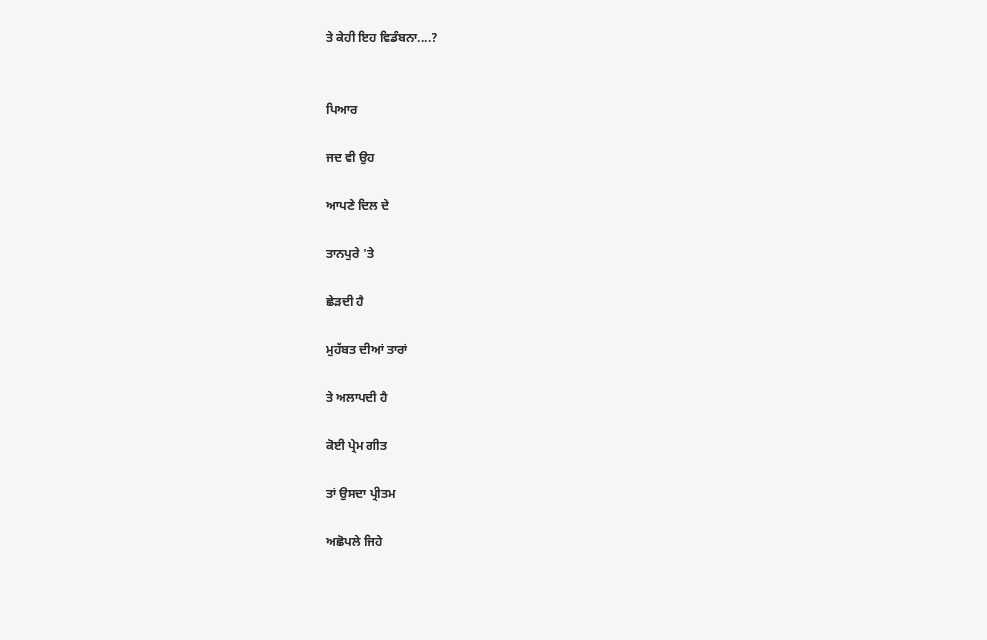ਤੇ ਕੇਹੀ ਇਹ ਵਿਡੰਬਨਾ....?


ਪਿਆਰ

ਜਦ ਵੀ ਉਹ

ਆਪਣੇ ਦਿਲ ਦੇ

ਤਾਨਪੁਰੇ 'ਤੇ

ਛੇੜਦੀ ਹੈ

ਮੁਹੱਬਤ ਦੀਆਂ ਤਾਰਾਂ

ਤੇ ਅਲਾਪਦੀ ਹੈ

ਕੋਈ ਪ੍ਰੇਮ ਗੀਤ

ਤਾਂ ਉਸਦਾ ਪ੍ਰੀਤਮ

ਅਛੋਪਲੇ ਜਿਹੇ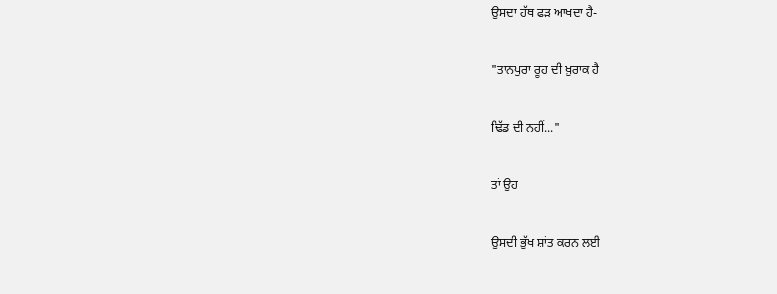ਉਸਦਾ ਹੱਥ ਫੜ ਆਖਦਾ ਹੈ-

"ਤਾਨਪੁਰਾ ਰੂਹ ਦੀ ਖ਼ੁਰਾਕ ਹੈ

ਢਿੱਡ ਦੀ ਨਹੀਂ..."

ਤਾਂ ਉਹ

ਉਸਦੀ ਭੁੱਖ ਸ਼ਾਂਤ ਕਰਨ ਲਈ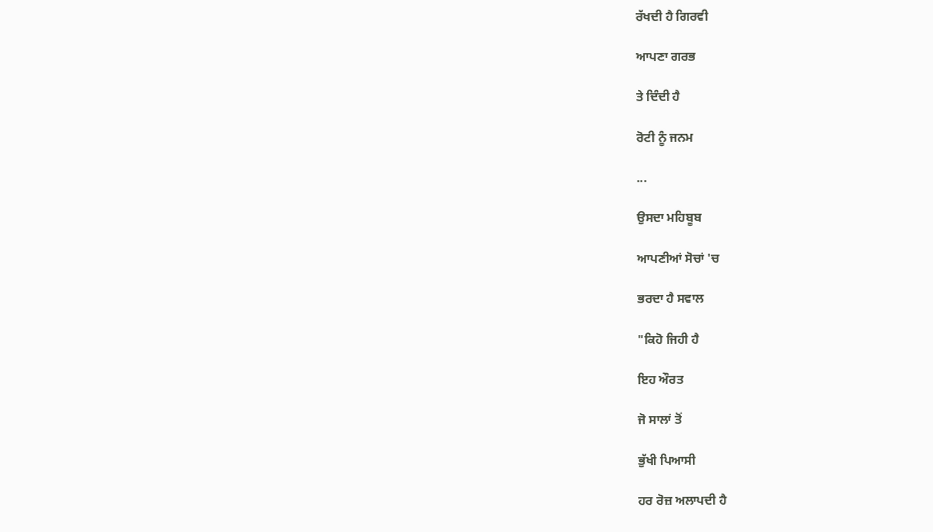ਰੱਖਦੀ ਹੈ ਗਿਰਵੀ

ਆਪਣਾ ਗਰਭ

ਤੇ ਦਿੰਦੀ ਹੈ

ਰੋਟੀ ਨੂੰ ਜਨਮ

...

ਉਸਦਾ ਮਹਿਬੂਬ

ਆਪਣੀਆਂ ਸੋਚਾਂ 'ਚ

ਭਰਦਾ ਹੈ ਸਵਾਲ

"ਕਿਹੋ ਜਿਹੀ ਹੈ

ਇਹ ਔਰਤ

ਜੋ ਸਾਲਾਂ ਤੋਂ

ਭੁੱਖੀ ਪਿਆਸੀ

ਹਰ ਰੋਜ਼ ਅਲਾਪਦੀ ਹੈ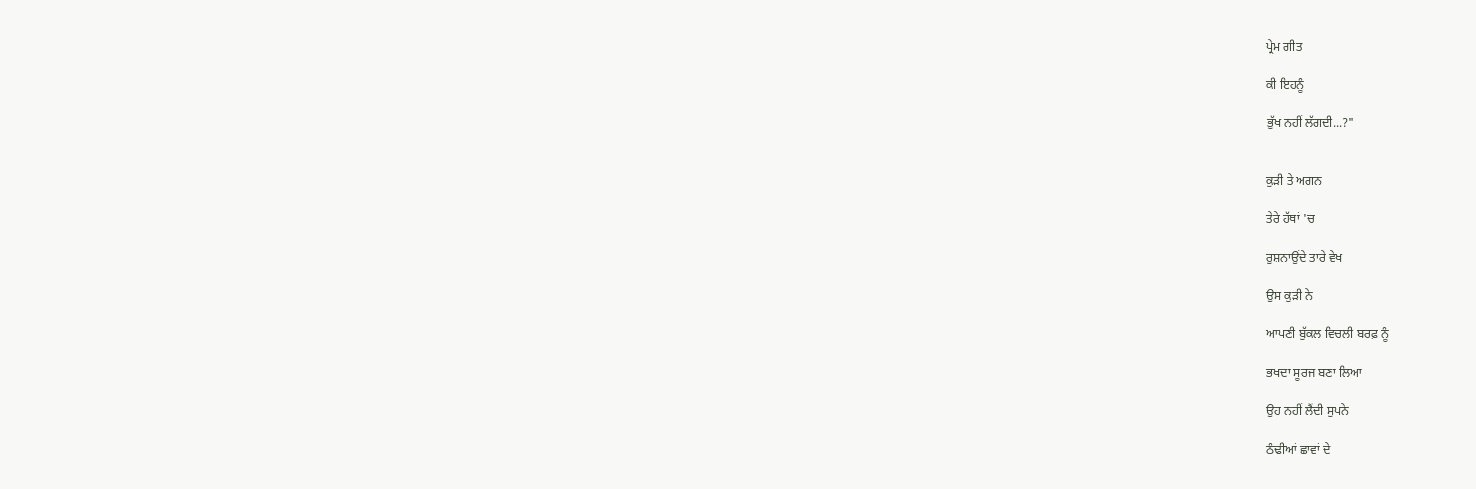ਪ੍ਰੇਮ ਗੀਤ

ਕੀ ਇਹਨੂੰ

ਭੁੱਖ ਨਹੀਂ ਲੱਗਦੀ...?"


ਕੁੜੀ ਤੇ ਅਗਨ

ਤੇਰੇ ਹੱਥਾਂ 'ਚ

ਰੁਸ਼ਨਾਉਂਦੇ ਤਾਰੇ ਵੇਖ

ਉਸ ਕੁੜੀ ਨੇ

ਆਪਣੀ ਬੁੱਕਲ ਵਿਚਲੀ ਬਰਫ਼ ਨੂੰ

ਭਖਦਾ ਸੂਰਜ ਬਣਾ ਲਿਆ

ਉਹ ਨਹੀਂ ਲੈਂਦੀ ਸੁਪਨੇ

ਠੰਢੀਆਂ ਛਾਵਾਂ ਦੇ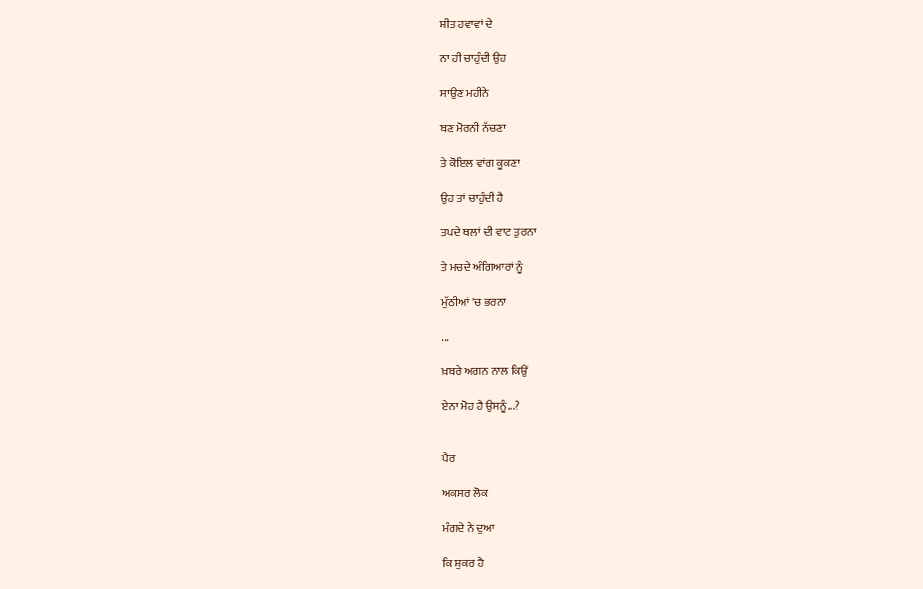ਸ਼ੀਤ ਹਵਾਵਾਂ ਦੇ

ਨਾ ਹੀ ਚਾਹੁੰਦੀ ਉਹ

ਸਾਉਣ ਮਹੀਨੇ

ਬਣ ਮੋਰਨੀ ਨੱਚਣਾ

ਤੇ ਕੋਇਲ ਵਾਂਗ ਕੂਕਣਾ

ਉਹ ਤਾਂ ਚਾਹੁੰਦੀ ਹੈ

ਤਪਦੇ ਥਲਾਂ ਦੀ ਵਾਟ ਤੁਰਨਾ

ਤੇ ਮਚਦੇ ਅੰਗਿਆਰਾਂ ਨੂੰ

ਮੁੱਠੀਆਂ 'ਚ ਭਰਨਾ

...

ਖ਼ਬਰੇ ਅਗਨ ਨਾਲ ਕਿਉਂ

ਏਨਾ ਮੋਹ ਹੈ ਉਸਨੂੰ...?


ਪੈਰ

ਅਕਸਰ ਲੋਕ

ਮੰਗਦੇ ਨੇ ਦੁਆ

ਕਿ ਸ਼ੁਕਰ ਹੈ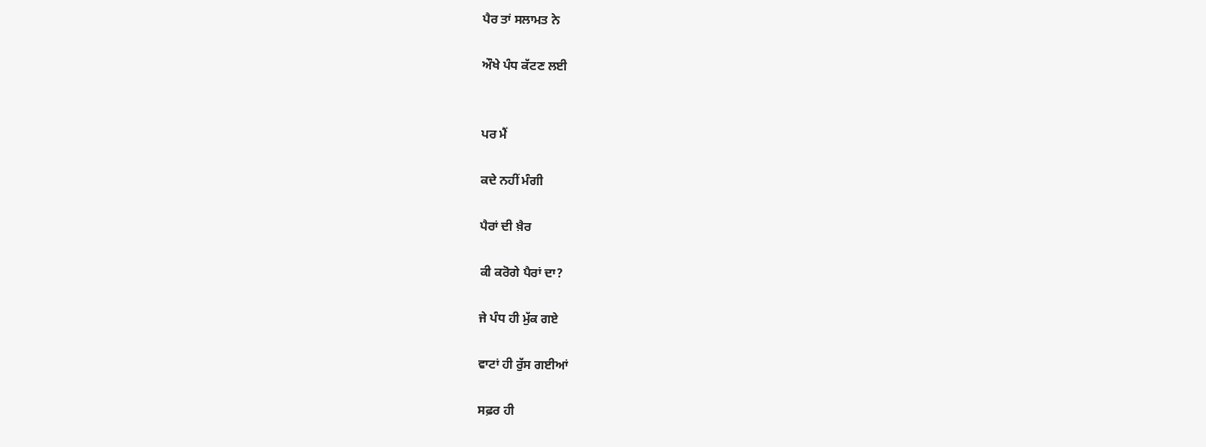ਪੈਰ ਤਾਂ ਸਲਾਮਤ ਨੇ

ਔਖੇ ਪੰਧ ਕੱਟਣ ਲਈ


ਪਰ ਮੈਂ

ਕਦੇ ਨਹੀਂ ਮੰਗੀ

ਪੈਰਾਂ ਦੀ ਖ਼ੈਰ

ਕੀ ਕਰੋਗੇ ਪੈਰਾਂ ਦਾ?

ਜੇ ਪੰਧ ਹੀ ਮੁੱਕ ਗਏ

ਵਾਟਾਂ ਹੀ ਰੁੱਸ ਗਈਆਂ

ਸਫ਼ਰ ਹੀ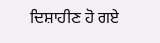ਦਿਸ਼ਾਹੀਣ ਹੋ ਗਏ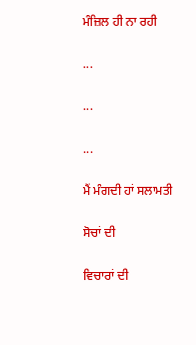ਮੰਜ਼ਿਲ ਹੀ ਨਾ ਰਹੀ

...

...

...

ਮੈਂ ਮੰਗਦੀ ਹਾਂ ਸਲਾਮਤੀ

ਸੋਚਾਂ ਦੀ

ਵਿਚਾਰਾਂ ਦੀ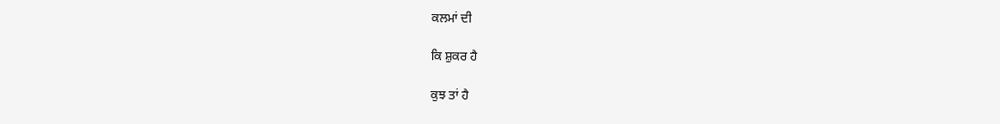ਕਲਮਾਂ ਦੀ

ਕਿ ਸ਼ੁਕਰ ਹੈ

ਕੁਝ ਤਾਂ ਹੈ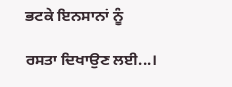ਭਟਕੇ ਇਨਸਾਨਾਂ ਨੂੰ

ਰਸਤਾ ਦਿਖਾਉਣ ਲਈ...।